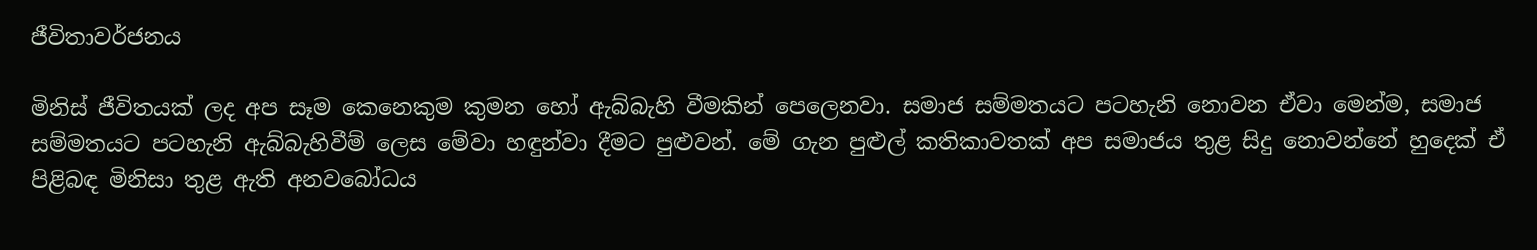ජීවිතාවර්ජනය

මිනිස් ජීවිතයක් ලද අප සෑම කෙනෙකුම කුමන හෝ ඇබ්බැහි වීමකින් පෙලෙනවා. සමාජ සම්මතයට පටහැනි නොවන ඒවා මෙන්ම, සමාජ සම්මතයට පටහැනි ඇබ්බැහිවීම් ලෙස මේවා හඳුන්වා දීමට පුළුවන්. මේ ගැන පුළුල් කතිකාවතක් අප සමාජය තුළ සිදු නොවන්නේ හුදෙක් ඒ පිළිබඳ මිනිසා තුළ ඇති අනවබෝධය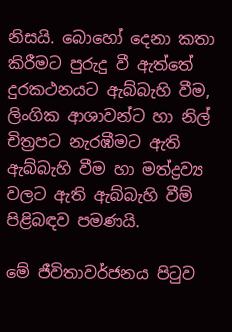නිසයි. බොහෝ දෙනා කතා කිරීමට පුරුදු වී ඇත්තේ දුරකථනයට ඇබ්බැහි වීම, ලිංගික ආශාවන්ට හා නිල් චිත්‍රපට නැරඹීමට ඇති ඇබ්බැහි වීම හා මත්ද්‍රව්‍ය වලට ඇති ඇබ්බැහි වීම් පිළිබඳව පමණයි.

මේ ජීවිතාවර්ජනය පිටුව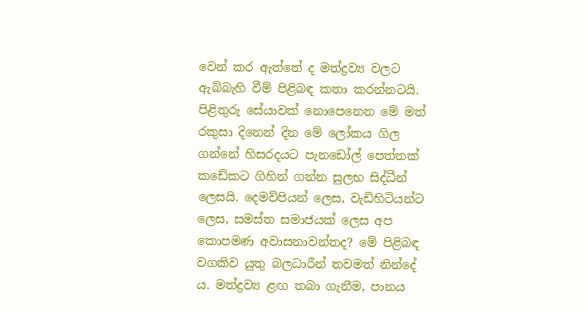වෙන් කර ඇත්තේ ද මත්ද්‍රව්‍ය වලට ඇබ්බැහි වීම් පිළිබඳ කතා කරන්නටයි. පිළිතුරු සේයාවක් නොපෙනෙන මේ මත් රකුසා දිනෙන් දින මේ ලෝකය ගිල ගන්නේ හිසරදයට පැනඩෝල් පෙත්තක් කඩේකට ගිහින් ගන්න සුලභ සිද්ධීන් ලෙසයි. දෙමව්පියන් ලෙස, වැඩිහිටියන්ට ලෙස, සමස්ත සමාජයක් ලෙස අප කොපමණ අවාසනාවන්තද? මේ පිළිබඳ වගකිව යුතු බලධාරීන් තවමත් නින්දේ ය. මත්ද්‍රව්‍ය ළඟ තබා ගැනීම, පානය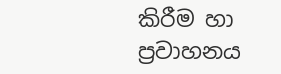කිරීම හා ප්‍රවාහනය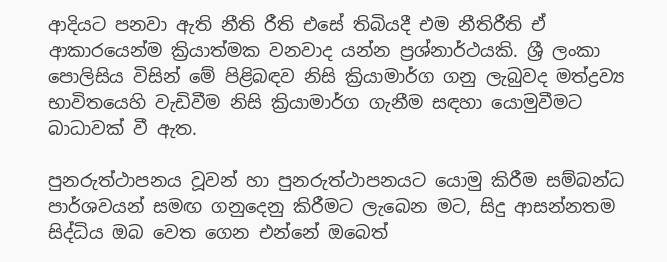ආදියට පනවා ඇති නීති රීති එසේ තිබියදී එම නීතිරීති ඒ ආකාරයෙන්ම ක්‍රියාත්මක වනවාද යන්න ප්‍රශ්නාර්ථයකි. ශ්‍රී ලංකා පොලිසිය විසින් මේ පිළිබඳව නිසි ක්‍රියාමාර්ග ගනු ලැබුවද මත්ද්‍රව්‍ය භාවිතයෙහි වැඩිවීම නිසි ක්‍රියාමාර්ග ගැනීම සඳහා යොමුවීමට බාධාවක් වී ඇත.

පුනරුත්ථාපනය වූවන් හා පුනරුත්ථාපනයට යොමු කිරීම සම්බන්ධ පාර්ශවයන් සමඟ ගනුදෙනු කිරීමට ලැබෙන මට, සිදු ආසන්නතම සිද්ධිය ඔබ වෙත ගෙන එන්නේ ඔබෙත්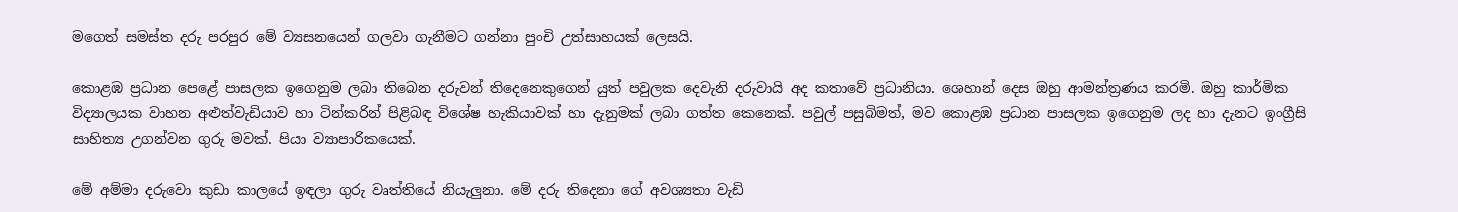මගෙත් සමස්ත දරු පරපුර මේ ව්‍යසනයෙන් ගලවා ගැනීමට ගන්නා පුංචි උත්සාහයක් ලෙසයි.

කොළඹ ප්‍රධාන පෙළේ පාසලක ඉගෙනුම ලබා තිබෙන දරුවන් තිදෙනෙකුගෙන් යුත් පවුලක දෙවැනි දරුවායි අද කතාවේ ප්‍රධානියා. ශෙහාන් දෙස ඔහු ආමන්ත්‍රණය කරමි. ඔහු කාර්මික විද්‍යාලයක වාහන අළුත්වැඩියාව හා ටින්කරින් පිළිබඳ විශේෂ හැකියාවක් හා දැනුමක් ලබා ගත්ත කෙනෙක්. පවුල් පසුබිමත්, මව කොළඹ ප්‍රධාන පාසලක ඉගෙනුම ලද හා දැනට ඉංග්‍රීසි සාහිත්‍ය උගන්වන ගුරු මවක්. පියා ව්‍යාපාරිකයෙක්.

මේ අම්මා දරුවො කුඩා කාලයේ ඉඳලා ගුරු වෘත්තියේ නියැලුනා. මේ දරු තිදෙනා ගේ අවශ්‍යතා වැඩි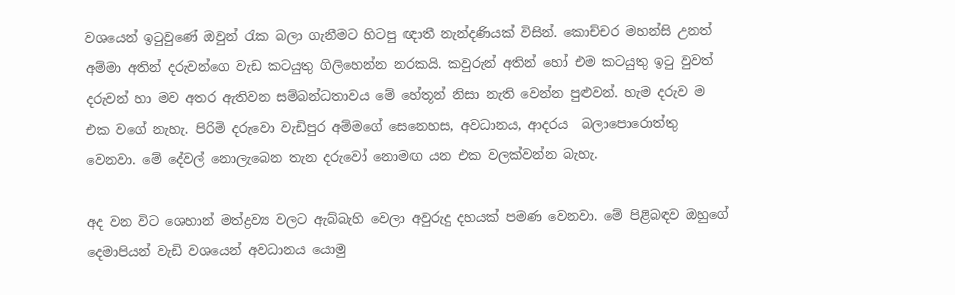වශයෙන් ඉටුවුණේ ඔවුන් රැක බලා ගැනීමට හිටපු ඥාතී නැන්දණියක් විසින්. කොච්චර මහන්සි උනත් අම්මා අතින් දරුවන්ගෙ වැඩ කටයුතු ගිලිහෙන්න නරකයි. කවුරුන් අතින් හෝ එම කටයුතු ඉටු වුවත් දරුවන් හා මව අතර ඇතිවන සම්බන්ධතාවය මේ හේතූන් නිසා නැති වෙන්න පුළුවන්. හැම දරුව ම එක වගේ නැහැ. පිරිමි දරුවො වැඩිපුර අම්මගේ සෙනෙහස, අවධානය, ආදරය  බලාපොරොත්තු වෙනවා. මේ දේවල් නොලැබෙන තැන දරුවෝ නොමඟ යන එක වලක්වන්න බැහැ.

අද වන විට ශෙහාන් මත්ද්‍රව්‍ය වලට ඇබ්බැහි වෙලා අවුරුදු දහයක් පමණ වෙනවා. මේ පිළිබඳව ඔහුගේ දෙමාපියන් වැඩි වශයෙන් අවධානය යොමු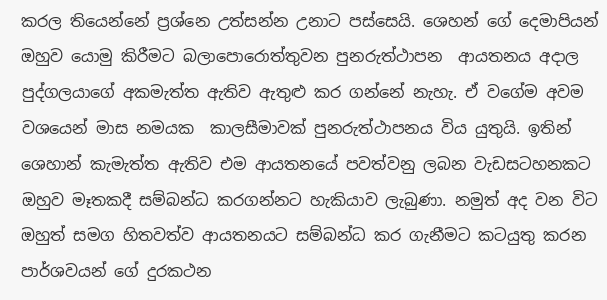කරල තියෙන්නේ ප්‍රශ්නෙ උත්සන්න උනාට පස්සෙයි. ශෙහන් ගේ දෙමාපියන් ඔහුව යොමු කිරීමට බලාපොරොත්තුවන පුනරුත්ථාපන  ආයතනය අදාල පුද්ගලයාගේ අකමැත්ත ඇතිව ඇතුළු කර ගන්නේ නැහැ. ඒ වගේම අවම වශයෙන් මාස නමයක  කාලසීමාවක් පුනරුත්ථාපනය විය යුතුයි. ඉතින් ශෙහාන් කැමැත්ත ඇතිව එම ආයතනයේ පවත්වනු ලබන වැඩසටහනකට ඔහුව මෑතකදී සම්බන්ධ කරගන්නට හැකියාව ලැබුණා. නමුත් අද වන විට ඔහුත් සමග හිතවත්ව ආයතනයට සම්බන්ධ කර ගැනීමට කටයුතු කරන පාර්ශවයන් ගේ දුරකථන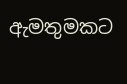ඇමතුමකට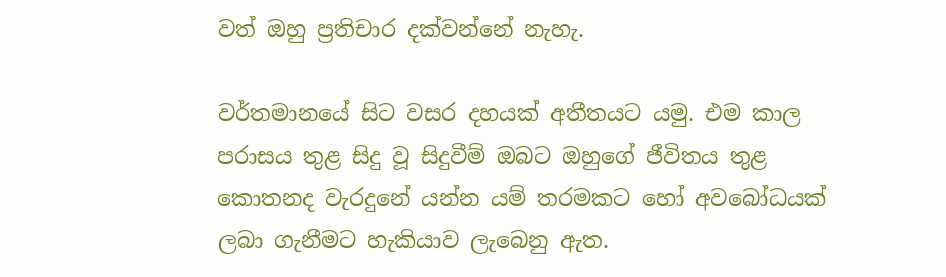වත් ඔහු ප්‍රතිචාර දක්වන්නේ නැහැ.

වර්තමානයේ සිට වසර දහයක් අතීතයට යමු. එම කාල පරාසය තුළ සිදු වූ සිදුවීම් ඔබට ඔහුගේ ජීවිතය තුළ කොතනද වැරදුනේ යන්න යම් තරමකට හෝ අවබෝධයක් ලබා ගැනීමට හැකියාව ලැබෙනු ඇත.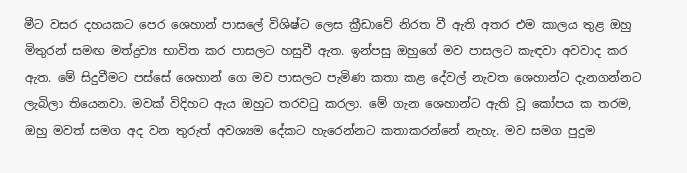මීට වසර දහයකට පෙර ශෙහාන් පාසලේ විශිෂ්ට ලෙස ක්‍රීඩාවේ නිරත වී ඇති අතර එම කාලය තුළ ඔහු මිතුරන් සමඟ මත්ද්‍රව්‍ය භාවිත කර පාසලට හසුවී ඇත. ඉන්පසු ඔහුගේ මව පාසලට කැඳවා අවවාද කර ඇත. මේ සිදුවීමට පස්සේ ශෙහාන් ගෙ මව පාසලට පැමිණ කතා කළ දේවල් නැවත ශෙහාන්ට දැනගන්නට ලැබිලා තියෙනවා. මවක් විදිහට ඇය ඔහුට තරවටු කරලා. මේ ගැන ශෙහාන්ට ඇති වූ කෝපය ක තරම, ඔහු මවත් සමග අද වන තුරුත් අවශ්‍යම දේකට හැරෙන්නට කතාකරන්නේ නැහැ. මව සමග පුදුම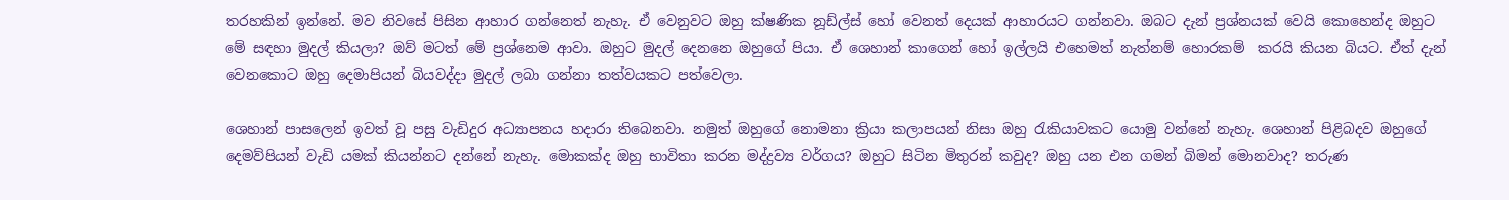තරහකින් ඉන්නේ. මව නිවසේ පිසින ආහාර ගන්නෙත් නැහැ. ඒ වෙනුවට ඔහු ක්ෂණික නූඩ්ල්ස් හෝ වෙනත් දෙයක් ආහාරයට ගන්නවා. ඔබට දැන් ප්‍රශ්නයක් වෙයි කොහෙන්ද ඔහුට මේ සඳහා මුදල් කියලා? ඔව් මටත් මේ ප්‍රශ්නෙම ආවා. ඔහුට මුදල් දෙනනෙ ඔහුගේ පියා. ඒ ශෙහාන් කාගෙන් හෝ ඉල්ලයි එහෙමත් නැත්නම් හොරකම්  කරයි කියන බියට. ඒත් දැන් වෙනකොට ඔහු දෙමාපියන් බියවද්දා මුදල් ලබා ගන්නා තත්වයකට පත්වෙලා.

ශෙහාන් පාසලෙන් ඉවත් වූ පසු වැඩිදුර අධ්‍යාපනය හදාරා තිබෙනවා. නමුත් ඔහුගේ නොමනා ක්‍රියා කලාපයන් නිසා ඔහු රැකියාවකට යොමු වන්නේ නැහැ. ශෙහාන් පිළිබදව ඔහුගේ දෙමව්පියන් වැඩි යමක් කියන්නට දන්නේ නැහැ. මොකක්ද ඔහු භාවිතා කරන මද්ද්‍රව්‍ය වර්ගය? ඔහුට සිටින මිතුරන් කවුද? ඔහු යන එන ගමන් බිමන් මොනවාද? තරුණ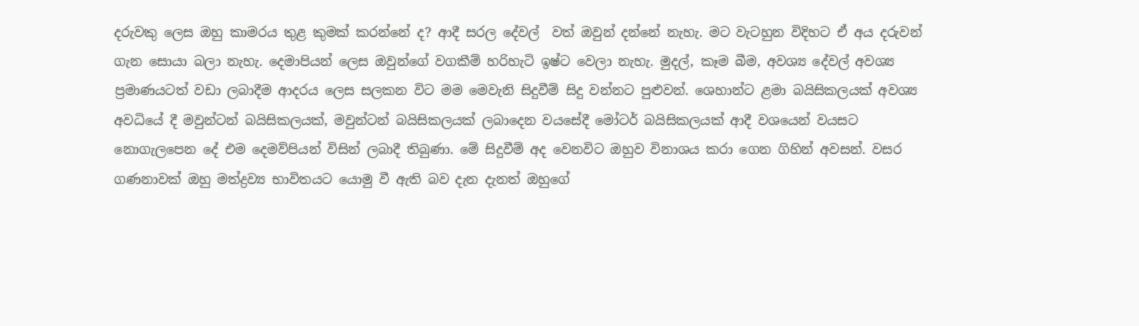දරුවකු ලෙස ඔහු කාමරය තුළ කුමක් කරන්නේ ද? ආදී සරල දේවල්  වත් ඔවුන් දන්නේ නැහැ. මට වැටහුන විදිහට ඒ අය දරුවන් ගැන සොයා බලා නැහැ. දෙමාපියන් ලෙස ඔවුන්ගේ වගකීම් හරිහැටි ඉෂ්ට වෙලා නැහැ. මුදල්, කෑම බීම, අවශ්‍ය දේවල් අවශ්‍ය ප්‍රමාණයටත් වඩා ලබාදීම ආදරය ලෙස සලකන විට මම මෙවැනි සිදුවීම් සිදු වන්නට පුළුවන්. ශෙහාන්ට ළමා බයිසිකලයක් අවශ්‍ය අවධියේ දී මවුන්ටන් බයිසිකලයක්, මවුන්ටන් බයිසිකලයක් ලබාදෙන වයසේදී මෝටර් බයිසිකලයක් ආදී වශයෙන් වයසට නොගැලපෙන දේ එම දෙමව්පියන් විසින් ලබාදී තිබුණා. මේ සිදුවීම් අද වෙනවිට ඔහුව විනාශය කරා ගෙන ගිහින් අවසන්. වසර ගණනාවක් ඔහු මත්ද්‍රව්‍ය භාවිතයට යොමු වී ඇති බව දැන දැනත් ඔහුගේ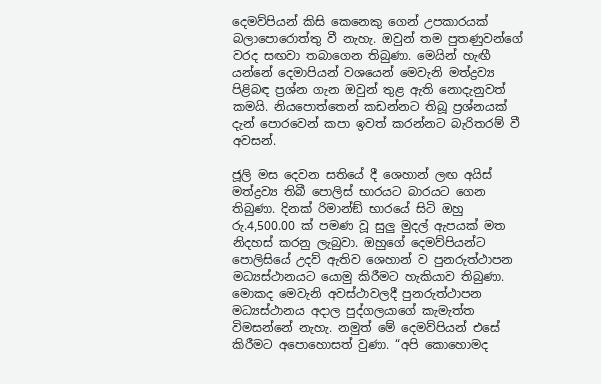දෙමව්පියන් කිසි කෙනෙකු ගෙන් උපකාරයක් බලාපොරොත්තු වී නැහැ. ඔවුන් තම පුතණුවන්ගේ වරද සඟවා තබාගෙන තිබුණා. මෙයින් හැඟී යන්නේ දෙමාපියන් වශයෙන් මෙවැනි මත්ද්‍රව්‍ය පිළිබඳ ප්‍රශ්න ගැන ඔවුන් තුළ ඇති නොදැනුවත් කමයි. නියපොත්තෙන් කඩන්නට තිබූ ප්‍රශ්නයක් දැන් පොරවෙන් කපා ඉවත් කරන්නට බැරිතරම් වී අවසන්.

ජූලි මස දෙවන සතියේ දී ශෙහාන් ලඟ අයිස් මත්ද්‍රව්‍ය තිබී පොලිස් භාරයට බාරයට ගෙන තිබුණා. දිනක් රිමාන්ඞ් භාරයේ සිටි ඔහු රු.4,500.00 ක් පමණ වූ සුලු මුදල් ඇපයක් මත නිදහස් කරනු ලැබුවා. ඔහුගේ දෙමව්පියන්ට පොලිසියේ උදව් ඇතිව ශෙහාන් ව පුනරුත්ථාපන මධ්‍යස්ථානයට යොමු කිරීමට හැකියාව තිබුණා. මොකද මෙවැනි අවස්ථාවලදී පුනරුත්ථාපන මධ්‍යස්ථානය අදාල පුද්ගලයාගේ කැමැත්ත විමසන්නේ නැහැ. නමුත් මේ දෙමව්පියන් එසේ කිරීමට අපොහොසත් වුණා. “අපි කොහොමද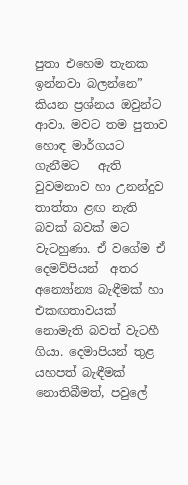පුතා එහෙම තැනක ඉන්නවා බලන්නෙ” කියන ප්‍රශ්නය ඔවුන්ට ආවා. මවට තම පුතාව හොඳ මාර්ගයට ගැනීමට   ඇති වුවමනාව හා උනන්දුව තාත්තා ළඟ නැති බවක් බවක් මට වැටහුණා. ඒ වගේම ඒ දෙමව්පියන්  අතර අන්‍යෝන්‍ය බැඳීමක් හා එකඟතාවයක් නොමැති බවත් වැටහී ගියා. දෙමාපියන් තුළ යහපත් බැඳීමක් නොතිබීමත්, පවුලේ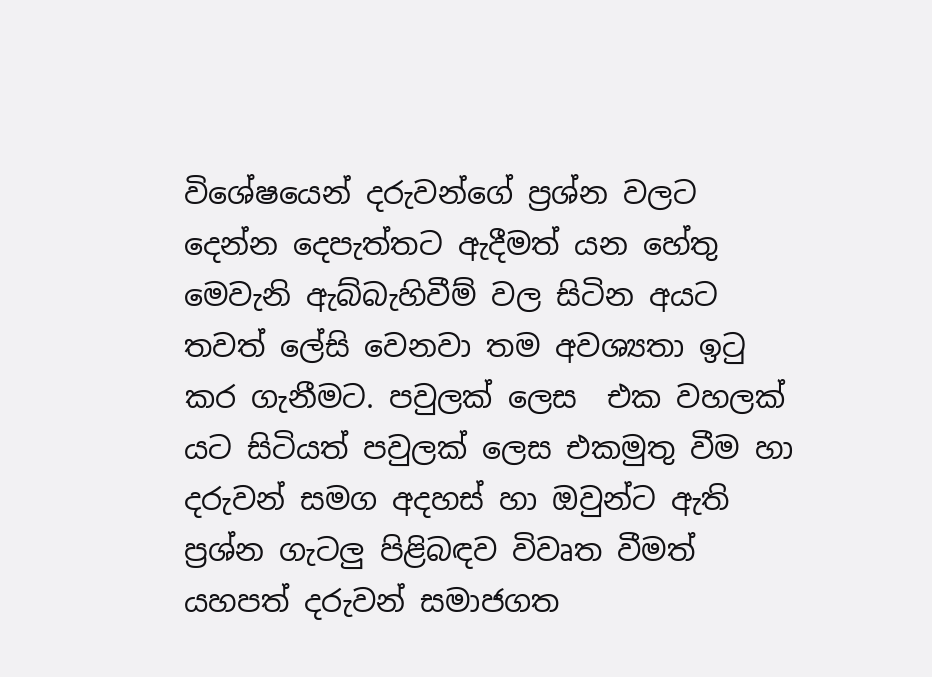විශේෂයෙන් දරුවන්ගේ ප්‍රශ්න වලට දෙන්න දෙපැත්තට ඇදීමත් යන හේතු මෙවැනි ඇබ්බැහිවීම් වල සිටින අයට තවත් ලේසි වෙනවා තම අවශ්‍යතා ඉටු කර ගැනීමට. පවුලක් ලෙස  එක වහලක් යට සිටියත් පවුලක් ලෙස එකමුතු වීම හා දරුවන් සමග අදහස් හා ඔවුන්ට ඇති ප්‍රශ්න ගැටලු පිළිබඳව විවෘත වීමත් යහපත් දරුවන් සමාජගත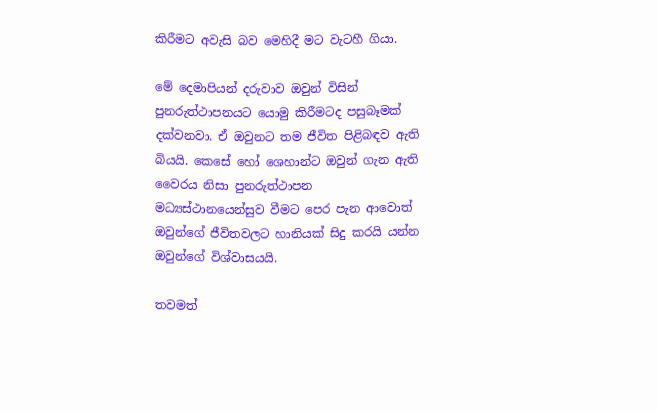කිරීමට අවැසි බව මෙහිදී මට වැටහී ගියා.

මේ දෙමාපියන් දරුවාව ඔවුන් විසින් පුනරුත්ථාපනයට යොමු කිරීමටද පසුබෑමක් දක්වනවා. ඒ ඔවුනට තම ජීවිත පිළිබඳව ඇති බියයි. කෙසේ හෝ ශෙහාන්ට ඔවුන් ගැන ඇති වෛරය නිසා පුනරුත්ථාපන මධ්‍යස්ථානයෙන්සුව වීමට පෙර පැන ආවොත් ඔවුන්ගේ ජීවිතවලට හානියක් සිදු කරයි යන්න ඔවුන්ගේ විශ්වාසයයි.

තවමත්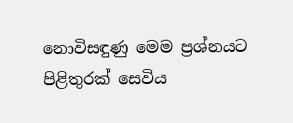නොවිසඳුණු මෙම ප්‍රශ්නයට පිළිතුරක් සෙවිය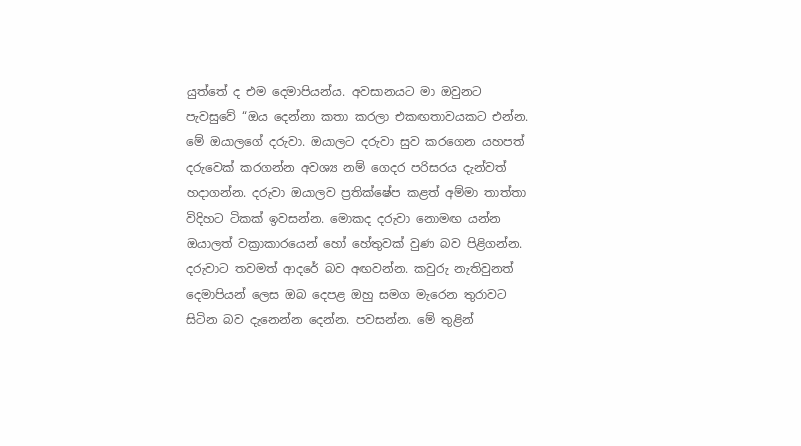යුත්තේ ද එම දෙමාපියන්ය. අවසානයට මා ඔවුනට පැවසුවේ “ඔය දෙන්නා කතා කරලා එකඟතාවයකට එන්න. මේ ඔයාලගේ දරුවා. ඔයාලට දරුවා සුව කරගෙන යහපත් දරුවෙක් කරගන්න අවශ්‍ය නම් ගෙදර පරිසරය දැන්වත් හදාගන්න. දරුවා ඔයාලව ප්‍රතික්ෂේප කළත් අම්මා තාත්තා  විදිහට ටිකක් ඉවසන්න. මොකද දරුවා නොමඟ යන්න ඔයාලත් වක්‍රාකාරයෙන් හෝ හේතුවක් වුණ බව පිළිගන්න. දරුවාට තවමත් ආදරේ බව අඟවන්න. කවුරු නැතිවුනත් දෙමාපියන් ලෙස ඔබ දෙපළ ඔහු සමග මැරෙන තුරාවට සිටින බව දැනෙන්න දෙන්න. පවසන්න. මේ තුළින්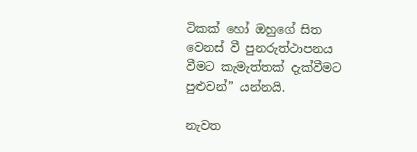ටිකක් හෝ ඔහුගේ සිත වෙනස් වී පුනරුත්ථාපනය වීමට කැමැත්තක් දැක්වීමට පුළුවන්” යන්නයි.

නැවත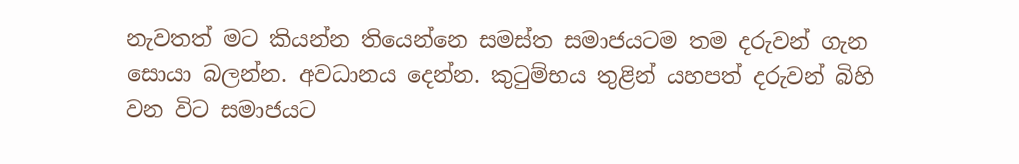නැවතත් මට කියන්න තියෙන්නෙ සමස්ත සමාජයටම තම දරුවන් ගැන සොයා බලන්න. අවධානය දෙන්න. කුටුම්භය තුළින් යහපත් දරුවන් බිහි වන විට සමාජයට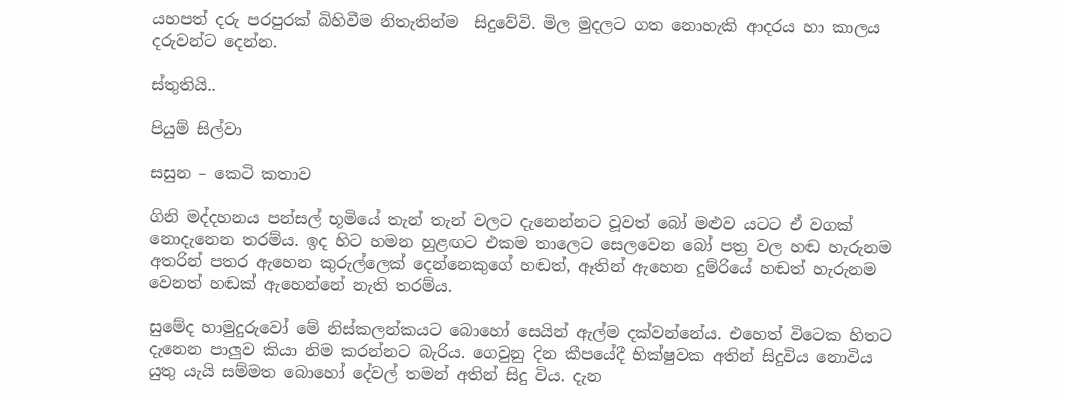යහපත් දරු පරපුරක් බිහිවීම නිතැතින්ම  සිදුවේවි. මිල මුදලට ගත නොහැකි ආදරය හා කාලය දරුවන්ට දෙන්න.

ස්තුතියි..

පියුම් සිල්වා

සසුන – කෙටි කතාව

ගිනි මද්දහනය පන්සල් භූමියේ තැන් තැන් වලට දැනෙන්නට වූවත් බෝ මළුව යටට ඒ වගක් නොදැනෙන තරම්ය. ඉද හිට හමන හුළඟට එකම තාලෙට සෙලවෙන බෝ පත්‍ර වල හඬ හැරුනම අතරින් පතර ඇහෙන කුරුල්ලෙක් දෙන්නෙකුගේ හඬත්, ඈතින් ඇහෙන දුම්රියේ හඬත් හැරුනම වෙනත් හඬක් ඇහෙන්නේ නැති තරම්ය.

සුමේද හාමුදුරුවෝ මේ නිස්කලන්කයට බොහෝ සෙයින් ඇල්ම දක්වන්නේය. එහෙත් විටෙක හිතට දැනෙන පාලුව කියා නිම කරන්නට බැරිය. ගෙවුනු දින කීපයේදී භික්ෂුවක අතින් සිදුවිය නොවිය යුතු යැයි සම්මත බොහෝ දේවල් තමන් අතින් සිදු විය. දැන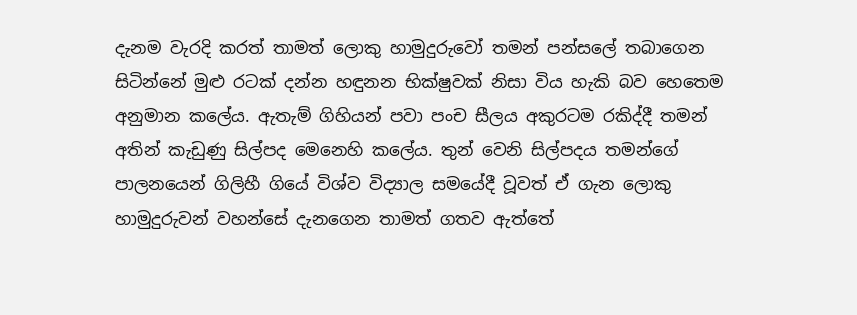දැනම වැරදි කරත් තාමත් ලොකු හාමුදුරුවෝ තමන් පන්සලේ තබාගෙන සිටින්නේ මුළු රටක් දන්න හඳුනන භික්ෂුවක් නිසා විය හැකි බව හෙතෙම අනුමාන කලේය. ඇතැම් ගිහියන් පවා පංච සීලය අකුරටම රකිද්දී තමන් අතින් කැඩුණු සිල්පද මෙනෙහි කලේය. තුන් වෙනි සිල්පදය තමන්ගේ පාලනයෙන් ගිලිහී ගියේ විශ්ව විද්‍යාල සමයේදී වූවත් ඒ ගැන ලොකු හාමුදුරුවන් වහන්සේ දැනගෙන තාමත් ගතව ඇත්තේ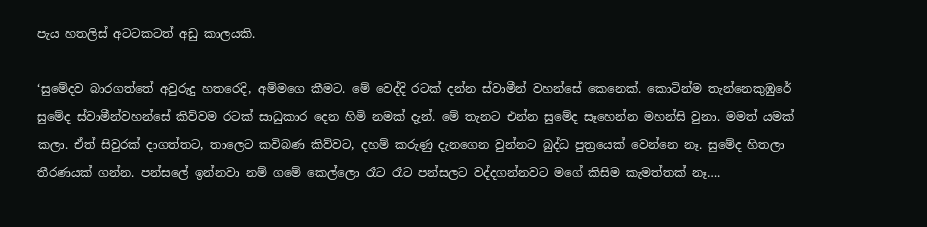පැය හතලිස් අටටකටත් අඩු කාලයකි.

‘සුමේදව බාරගත්තේ අවුරුදු හතරෙදි, අම්මගෙ කීමට. මේ වෙද්දි රටක් දන්න ස්වාමීන් වහන්සේ කෙනෙක්. කොටින්ම තැන්නෙකුඹුරේ සුමේද ස්වාමීන්වහන්සේ කිව්වම රටක් සාධුකාර දෙන හිමි නමක් දැන්. මේ තැනට එන්න සුමේද සෑහෙන්න මහන්සි වුනා. මමත් යමක් කලා. ඒත් සිවුරක් දාගත්තට, තාලෙට කවිබණ කිව්වට, දහම් කරුණු දැනගෙන වුන්නට බුද්ධ පුත්‍රයෙක් වෙන්නෙ නෑ. සුමේද හිතලා තීරණයක් ගන්න. පන්සලේ ඉන්නවා නම් ගමේ කෙල්ලො රෑට රෑට පන්සලට වද්දගන්නවට මගේ කිසිම කැමත්තක් නෑ….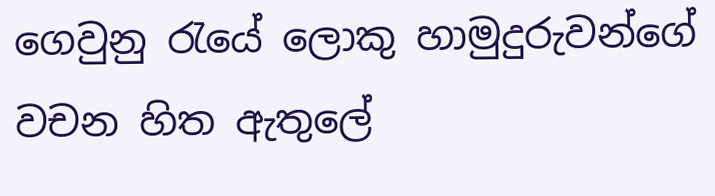ගෙවුනු රැයේ ලොකු හාමුදුරුවන්ගේ වචන හිත ඇතුලේ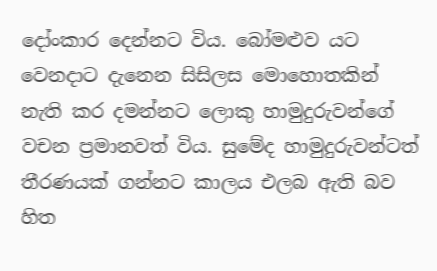දෝංකාර දෙන්නට විය. බෝමළුව යට වෙනදාට දැනෙන සිසිලස මොහොතකින් නැති කර දමන්නට ලොකු හාමුදුරුවන්ගේ වචන ප්‍රමානවත් විය. සුමේද හාමුදුරුවන්ටත් තීරණයක් ගන්නට කාලය එලබ ඇති බව හිත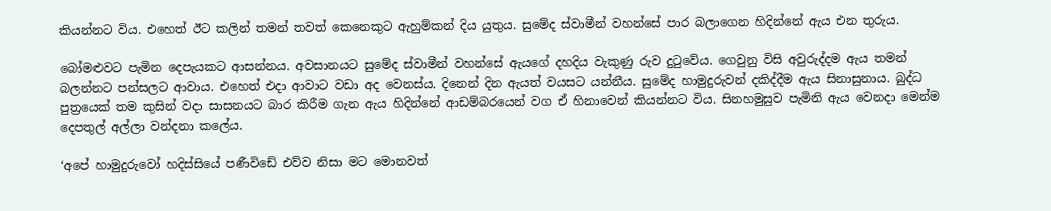කියන්නට විය. එහෙත් ඊට කලින් තමන් තවත් කෙනෙකුට ඇහුම්කන් දිය යුතුය. සුමේද ස්වාමීන් වහන්සේ පාර බලාගෙන හිදින්නේ ඇය එන තුරුය.

බෝමළුවට පැමින දෙපැයකට ආසන්නය. අවසානයට සුමේද ස්වාමීන් වහන්සේ ඇයගේ දහදිය වැකුණු රුව දුටුවේය. ගෙවුනු විසි අවුරුද්දම ඇය තමන් බලන්නට පන්සලට ආවාය. එහෙත් එදා ආවාට වඩා අද වෙනස්ය. දිනෙන් දින ඇයත් වයසට යන්නීය. සුමේද හාමුදුරුවන් දකිද්දීම ඇය සිනාසුනාය. බුද්ධ පුත්‍රයෙක් තම කුසින් වදා සාසනයට බාර කිරීම ගැන ඇය හිදින්නේ ආඩම්බරයෙන් වග ඒ හිනාවෙන් කියන්නට විය. සිනහමුසුව පැමිනි ඇය වෙනදා මෙන්ම දෙපතුල් අල්ලා වන්දනා කලේය.

‘අපේ හාමුදුරුවෝ හදිස්සියේ පණීවිඩේ එව්ව නිසා මට මොනවත්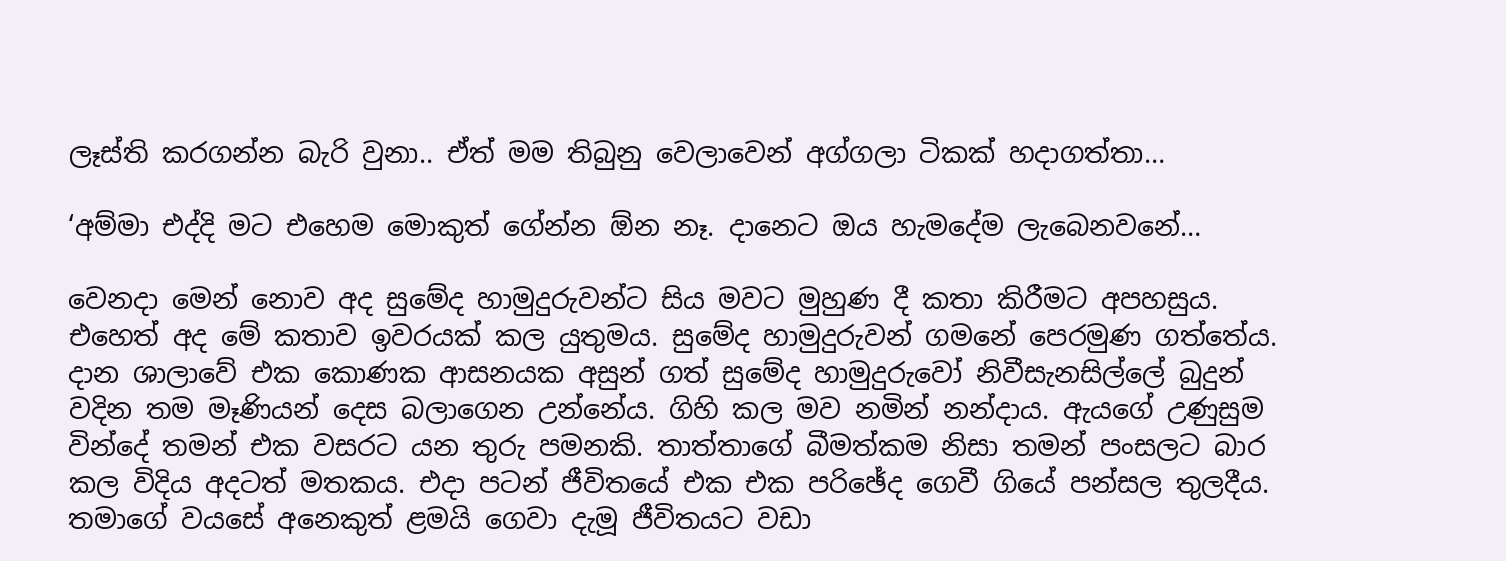ලෑස්ති කරගන්න බැරි වුනා.. ඒත් මම තිබුනු වෙලාවෙන් අග්ගලා ටිකක් හදාගත්තා…

‘අම්මා එද්දි මට එහෙම මොකුත් ගේන්න ඕන නෑ. දානෙට ඔය හැමදේම ලැබෙනවනේ…

වෙනදා මෙන් නොව අද සුමේද හාමුදුරුවන්ට සිය මවට මුහුණ දී කතා කිරීමට අපහසුය. එහෙත් අද මේ කතාව ඉවරයක් කල යුතුමය. සුමේද හාමුදුරුවන් ගමනේ පෙරමුණ ගත්තේය. දාන ශාලාවේ එක කොණක ආසනයක අසුන් ගත් සුමේද හාමුදුරුවෝ නිවීසැනසිල්ලේ බුදුන් වදින තම මෑණියන් දෙස බලාගෙන උන්නේය. ගිහි කල මව නමින් නන්දාය. ඇයගේ උණුසුම වින්දේ තමන් එක වසරට යන තුරු පමනකි. තාත්තාගේ බීමත්කම නිසා තමන් පංසලට බාර කල විදිය අදටත් මතකය. එදා පටන් ජීවිතයේ එක එක පරිඡේද ගෙවී ගියේ පන්සල තුලදීය. තමාගේ වයසේ අනෙකුත් ළමයි ගෙවා දැමූ ජීවිතයට වඩා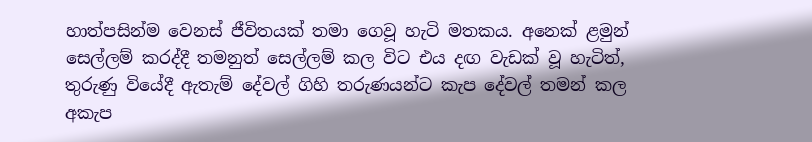හාත්පසින්ම වෙනස් ජීවිතයක් තමා ගෙවූ හැටි මතකය. අනෙක් ළමුන් සෙල්ලම් කරද්දී තමනුත් සෙල්ලම් කල විට එය දඟ වැඩක් වූ හැටිත්, තුරුණු වියේදී ඇතැම් දේවල් ගිහි තරුණයන්ට කැප දේවල් තමන් කල අකැප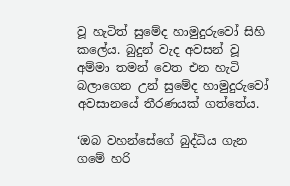වූ හැටිත් සුමේද හාමුදුරුවෝ සිහි කලේය. බුදුන් වැද අවසන් වූ අම්මා තමන් වෙත එන හැටි බලාගෙන උන් සුමේද හාමුදුරුවෝ අවසානයේ තීරණයක් ගත්තේය.

‘ඔබ වහන්සේගේ බුද්ධිය ගැන ගමේ හරි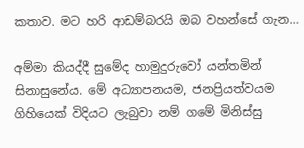කතාව. මට හරි ආඩම්බරයි ඔබ වහන්සේ ගැන…

අම්මා කියද්දී සුමේද හාමුදුරුවෝ යන්තමින් සිනාසුනේය. මේ අධ්‍යාපනයම, ජනප්‍රියත්වයම ගිහියෙක් විදියට ලැබුවා නම් ගමේ මිනිස්සු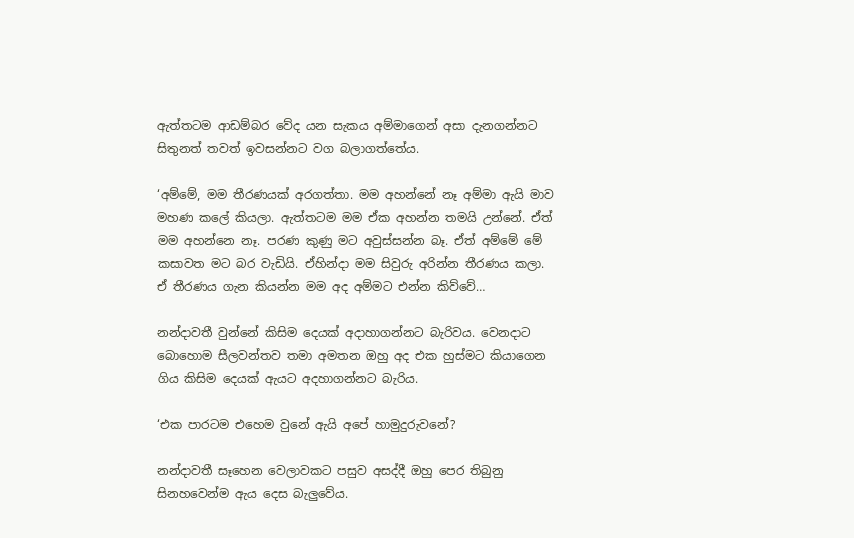ඇත්තටම ආඩම්බර වේද යන සැකය අම්මාගෙන් අසා දැනගන්නට සිතුනත් තවත් ඉවසන්නට වග බලාගත්තේය.

‘අම්මේ, මම තීරණයක් අරගත්තා. මම අහන්නේ නෑ අම්මා ඇයි මාව මහණ කලේ කියලා. ඇත්තටම මම ඒක අහන්න තමයි උන්නේ. ඒත් මම අහන්නෙ නෑ. පරණ කුණු මට අවුස්සන්න බෑ. ඒත් අම්මේ මේ කසාවත මට බර වැඩියි. ඒහින්දා මම සිවුරු අරින්න තීරණය කලා. ඒ තීරණය ගැන කියන්න මම අද අම්මට එන්න කිව්වේ…

නන්දාවතී වුන්නේ කිසිම දෙයක් අදාහාගන්නට බැරිවය. වෙනදාට බොහොම සීලවන්තව තමා අමතන ඔහු අද එක හුස්මට කියාගෙන ගිය කිසිම දෙයක් ඇයට අදහාගන්නට බැරිය.

‘එක පාරටම එහෙම වුනේ ඇයි අපේ හාමුදුරුවනේ?

නන්දාවතී සෑහෙන වෙලාවකට පසුව අසද්දී ඔහු පෙර තිබුනු සිනහවෙන්ම ඇය දෙස බැලුවේය.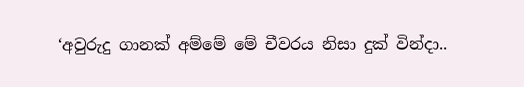‘අවුරුදු ගානක් අම්මේ මේ චීවරය නිසා දුක් වින්දා..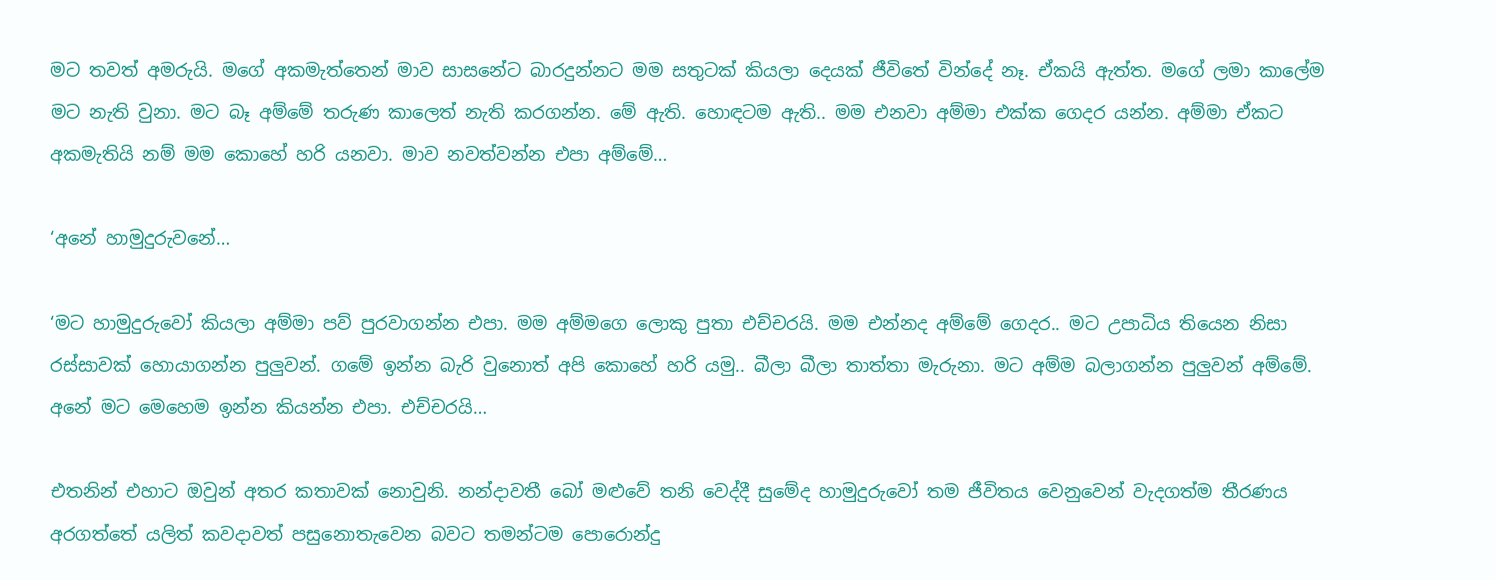මට තවත් අමරුයි. මගේ අකමැත්තෙන් මාව සාසනේට බාරදුන්නට මම සතුටක් කියලා දෙයක් ජීවිතේ වින්දේ නෑ. ඒකයි ඇත්ත. මගේ ලමා කාලේම මට නැති වුනා. මට බෑ අම්මේ තරුණ කාලෙත් නැති කරගන්න. මේ ඇති. හොඳටම ඇති.. මම එනවා අම්මා එක්ක ගෙදර යන්න. අම්මා ඒකට අකමැතියි නම් මම කොහේ හරි යනවා. මාව නවත්වන්න එපා අම්මේ…

‘අනේ හාමුදුරුවනේ…

‘මට හාමුදුරුවෝ කියලා අම්මා පව් පුරවාගන්න එපා. මම අම්මගෙ ලොකු පුතා එච්චරයි. මම එන්නද අම්මේ ගෙදර.. මට උපාධිය තියෙන නිසා රස්සාවක් හොයාගන්න පුලුවන්. ගමේ ඉන්න බැරි වුනොත් අපි කොහේ හරි යමු.. බීලා බීලා තාත්තා මැරුනා. මට අම්ම බලාගන්න පුලුවන් අම්මේ. අනේ මට මෙහෙම ඉන්න කියන්න එපා. එච්චරයි…

එතනින් එහාට ඔවුන් අතර කතාවක් නොවුනි. නන්දාවතී බෝ මළුවේ තනි වෙද්දී සුමේද හාමුදුරුවෝ තම ජීවිතය වෙනුවෙන් වැදගත්ම තීරණය අරගත්තේ යලිත් කවදාවත් පසුනොතැවෙන බවට තමන්ටම පොරොන්දු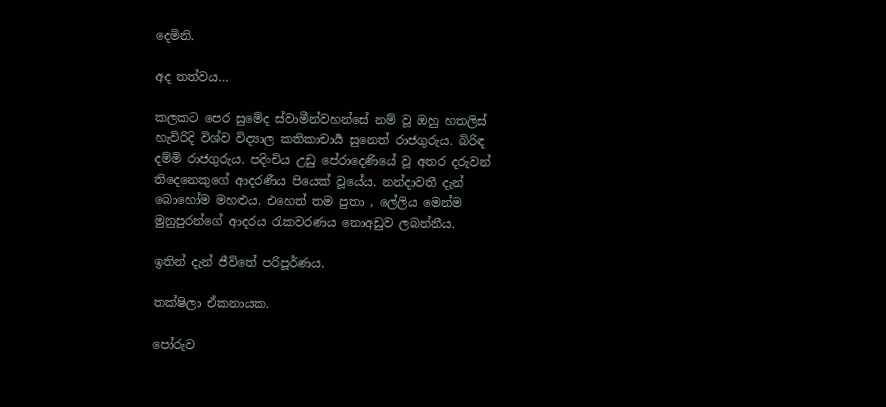දෙමිනි.

අද තත්වය…

කලකට පෙර සුමේද ස්වාමීන්වහන්සේ නම් වූ ඔහු හතලිස් හැවිරිදි විශ්ව විද්‍යාල කතිකාචාර්‍ය සුනෙත් රාජගුරුය. බිරිඳ දම්මි රාජගුරුය. පදිංචිය උඩු පේරාදෙණියේ වූ අතර දරුවන් තිදෙනෙකුගේ ආදරණීය පියෙක් වූයේය. නන්දාවතී දැන් බොහෝම මහළුය. එහෙත් තම පුතා , ලේලිය මෙන්ම මුනුපුරන්ගේ ආදරය රැකවරණය නොඅඩුව ලබන්නීය.

ඉතින් දැන් ජීවිතේ පරිපූර්ණය.

තක්ෂිලා ඒකනායක.

පෝරුව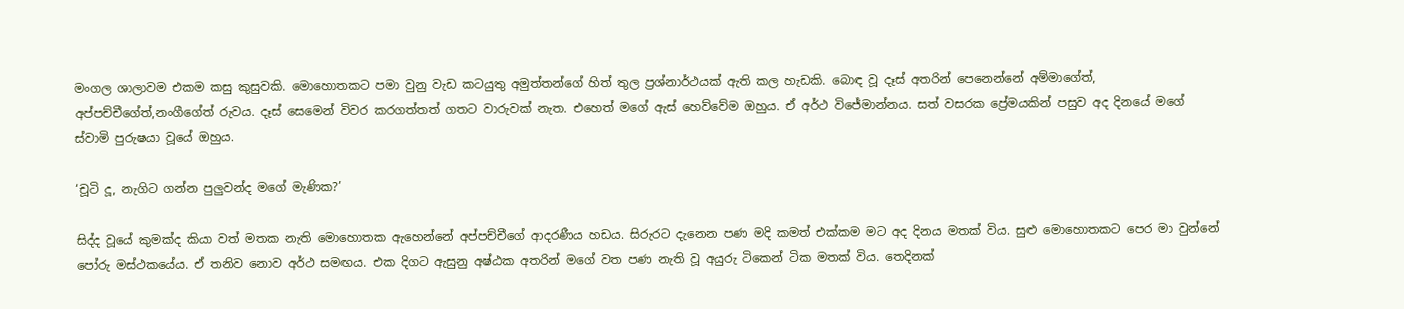මංගල ශාලාවම එකම කසු කුසුවකි. මොහොතකට පමා වුනු වැඩ කටයුතු අමුත්තන්ගේ හිත් තුල ප්‍රශ්නාර්ථයක් ඇති කල හැඩකි. බොඳ වූ දෑස් අතරින් පෙනෙන්නේ අම්මාගේත්, අප්පච්චීගේත්,නංගීගේත් රුවය. දෑස් සෙමෙන් විවර කරගත්තත් ගතට වාරුවක් නැත. එහෙත් මගේ ඇස් හෙව්වේම ඔහුය. ඒ අර්ථ විජේමාන්නය. සත් වසරක ප්‍රේමයකින් පසුව අද දිනයේ මගේ ස්වාමි පුරුෂයා වූයේ ඔහුය.

‘චූටි දූ, නැගිට ගන්න පුලුවන්ද මගේ මැණික?’

සිද්ද වූයේ කුමක්ද කියා වත් මතක නැති මොහොතක ඇහෙන්නේ අප්පච්චීගේ ආදරණීය හඩය. සිරුරට දැනෙන පණ මදි කමත් එක්කම මට අද දිනය මතක් විය. සුළු මොහොතකට පෙර මා වුන්නේ පෝරු මස්ථකයේය. ඒ තනිව නොව අර්ථ සමඟය. එක දිගට ඇසුනු අෂ්ඨක අතරින් මගේ වත පණ නැති වූ අයුරු ටිකෙන් ටික මතක් විය. තෙදිනක්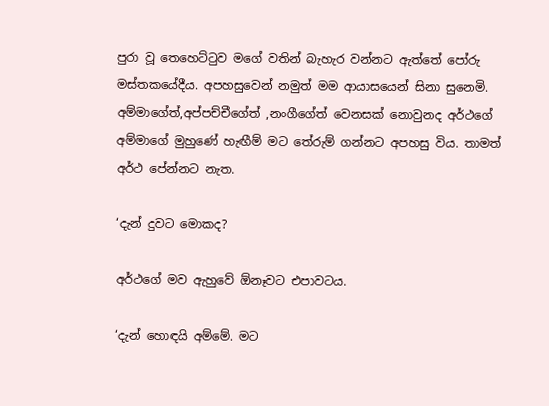පුරා වූ තෙහෙට්ටුව මගේ වතින් බැහැර වන්නට ඇත්තේ පෝරු මස්තකයේදීය. අපහසුවෙන් නමුත් මම ආයාසයෙන් සිනා සුනෙමි. අම්මාගේත්,අප්පච්චීගේත් ,නංගීගේත් වෙනසක් නොවුනද අර්ථගේ අම්මාගේ මුහුණේ හැඟීම් මට තේරුම් ගන්නට අපහසු විය. තාමත් අර්ථ පේන්නට නැත.

‘දැන් දුවට මොකද?

අර්ථගේ මව ඇහුවේ ඕනෑවට එපාවටය.

‘දැන් හොඳයි අම්මේ. මට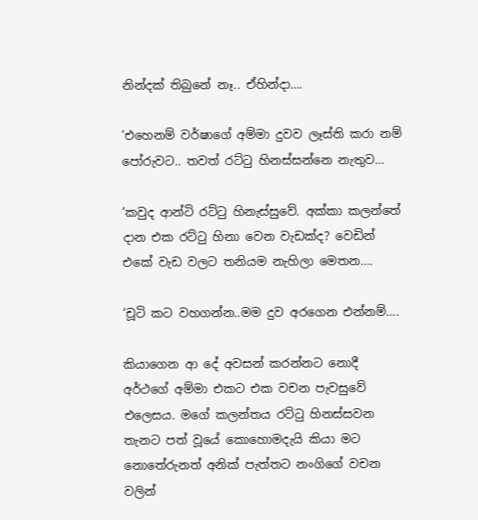නින්දක් තිබුනේ නෑ.. ඒහින්දා….

‘එහෙනම් වර්ෂාගේ අම්මා දුවව ලෑස්ති කරා නම් පෝරුවට.. තවත් රට්ටු හිනස්සන්නෙ නැතුව…

‘කවුද ආන්ටි රට්ටු හිනැස්සුවේ. අක්කා කලන්තේ දාන එක රට්ටු හිනා වෙන වැඩක්ද? වෙඩින් එකේ වැඩ වලට තනියම නැහිලා මෙතන….

‘චූටි කට වහගන්න..මම දුව අරගෙන එන්නම්….

කියාගෙන ආ දේ අවසන් කරන්නට නොදී අර්ථගේ අම්මා එකට එක වචන පැවසුවේ එලෙසය. මගේ කලන්තය රට්ටු හිනස්සවන තැනට පත් වූයේ කොහොමදැයි කියා මට නොතේරුනත් අනික් පැත්තට නංගිගේ වචන වලින්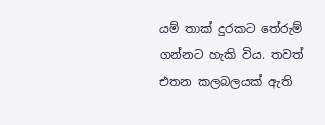යම් තාක් දුරකට තේරුම් ගන්නට හැකි විය. තවත් එතන කලබලයක් ඇති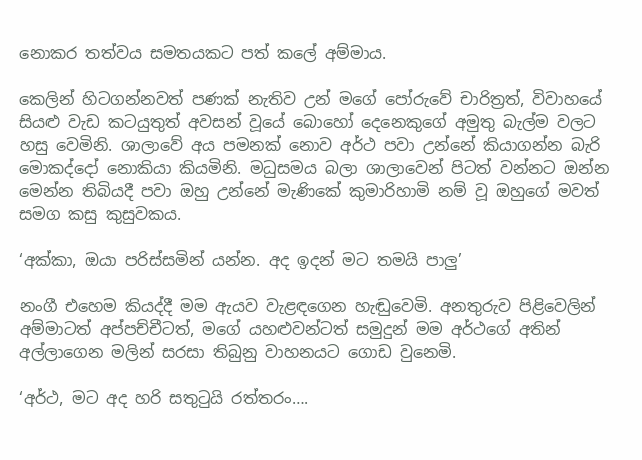නොකර තත්වය සමතයකට පත් කලේ අම්මාය.

කෙලින් හිටගන්නවත් පණක් නැතිව උන් මගේ පෝරුවේ චාරිත්‍රත්, විවාහයේ සියළු වැඩ කටයුතුත් අවසන් වූයේ බොහෝ දෙනෙකුගේ අමුතු බැල්ම වලට හසු වෙමිනි. ශාලාවේ අය පමනක් නොව අර්ථ පවා උන්නේ කියාගන්න බැරි මොකද්දෝ නොකියා කියමිනි. මධුසමය බලා ශාලාවෙන් පිටත් වන්නට ඔන්න මෙන්න තිබියදී පවා ඔහු උන්නේ මැණිකේ කුමාරිහාමි නම් වූ ඔහුගේ මවත් සමග කසු කුසුවකය.

‘අක්කා, ඔයා පරිස්සමින් යන්න. අද ඉදන් මට තමයි පාලු’

නංගී එහෙම කියද්දී මම ඇයව වැළඳගෙන හැඬුවෙමි. අනතුරුව පිළිවෙලින් අම්මාටත් අප්පච්චීටත්, මගේ යහළුවන්ටත් සමුදුන් මම අර්ථගේ අතින් අල්ලාගෙන මලින් සරසා තිබුනු වාහනයට ගොඩ වුනෙමි.

‘අර්ථ, මට අද හරි සතුටුයි රත්තරං….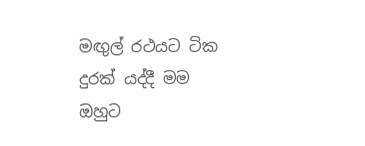මඟුල් රථයට ටික දුරක් යද්දී මම ඔහුට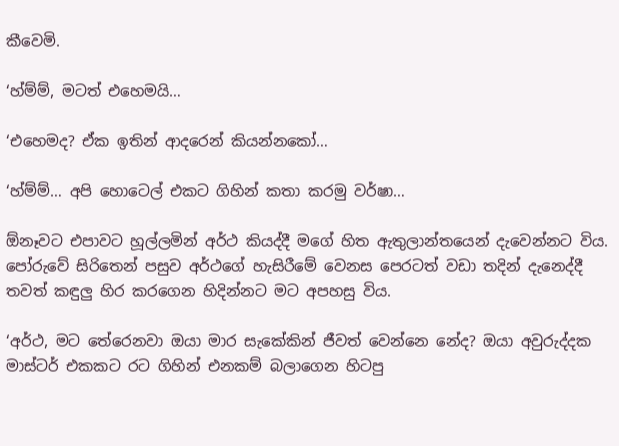කීවෙමි.

‘හ්ම්ම්, මටත් එහෙමයි…

‘එහෙමද? ඒක ඉතින් ආදරෙන් කියන්නකෝ…

‘හ්ම්ම්… අපි හොටෙල් එකට ගිහින් කතා කරමු වර්ෂා…

ඕනෑවට එපාවට හූල්ලමින් අර්ථ කියද්දී මගේ හිත ඇතුලාන්තයෙන් දැවෙන්නට විය. පෝරුවේ සිරිතෙන් පසුව අර්ථගේ හැසිරීමේ වෙනස පෙරටත් වඩා තදින් දැනෙද්දී තවත් කඳුලු හිර කරගෙන හිදින්නට මට අපහසු විය.

‘අර්ථ, මට තේරෙනවා ඔයා මාර සැකේකින් ජීවත් වෙන්නෙ නේද? ඔයා අවුරුද්දක මාස්ටර් එකකට රට ගිහින් එනකම් බලාගෙන හිටපු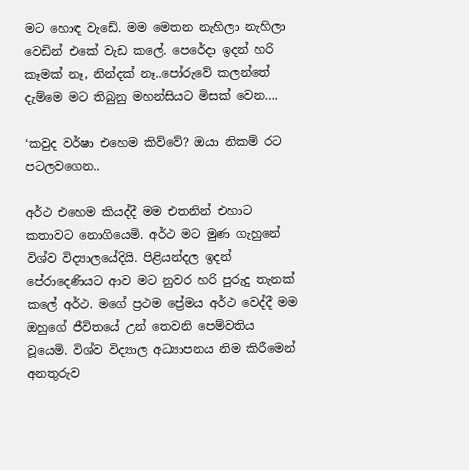මට හොඳ වැඩේ. මම මෙතන නැහිලා නැහිලා වෙඩින් එකේ වැඩ කලේ. පෙරේදා ඉදන් හරි කෑමක් නෑ, නින්දක් නෑ..පෝරුවේ කලන්තේ දැම්මෙ මට තිබුනු මහන්සියට මිසක් වෙන….

‘කවුද වර්ෂා එහෙම කිව්වේ? ඔයා නිකම් රට පටලවගෙන..

අර්ථ එහෙම කියද්දී මම එතනින් එහාට කතාවට නොගියෙමි. අර්ථ මට මුණ ගැහුනේ විශ්ව විද්‍යාලයේදියි. පිළියන්දල ඉදන් පේරාදෙණියට ආව මට නුවර හරි පුරුදු තැනක් කලේ අර්ථ. මගේ ප්‍රථම ප්‍රේමය අර්ථ වෙද්දී මම ඔහුගේ ජීවිතයේ උන් තෙවනි පෙම්වතිය වූයෙමි. විශ්ව විද්‍යාල අධ්‍යාපනය නිම කිරීමෙන් අනතුරුව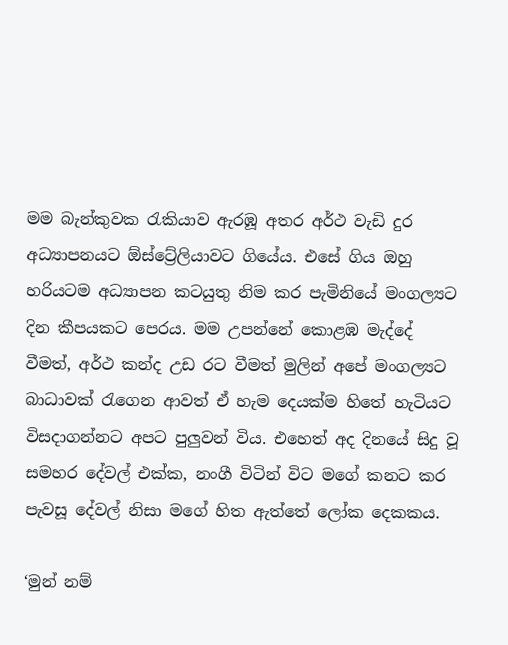මම බැන්කුවක රැකියාව ඇරඹූ අතර අර්ථ වැඩි දුර අධ්‍යාපනයට ඕස්ට්‍රේලියාවට ගියේය. එසේ ගිය ඔහු හරියටම අධ්‍යාපන කටයුතු නිම කර පැමිනියේ මංගල්‍යට දින කීපයකට පෙරය. මම උපන්නේ කොළඹ මැද්දේ වීමත්, අර්ථ කන්ද උඩ රට වීමත් මුලින් අපේ මංගල්‍යට බාධාවක් රැගෙන ආවත් ඒ හැම දෙයක්ම හිතේ හැටියට විසදාගන්නට අපට පුලුවන් විය. එහෙත් අද දිනයේ සිදු වූ සමහර දේවල් එක්ක, නංගී විටින් විට මගේ කනට කර පැවසූ දේවල් නිසා මගේ හිත ඇත්තේ ලෝක දෙකකය.

‘මුන් නම්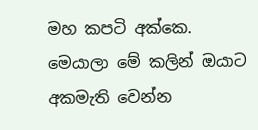මහ කපටි අක්කෙ. මෙයාලා මේ කලින් ඔයාට අකමැති වෙන්න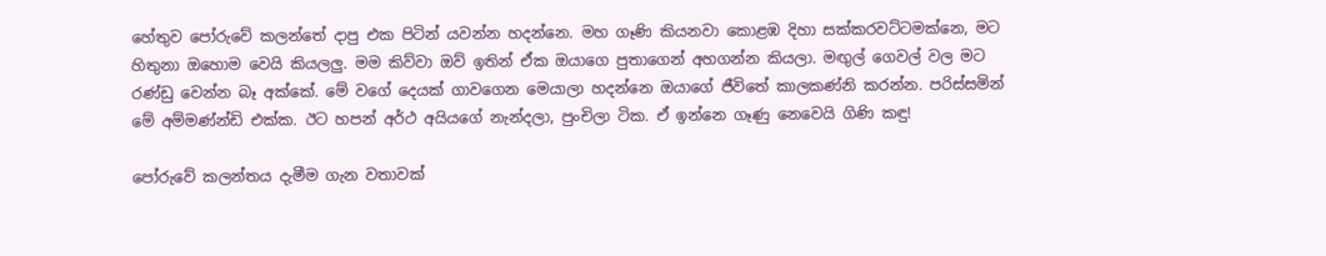හේතුව පෝරුවේ කලන්තේ දාපු එක පිටින් යවන්න හදන්නෙ. මහ ගෑණි කියනවා කොළඹ දිහා සක්කරවට්ටමක්නෙ, මට හිතුනා ඔහොම වෙයි කියලලු. මම කිව්වා ඔව් ඉතින් ඒක ඔයාගෙ පුතාගෙන් අහගන්න කියලා. මඟුල් ගෙවල් වල මට රණ්ඩු වෙන්න බෑ අක්කේ. මේ වගේ දෙයක් ගාවගෙන මෙයාලා හදන්නෙ ඔයාගේ ජීවිතේ කාලකණ්නි කරන්න. පරිස්සමින් මේ අම්මණ්න්ඩි එක්ක. ඊට හපන් අර්ථ අයියගේ නැන්දලා, පුංචිලා ටික. ඒ ඉන්නෙ ගෑණු නෙවෙයි ගිණි කඳු!

පෝරුවේ කලන්තය දැමීම ගැන වතාවක්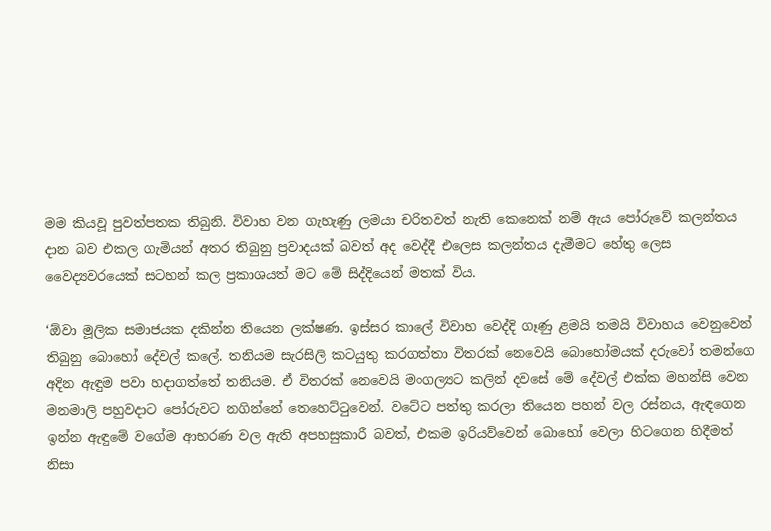මම කියවූ පුවත්පතක තිබුනි. විවාහ වන ගැහැණු ලමයා චරිතවත් නැති කෙනෙක් නම් ඇය පෝරුවේ කලන්තය දාන බව එකල ගැමියන් අතර තිබුනු ප්‍රවාදයක් බවත් අද වෙද්දී එලෙස කලන්තය දැමීමට හේතු ලෙස වෛද්‍යවරයෙක් සටහන් කල ප්‍රකාශයත් මට මේ සිද්දියෙන් මතක් විය.

‘ඕවා මූලික සමාජයක දකින්න තියෙන ලක්ෂණ. ඉස්සර කාලේ විවාහ වෙද්දි ගෑණු ළමයි තමයි විවාහය වෙනුවෙන් තිබුනු බොහෝ දේවල් කලේ. තනියම සැරසිලි කටයුතු කරගත්තා විතරක් නෙවෙයි බොහෝමයක් දරුවෝ තමන්ගෙ අදින ඇඳුම පවා හදාගත්තේ තනියම. ඒ විතරක් නෙවෙයි මංගල්‍යට කලින් දවසේ මේ දේවල් එක්ක මහන්සි වෙන මනමාලි පහුවදාට පෝරුවට නගින්නේ තෙහෙට්ටුවෙන්. වටේට පත්තු කරලා තියෙන පහන් වල රස්නය, ඇඳගෙන ඉන්න ඇඳුමේ වගේම ආභරණ වල ඇති අපහසුකාරී බවත්, එකම ඉරියව්වෙන් බොහෝ වෙලා හිටගෙන හිදීමත් නිසා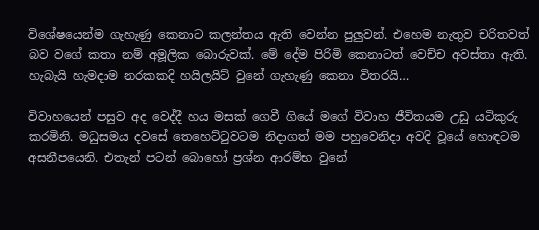විශේෂයෙන්ම ගැහැණු කෙනාට කලන්තය ඇති වෙන්න පුලුවන්. එහෙම නැතුව චරිතවත් බව වගේ කතා නම් අමූලික බොරුවක්. මේ දේම පිරිමි කෙනාටත් වෙච්ච අවස්තා ඇති. හැබැයි හැමදාම නරකකදි හයිලයිට් වුනේ ගැහැණු කෙනා විතරයි…

විවාහයෙන් පසුව අද වෙද්දී හය මසක් ගෙවී ගියේ මගේ විවාහ ජීවිතයම උඩු යටිකුරු කරමිනි. මධුසමය දවසේ තෙහෙට්ටුවටම නිදාගත් මම පහුවෙනිදා අවදි වූයේ හොඳටම අසනීපයෙනි. එතැන් පටන් බොහෝ ප්‍රශ්න ආරම්භ වුනේ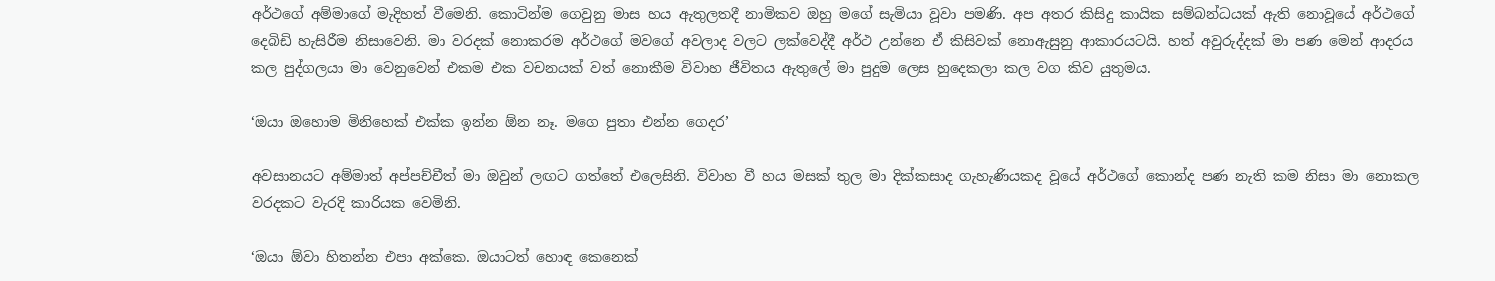අර්ථගේ අම්මාගේ මැදිහත් වීමෙනි. කොටින්ම ගෙවුනු මාස හය ඇතුලතදී නාමිකව ඔහු මගේ සැමියා වූවා පමණි. අප අතර කිසිදු කායික සම්බන්ධයක් ඇති නොවූයේ අර්ථගේ දෙබිඩි හැසිරීම නිසාවෙනි. මා වරදක් නොකරම අර්ථගේ මවගේ අවලාද වලට ලක්වෙද්දී අර්ථ උන්නෙ ඒ කිසිවක් නොඇසුනු ආකාරයටයි. හත් අවුරුද්දක් මා පණ මෙන් ආදරය කල පුද්ගලයා මා වෙනුවෙන් එකම එක වචනයක් වත් නොකීම විවාහ ජීවිතය ඇතුලේ මා පුදුම ලෙස හුදෙකලා කල වග කිව යුතුමය.

‘ඔයා ඔහොම මිනිහෙක් එක්ක ඉන්න ඕන නෑ. මගෙ පුතා එන්න ගෙදර’

අවසානයට අම්මාත් අප්පච්චීත් මා ඔවුන් ලඟට ගත්තේ එලෙසිනි. විවාහ වී හය මසක් තුල මා දික්කසාද ගැහැණියකද වූයේ අර්ථගේ කොන්ද පණ නැති කම නිසා මා නොකල වරදකට වැරදි කාරියක වෙමිනි.

‘ඔයා ඕවා හිතන්න එපා අක්කෙ. ඔයාටත් හොඳ කෙනෙක්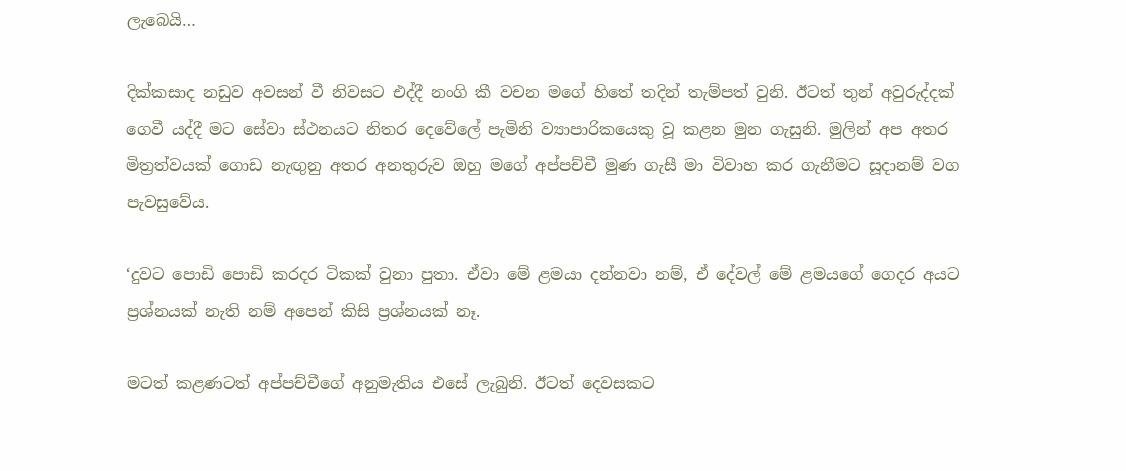ලැබෙයි…

දික්කසාද නඩුව අවසන් වී නිවසට එද්දී නංගි කී වචන මගේ හිතේ තදින් තැම්පත් වුනි. ඊටත් තුන් අවුරුද්දක් ගෙවී යද්දී මට සේවා ස්ථනයට නිතර දෙවේලේ පැමිනි ව්‍යාපාරිකයෙකු වූ කළන මුන ගැසුනි. මුලින් අප අතර මිත්‍රත්වයක් ගොඩ නැඟුනු අතර අනතුරුව ඔහු මගේ අප්පච්චී මුණ ගැසී මා විවාහ කර ගැනීමට සූදානම් වග පැවසුවේය.

‘දුවට පොඩි පොඩි කරදර ටිකක් වුනා පුතා. ඒවා මේ ළමයා දන්නවා නම්, ඒ දේවල් මේ ළමයගේ ගෙදර අයට ප්‍රශ්නයක් නැති නම් අපෙන් කිසි ප්‍රශ්නයක් නෑ.

මටත් කළණටත් අප්පච්චීගේ අනුමැතිය එසේ ලැබුනි. ඊටත් දෙවසකට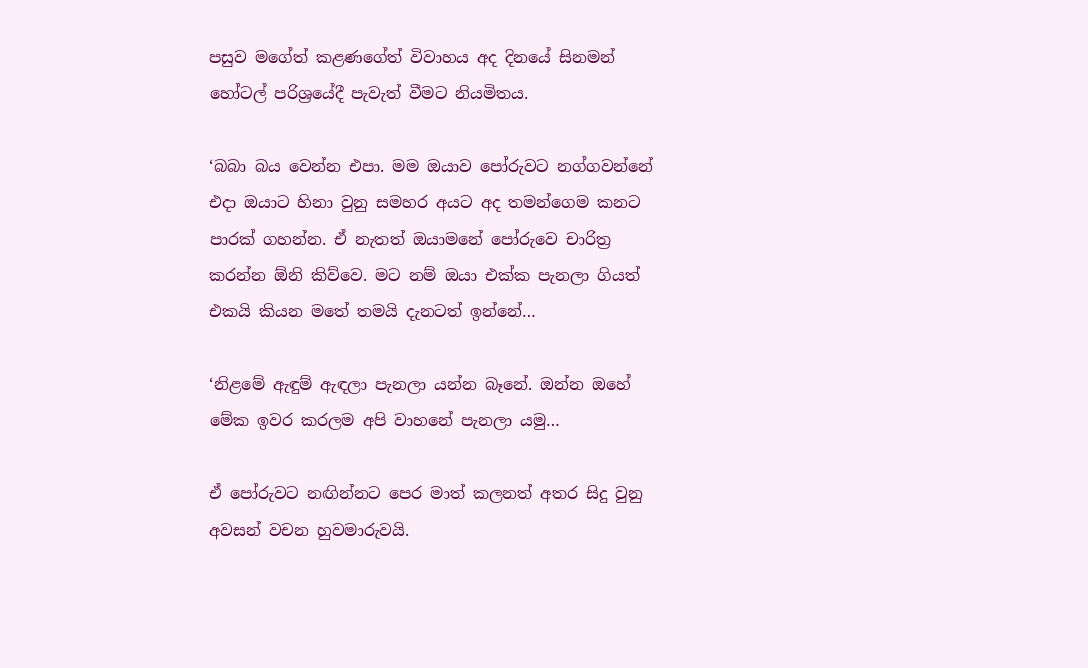පසුව මගේත් කළණගේත් විවාහය අද දිනයේ සිනමන් හෝටල් පරිශ්‍රයේදී පැවැත් වීමට නියමිතය.

‘බබා බය වෙන්න එපා. මම ඔයාව පෝරුවට නග්ගවන්නේ එදා ඔයාට හිනා වුනු සමහර අයට අද තමන්ගෙම කනට පාරක් ගහන්න. ඒ නැතත් ඔයාමනේ පෝරුවෙ චාරිත්‍ර කරන්න ඕනි කිව්වෙ. මට නම් ඔයා එක්ක පැනලා ගියත් එකයි කියන මතේ තමයි දැනටත් ඉන්නේ…

‘නිළමේ ඇඳුම් ඇඳලා පැනලා යන්න බෑනේ. ඔන්න ඔහේ මේක ඉවර කරලම අපි වාහනේ පැනලා යමු…

ඒ පෝරුවට නඟින්නට පෙර මාත් කලනත් අතර සිදු වුනු අවසන් වචන හුවමාරුවයි.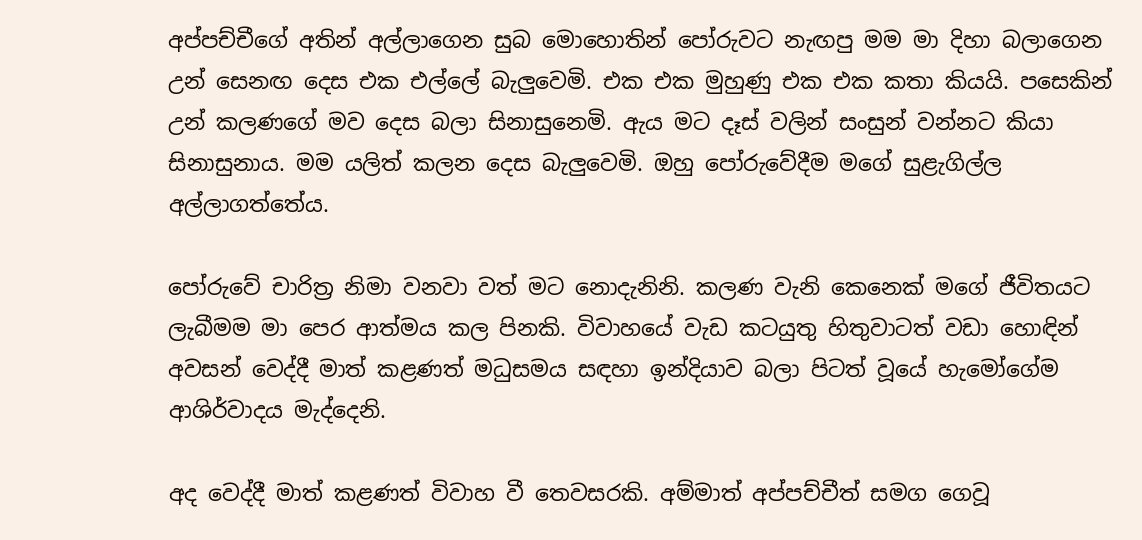අප්පච්චීගේ අතින් අල්ලාගෙන සුබ මොහොතින් පෝරුවට නැඟපු මම මා දිහා බලාගෙන උන් සෙනඟ දෙස එක එල්ලේ බැලුවෙමි. එක එක මුහුණු එක එක කතා කියයි. පසෙකින් උන් කලණගේ මව දෙස බලා සිනාසුනෙමි. ඇය මට දෑස් වලින් සංසුන් වන්නට කියා සිනාසුනාය. මම යලිත් කලන දෙස බැලුවෙමි. ඔහු පෝරුවේදීම මගේ සුළැගිල්ල අල්ලාගත්තේය.

පෝරුවේ චාරිත්‍ර නිමා වනවා වත් මට නොදැනිනි. කලණ වැනි කෙනෙක් මගේ ජීවිතයට ලැබීමම මා පෙර ආත්මය කල පිනකි. විවාහයේ වැඩ කටයුතු හිතුවාටත් වඩා හොඳින් අවසන් වෙද්දී මාත් කළණත් මධුසමය සඳහා ඉන්දියාව බලා පිටත් වූයේ හැමෝගේම ආශිර්වාදය මැද්දෙනි.

අද වෙද්දී මාත් කළණත් විවාහ වී තෙවසරකි. අම්මාත් අප්පච්චීත් සමග ගෙවූ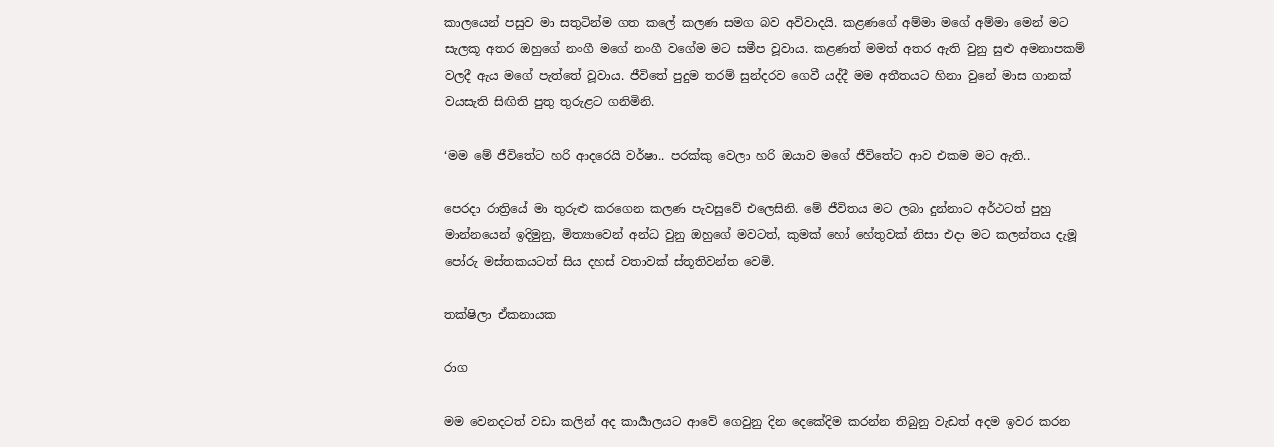කාලයෙන් පසුව මා සතුටින්ම ගත කලේ කලණ සමග බව අවිවාදයි. කළණගේ අම්මා මගේ අම්මා මෙන් මට සැලකූ අතර ඔහුගේ නංගී මගේ නංගී වගේම මට සමීප වූවාය. කළණත් මමත් අතර ඇති වුනු සුළු අමනාපකම් වලදී ඇය මගේ පැත්තේ වූවාය. ජීවිතේ පුදුම තරම් සුන්දරව ගෙවී යද්දී මම අතීතයට හිනා වුනේ මාස ගානක් වයසැති සිඟිති පුතු තුරුළට ගනිමිනි.

‘මම මේ ජීවිතේට හරි ආදරෙයි වර්ෂා.. පරක්කු වෙලා හරි ඔයාව මගේ ජීවිතේට ආව එකම මට ඇති..

පෙරදා රාත්‍රියේ මා තුරුළු කරගෙන කලණ පැවසුවේ එලෙසිනි. මේ ජීවිතය මට ලබා දුන්නාට අර්ථටත් පුහු මාන්නයෙන් ඉදිමුනු, මිත්‍යාවෙන් අන්ධ වුනු ඔහුගේ මවටත්, කුමක් හෝ හේතුවක් නිසා එදා මට කලන්තය දැමූ පෝරු මස්තකයටත් සිය දහස් වතාවක් ස්තූතිවන්ත වෙමි.

තක්ෂිලා ඒකනායක

රාග

මම වෙනදටත් වඩා කලින් අද කාර්‍යාලයට ආවේ ගෙවුනු දින දෙකේදිම කරන්න තිබුනු වැඩත් අදම ඉවර කරන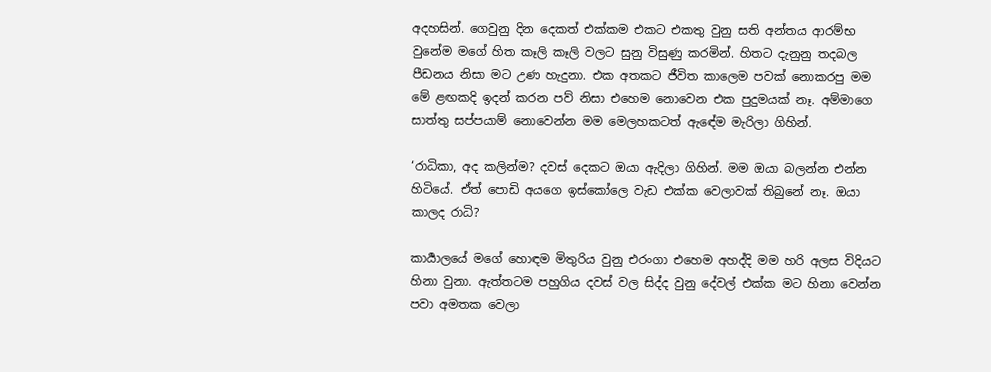අදහසින්. ගෙවුනු දින දෙකත් එක්කම එකට එකතු වුනු සති අන්තය ආරම්භ වුනේම මගේ හිත කෑලි කෑලි වලට සුනු විසුණු කරමින්. හිතට දැනුනු තදබල පීඩනය නිසා මට උණ හැදුනා. එක අතකට ජීවිත කාලෙම පවක් නොකරපු මම මේ ළඟකදි ඉදන් කරන පව් නිසා එහෙම නොවෙන එක පුදුමයක් නෑ. අම්මාගෙ සාත්තු සප්පයාම් නොවෙන්න මම මෙලහකටත් ඇඳේම මැරිලා ගිහින්.

‘රාධිකා, අද කලින්ම? දවස් දෙකට ඔයා ඇදිලා ගිහින්. මම ඔයා බලන්න එන්න හිටියේ. ඒත් පොඩි අයගෙ ඉස්කෝලෙ වැඩ එක්ක වෙලාවක් තිබුනේ නෑ. ඔයා කාලද රාධි?

කාර්‍යාලයේ මගේ හොඳම මිතුරිය වුනු එරංගා එහෙම අහද්දි මම හරි අලස විදියට හිනා වුනා. ඇත්තටම පහුගිය දවස් වල සිද්ද වුනු දේවල් එක්ක මට හිනා වෙන්න පවා අමතක වෙලා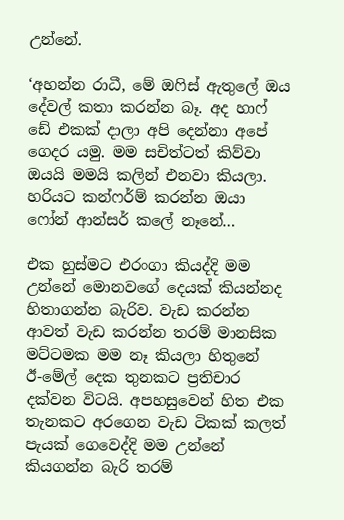උන්නේ.

‘අහන්න රාධී, මේ ඔෆිස් ඇතුලේ ඔය දේවල් කතා කරන්න බෑ. අද හාෆ් ඩේ එකක් දාලා අපි දෙන්නා අපේ ගෙදර යමු. මම සචිත්ටත් කිව්වා ඔයයි මමයි කලින් එනවා කියලා. හරියට කන්ෆර්ම් කරන්න ඔයා ෆෝන් ආන්සර් කලේ නෑනේ…

එක හුස්මට එරංගා කියද්දි මම උන්නේ මොනවගේ දෙයක් කියන්නද හිතාගන්න බැරිව. වැඩ කරන්න ආවත් වැඩ කරන්න තරම් මානසික මට්ටමක මම නෑ කියලා හිතුනේ  ඊ-මේල් දෙක තුනකට ප්‍රතිචාර දක්වන විටයි. අපහසුවෙන් හිත එක තැනකට අරගෙන වැඩ ටිකක් කලත් පැයක් ගෙවෙද්දි මම උන්නේ කියගන්න බැරි තරම්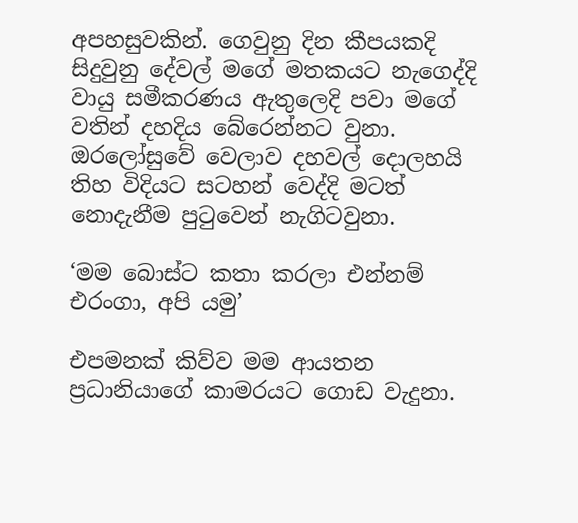අපහසුවකින්. ගෙවුනු දින කීපයකදි සිදුවුනු දේවල් මගේ මතකයට නැගෙද්දි වායු සමීකරණය ඇතුලෙදි පවා මගේ වතින් දහදිය බේරෙන්නට වුනා. ඔරලෝසුවේ වෙලාව දහවල් දොලහයි තිහ විදියට සටහන් වෙද්දි මටත් නොදැනීම පුටුවෙන් නැගිටවුනා.

‘මම බොස්ට කතා කරලා එන්නම් එරංගා, අපි යමු’

එපමනක් කිව්ව මම ආයතන ප්‍රධානියාගේ කාමරයට ගොඩ වැදුනා.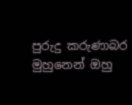පුරුදු කරුණාබර මුහුනෙන් ඔහු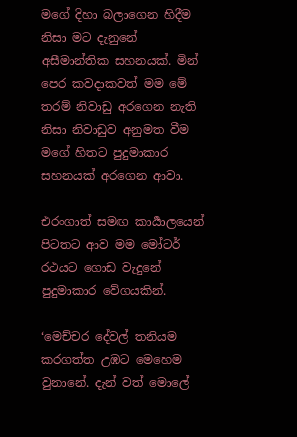මගේ දිහා බලාගෙන හිදීම නිසා මට දැනුනේ අසීමාන්තික සහනයක්. මින් පෙර කවදාකවත් මම මේ තරම් නිවාඩු අරගෙන නැති නිසා නිවාඩුව අනුමත වීම මගේ හිතට පුදුමාකාර සහනයක් අරගෙන ආවා.

එරංගාත් සමඟ කාර්‍යාලයෙන් පිටතට ආව මම මෝටර් රථයට ගොඩ වැදුනේ පුදුමාකාර වේගයකින්.

‘මෙච්චර දේවල් තනියම කරගත්ත උඹට මෙහෙම වුනානේ. දැන් වත් මොලේ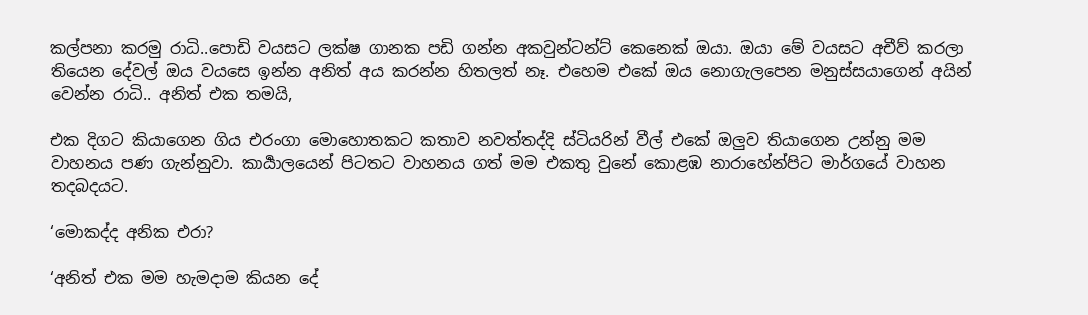කල්පනා කරමු රාධි..පොඩි වයසට ලක්ෂ ගානක පඩි ගන්න අකවුන්ටන්ට් කෙනෙක් ඔයා. ඔයා මේ වයසට අචීව් කරලා තියෙන දේවල් ඔය වයසෙ ඉන්න අනිත් අය කරන්න හිතලත් නෑ. එහෙම එකේ ඔය නොගැලපෙන මනුස්සයාගෙන් අයින් වෙන්න රාධි.. අනිත් එක තමයි,

එක දිගට කියාගෙන ගිය එරංගා මොහොතකට කතාව නවත්තද්දි ස්ටියරින් වීල් එකේ ඔලුව තියාගෙන උන්නු මම වාහනය පණ ගැන්නුවා. කාර්‍යාලයෙන් පිටතට වාහනය ගත් මම එකතු වුනේ කොළඹ නාරාහේන්පිට මාර්ගයේ වාහන තදබදයට.

‘මොකද්ද අනික එරා?

‘අනිත් එක මම හැමදාම කියන දේ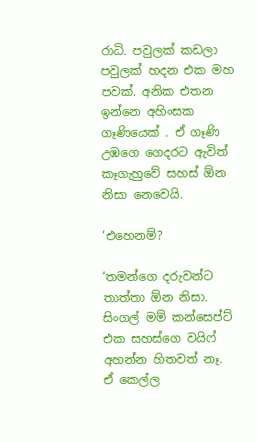රාධි. පවුලක් කඩලා පවුලක් හදන එක මහ පවක්. අනික එතන ඉන්නෙ අහිංසක ගෑණියෙක් . ඒ ගෑණි උඹගෙ ගෙදරට ඇවිත් කෑගැහුවේ සහස් ඕන නිසා නෙවෙයි.

‘එහෙනම්?

‘තමන්ගෙ දරුවන්ට තාත්තා ඕන නිසා. සිංගල් මම් කන්සෙප්ට් එක සහස්ගෙ වයිෆ් අහන්න හිතවත් නෑ. ඒ කෙල්ල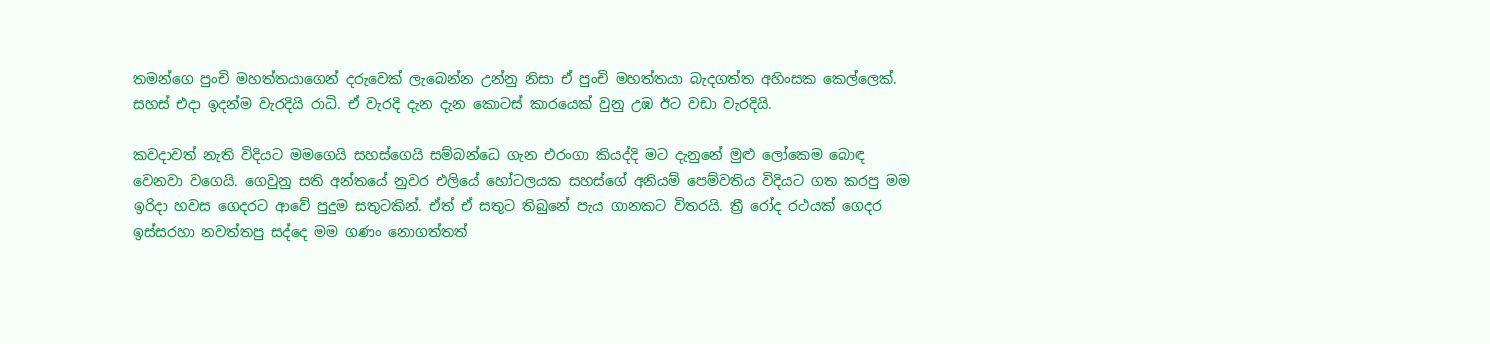තමන්ගෙ පුංචි මහත්තයාගෙන් දරුවෙක් ලැබෙන්න උන්නු නිසා ඒ පුංචි මහත්තයා බැදගත්ත අහිංසක කෙල්ලෙක්. සහස් එදා ඉදන්ම වැරදියි රාධි. ඒ වැරදි දැන දැන කොටස් කාරයෙක් වුනු උඹ ඊට වඩා වැරදියි.

කවදාවත් නැති විදියට මමගෙයි සහස්ගෙයි සම්බන්ධෙ ගැන එරංගා කියද්දි මට දැනුනේ මුළු ලෝකෙම බොඳ වෙනවා වගෙයි. ගෙවුනු සති අන්තයේ නුවර එලියේ හෝටලයක සහස්ගේ අනියම් පෙම්වතිය විදියට ගත කරපු මම ඉරිදා හවස ගෙදරට ආවේ පුදුම සතුටකින්. ඒත් ඒ සතුට තිබුනේ පැය ගානකට විතරයි. ත්‍රී රෝද රථයක් ගෙදර ඉස්සරහා නවත්තපු සද්දෙ මම ගණං නොගත්තත්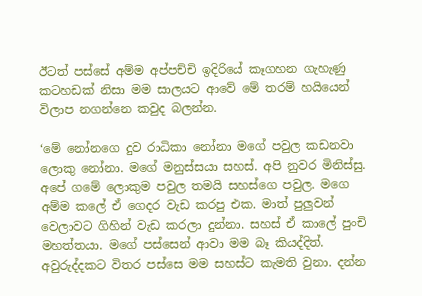ඊටත් පස්සේ අම්ම අප්පච්චි ඉදිරියේ කෑගහන ගැහැණු කටහඩක් නිසා මම සාලයට ආවේ මේ තරම් හයියෙන් විලාප නගන්නෙ කවුද බලන්න.

‘මේ නෝනගෙ දුව රාධිකා නෝනා මගේ පවුල කඩනවා ලොකු නෝනා. මගේ මනුස්සයා සහස්. අපි නුවර මිනිස්සු. අපේ ගමේ ලොකුම පවුල තමයි සහස්ගෙ පවුල. මගෙ අම්ම කලේ ඒ ගෙදර වැඩ කරපු එක. මාත් පුලුවන් වෙලාවට ගිහින් වැඩ කරලා දුන්නා. සහස් ඒ කාලේ පුංචි මහත්තයා. මගේ පස්සෙන් ආවා මම බෑ කියද්දිත්. අවුරුද්දකට විතර පස්සෙ මම සහස්ට කැමති වුනා. දන්න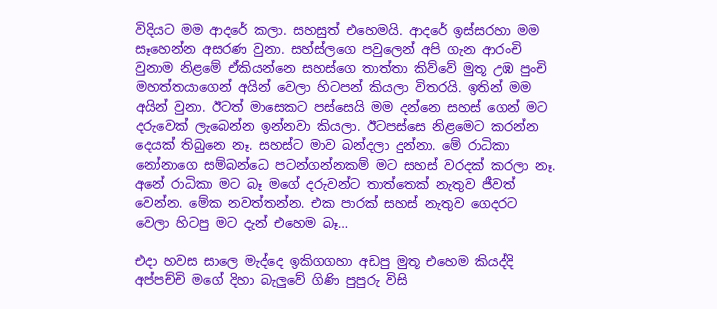විදියට මම ආදරේ කලා. සහසුත් එහෙමයි. ආදරේ ඉස්සරහා මම සෑහෙන්න අසරණ වුනා. සහ්ස්ලගෙ පවුලෙන් අපි ගැන ආරංචි වුනාම නිළමේ ඒකියන්නෙ සහස්ගෙ තාත්තා කිව්වේ මුතූ උඹ පුංචි මහත්තයාගෙන් අයින් වෙලා හිටපන් කියලා විතරයි. ඉතින් මම අයින් වුනා. ඊටත් මාසෙකට පස්සෙයි මම දන්නෙ සහස් ගෙන් මට දරුවෙක් ලැබෙන්න ඉන්නවා කියලා. ඊටපස්සෙ නිළමෙට කරන්න දෙයක් තිබුනෙ නෑ. සහස්ට මාව බන්දලා දුන්නා. මේ රාධිකා නෝනාගෙ සම්බන්ධෙ පටන්ගන්නකම් මට සහස් වරදක් කරලා නෑ. අනේ රාධිකා මට බෑ මගේ දරුවන්ට තාත්තෙක් නැතුව ජීවත් වෙන්න. මේක නවත්තන්න. එක පාරක් සහස් නැතුව ගෙදරට වෙලා හිටපු මට දැන් එහෙම බෑ…

එදා හවස සාලෙ මැද්දෙ ඉකිගගහා අඩපු මුතූ එහෙම කියද්දි අප්පච්චි මගේ දිහා බැලුවේ ගිණි පුපුරු විසි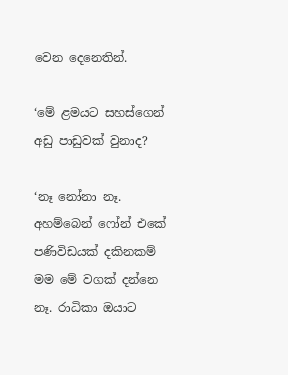වෙන දෙනෙතින්.

‘මේ ළමයට සහස්ගෙන් අඩු පාඩුවක් වුනාද?

‘නෑ නෝනා නෑ. අහම්බෙන් ෆෝන් එකේ පණිවිඩයක් දකිනකම් මම මේ වගක් දන්නෙ නෑ. රාධිකා ඔයාට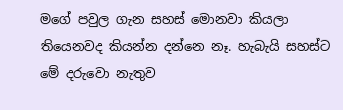මගේ පවුල ගැන සහස් මොනවා කියලා තියෙනවද කියන්න දන්නෙ නෑ. හැබැයි සහස්ට මේ දරුවො නැතුව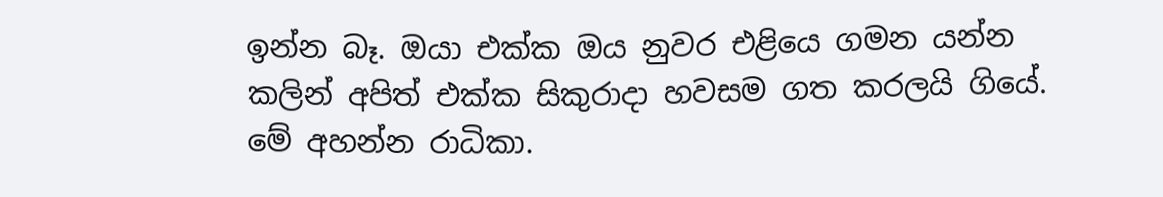ඉන්න බෑ. ඔයා එක්ක ඔය නුවර එළියෙ ගමන යන්න කලින් අපිත් එක්ක සිකුරාදා හවසම ගත කරලයි ගියේ. මේ අහන්න රාධිකා.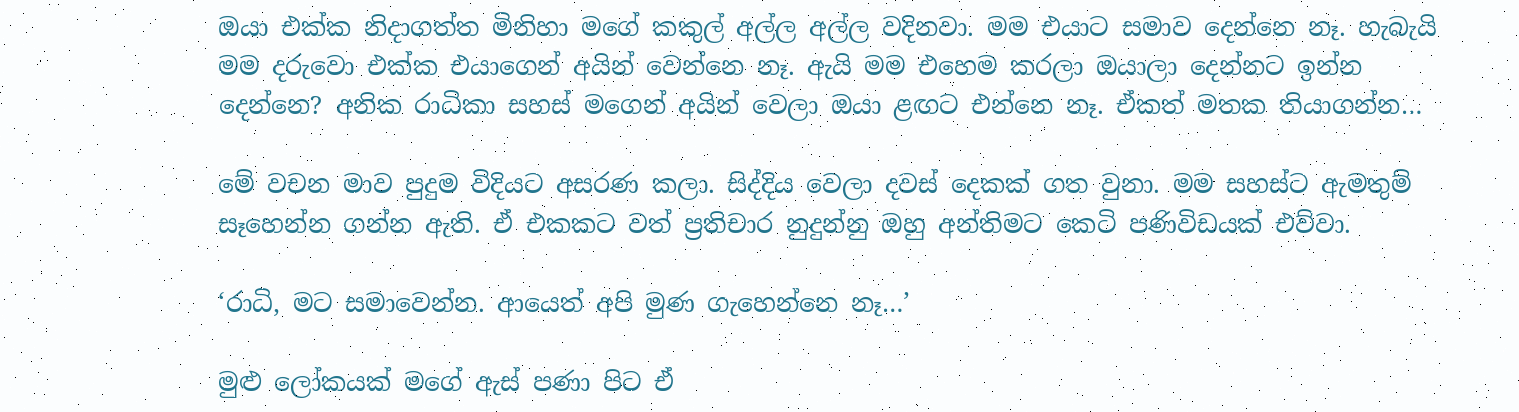ඔයා එක්ක නිදාගත්ත මිනිහා මගේ කකුල් අල්ල අල්ල වදිනවා. මම එයාට සමාව දෙන්නෙ නෑ. හැබැයි මම දරුවො එක්ක එයාගෙන් අයින් වෙන්නෙ නෑ. ඇයි මම එහෙම කරලා ඔයාලා දෙන්නට ඉන්න දෙන්නෙ? අනික රාධිකා සහස් මගෙන් අයින් වෙලා ඔයා ළඟට එන්නෙ නෑ. ඒකත් මතක තියාගන්න…

මේ වචන මාව පුදුම විදියට අසරණ කලා. සිද්දිය වෙලා දවස් දෙකක් ගත වුනා. මම සහස්ට ඇමතුම් සෑහෙන්න ගන්න ඇති. ඒ එකකට වත් ප්‍රතිචාර නුදුන්නු ඔහු අන්තිමට කෙටි පණිවිඩයක් එව්වා.

‘රාධි, මට සමාවෙන්න. ආයෙත් අපි මුණ ගැහෙන්නෙ නෑ…’

මුළු ලෝකයක් මගේ ඇස් පණා පිට ඒ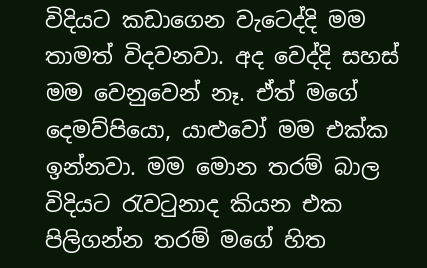විදියට කඩාගෙන වැටෙද්දි මම තාමත් විදවනවා. අද වෙද්දි සහස් මම වෙනුවෙන් නෑ. ඒත් මගේ දෙමව්පියො, යාළුවෝ මම එක්ක ඉන්නවා. මම මොන තරම් බාල විදියට රැවටුනාද කියන එක පිලිගන්න තරම් මගේ හිත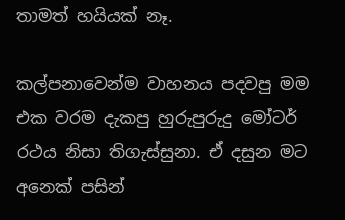තාමත් හයියක් නෑ.

කල්පනාවෙන්ම වාහනය පදවපු මම එක වරම දැකපු හුරුපුරුදු මෝටර් රථය නිසා තිගැස්සුනා. ඒ දසුන මට අනෙක් පසින්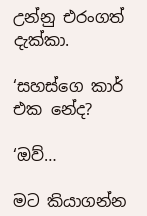උන්නු එරංගත් දැක්කා.

‘සහස්ගෙ කාර් එක නේද?

‘ඔව්…

මට කියාගන්න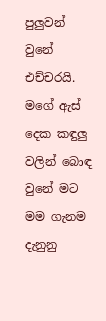පුලුවන් වුනේ එච්චරයි. මගේ ඇස් දෙක කඳුලු වලින් බොඳ වුනේ මට මම ගැනම දැනුනු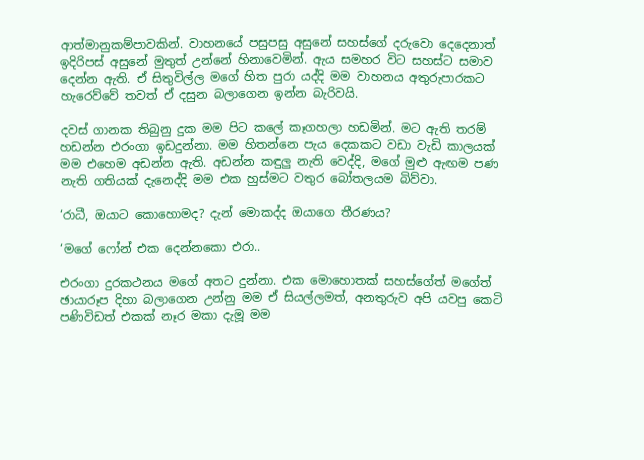ආත්මානුකම්පාවකින්. වාහනයේ පසුපසු අසුනේ සහස්ගේ දරුවො දෙදෙනාත් ඉදිරිපස් අසුනේ මුතුත් උන්නේ හිනාවෙමින්. ඇය සමහර විට සහස්ට සමාව දෙන්න ඇති. ඒ සිතුවිල්ල මගේ හිත පුරා යද්දි මම වාහනය අතුරුපාරකට හැරෙව්වේ තවත් ඒ දසුන බලාගෙන ඉන්න බැරිවයි.

දවස් ගානක තිබුනු දුක මම පිට කලේ කෑගහලා හඩමින්. මට ඇති තරම් හඩන්න එරංගා ඉඩදුන්නා. මම හිතන්නෙ පැය දෙකකට වඩා වැඩි කාලයක් මම එහෙම අඩන්න ඇති. අඩන්න කඳුලු නැති වෙද්දි, මගේ මුළු ඇඟම පණ නැති ගතියක් දැනෙද්දි මම එක හුස්මට වතුර බෝතලයම බිව්වා.

‘රාධී, ඔයාට කොහොමද? දැන් මොකද්ද ඔයාගෙ තීරණය?

‘මගේ ෆෝන් එක දෙන්නකො එරා..

එරංගා දුරකථනය මගේ අතට දුන්නා. එක මොහොතක් සහස්ගේත් මගේත් ඡායාරූප දිහා බලාගෙන උන්නු මම ඒ සියල්ලමත්, අනතුරුව අපි යවපු කෙටි පණිවිඩත් එකක් නෑර මකා දැමූ මම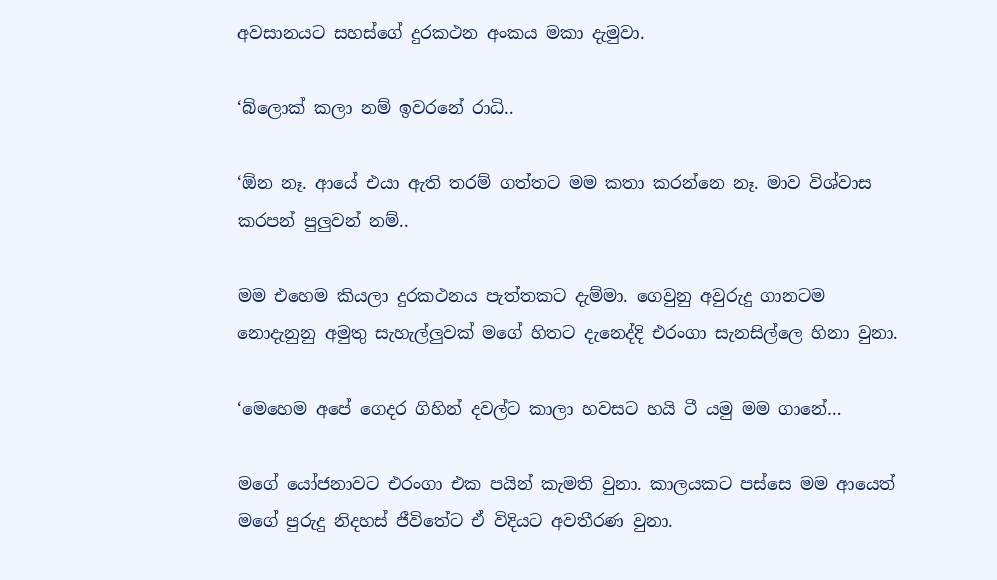අවසානයට සහස්ගේ දුරකථන අංකය මකා දැමුවා.

‘බ්ලොක් කලා නම් ඉවරනේ රාධි..

‘ඕන නෑ. ආයේ එයා ඇති තරම් ගත්තට මම කතා කරන්නෙ නෑ. මාව විශ්වාස කරපන් පුලුවන් නම්..

මම එහෙම කියලා දුරකථනය පැත්තකට දැම්මා. ගෙවුනු අවුරුදු ගානටම නොදැනුනු අමුතු සැහැල්ලුවක් මගේ හිතට දැනෙද්දි එරංගා සැනසිල්ලෙ හිනා වුනා.

‘මෙහෙම අපේ ගෙදර ගිහින් දවල්ට කාලා හවසට හයි ටී යමු මම ගානේ…

මගේ යෝජනාවට එරංගා එක පයින් කැමති වුනා. කාලයකට පස්සෙ මම ආයෙත් මගේ පුරුදු නිදහස් ජීවිතේට ඒ විදියට අවතීරණ වුනා.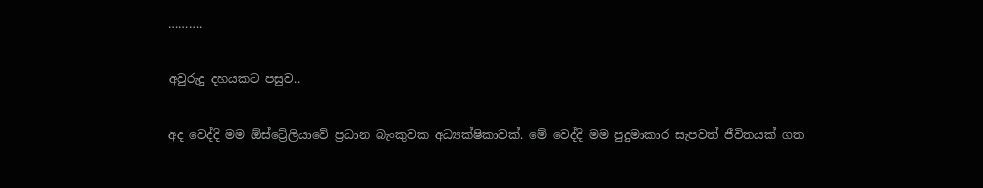……….

අවුරුදු දහයකට පසුව..

අද වෙද්දි මම ඕස්ට්‍රේලියාවේ ප්‍රධාන බැංකුවක අධ්‍යක්ෂිකාවක්. මේ වෙද්දි මම පුදුමාකාර සැපවත් ජීවිතයක් ගත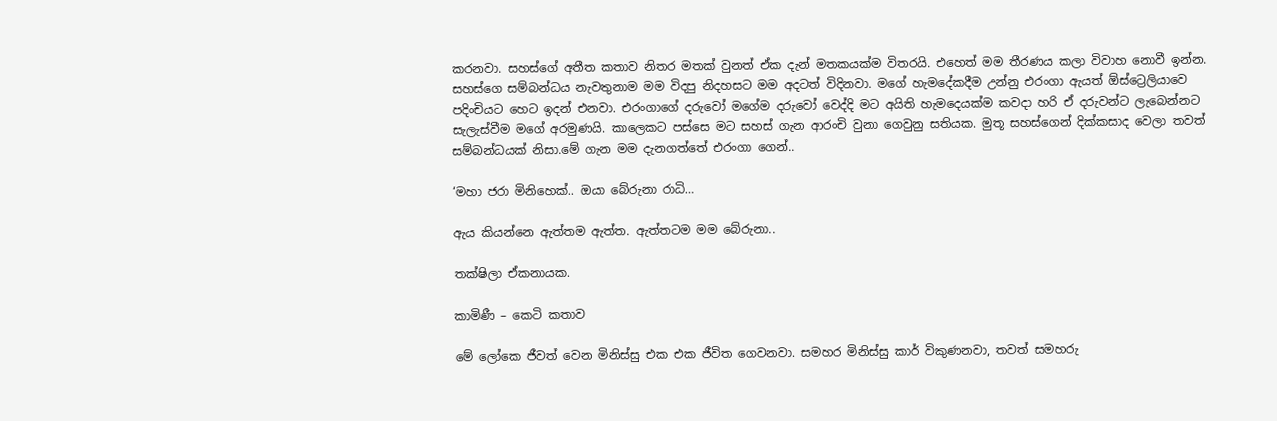කරනවා. සහස්ගේ අතීත කතාව නිතර මතක් වුනත් ඒක දැන් මතකයක්ම විතරයි. එහෙත් මම තීරණය කලා විවාහ නොවී ඉන්න. සහස්ගෙ සම්බන්ධය නැවතුනාම මම විදපු නිදහසට මම අදටත් විදිනවා. මගේ හැමදේකදීම උන්නු එරංගා ඇයත් ඕස්ට්‍රෙලියාවෙ පදිංචියට හෙට ඉදන් එනවා. එරංගාගේ දරුවෝ මගේම දරුවෝ වෙද්දි මට අයිති හැමදෙයක්ම කවදා හරි ඒ දරුවන්ට ලැබෙන්නට සැලැස්වීම මගේ අරමුණයි. කාලෙකට පස්සෙ මට සහස් ගැන ආරංචි වුනා ගෙවුනු සතියක. මුතූ සහස්ගෙන් දික්කසාද වෙලා තවත් සම්බන්ධයක් නිසා.මේ ගැන මම දැනගත්තේ එරංගා ගෙන්..

‘මහා ජරා මිනිහෙක්.. ඔයා බේරුනා රාධි…

ඇය කියන්නෙ ඇත්තම ඇත්ත. ඇත්තටම මම බේරුනා..

තක්ෂිලා ඒකනායක.

කාමිණී – කෙටි කතාව

මේ ලෝකෙ ජීවත් වෙන මිනිස්සු එක එක ජීවිත ගෙවනවා. සමහර මිනිස්සු කාර් විකුණනවා, තවත් සමහරු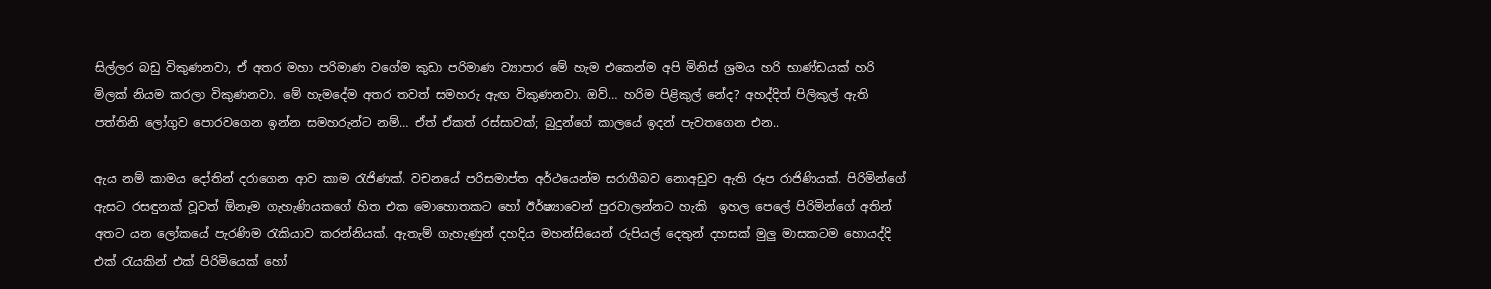සිල්ලර බඩු විකුණනවා, ඒ අතර මහා පරිමාණ වගේම කුඩා පරිමාණ ව්‍යාපාර මේ හැම එකෙන්ම අපි මිනිස් ශ්‍රමය හරි භාණ්ඩයක් හරි මිලක් නියම කරලා විකුණනවා. මේ හැමදේම අතර තවත් සමහරු ඇඟ විකුණනවා. ඔව්… හරිම පිළිකුල් නේද? අහද්දිත් පිලිකුල් ඇති පත්තිනි ලෝගුව පොරවගෙන ඉන්න සමහරුන්ට නම්… ඒත් ඒකත් රස්සාවක්; බුදුන්ගේ කාලයේ ඉදන් පැවතගෙන එන..

ඇය නම් කාමය දෝතින් දරාගෙන ආව කාම රැජිණක්. වචනයේ පරිසමාප්ත අර්ථයෙන්ම සරාගීබව නොඅඩුව ඇති රූප රාජිණියක්. පිරිමින්ගේ ඇසට රසඳුනක් වූවත් ඕනෑම ගැහැණියකගේ හිත එක මොහොතකට හෝ ඊර්ෂ්‍යාවෙන් පුරවාලන්නට හැකි  ඉහල පෙලේ පිරිමින්ගේ අතින් අතට යන ලෝකයේ පැරණිම රැකියාව කරන්නියක්. ඇතැම් ගැහැණුන් දහදිය මහන්සියෙන් රුපියල් දෙතුන් දහසක් මුලු මාසකටම හොයද්දි එක් රැයකින් එක් පිරිමියෙක් හෝ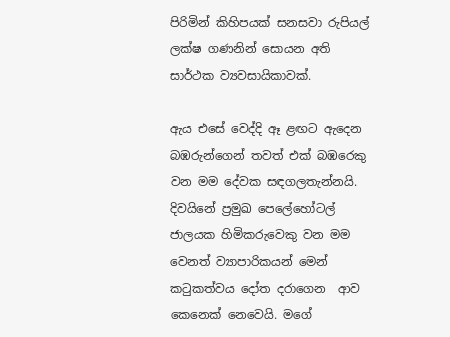පිරිමින් කිහිපයක් සනසවා රුපියල් ලක්ෂ ගණනින් සොයන අති සාර්ථක ව්‍යවසායිකාවක්.

ඇය එසේ වෙද්දි ඈ ළඟට ඇදෙන බඹරුන්ගෙන් තවත් එක් බඹරෙකු වන මම දේවක සඳගලතැන්නයි. දිවයිනේ ප්‍රමුඛ පෙලේහෝටල් ජාලයක හිමිකරුවෙකු වන මම වෙනත් ව්‍යාපාරිකයන් මෙන් කටුකත්වය දෝත දරාගෙන  ආව කෙනෙක් නෙවෙයි. මගේ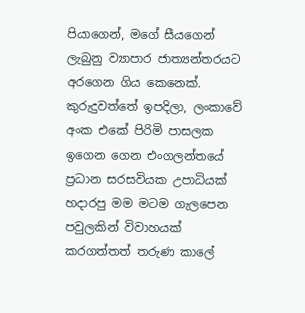පියාගෙන්, මගේ සීයගෙන් ලැබුනු ව්‍යාපාර ජාත්‍යන්තරයට අරගෙන ගිය කෙනෙක්. කුරුදුවත්තේ ඉපදිලා, ලංකාවේ අංක එකේ පිරිමි පාසලක ඉගෙන ගෙන එංගලන්තයේ ප්‍රධාන සරසවියක උපාධියක් හදාරපු මම මටම ගැලපෙන පවුලකින් විවාහයක් කරගත්තත් තරුණ කාලේ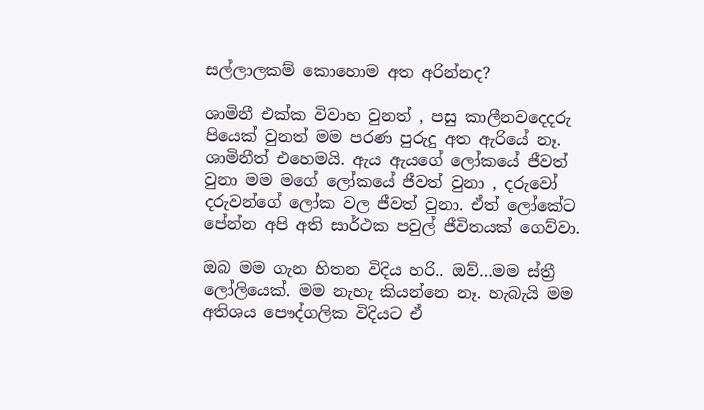සල්ලාලකම් කොහොම අත අරින්නද?

ශාමිනී එක්ක විවාහ වුනත් , පසු කාලීනවදෙදරු පියෙක් වුනත් මම පරණ පුරුදු අත ඇරියේ නෑ. ශාමිනීත් එහෙමයි. ඇය ඇයගේ ලෝකයේ ජීවත් වුනා මම මගේ ලෝකයේ ජීවත් වුනා , දරුවෝ දරුවන්ගේ ලෝක වල ජීවත් වුනා. ඒත් ලෝකේට පේන්න අපි අති සාර්ථක පවුල් ජීවිතයක් ගෙව්වා.

ඔබ මම ගැන හිතන විදිය හරි.. ඔව්…මම ස්ත්‍රී ලෝලියෙක්. මම නැහැ කියන්නෙ නෑ. හැබැයි මම අතිශය පෞද්ගලික විදියට ඒ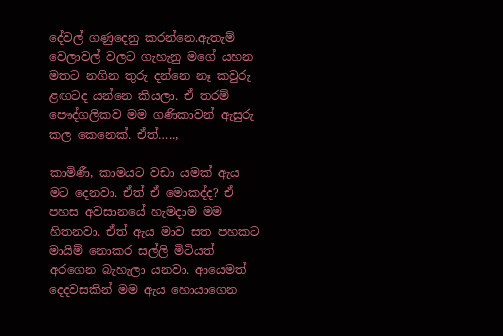දේවල් ගණුදෙනු කරන්නෙ.ඇතැම් වෙලාවල් වලට ගැහැනු මගේ යහන මතට නගින තුරු දන්නෙ නෑ කවුරු ළඟටද යන්නෙ කියලා. ඒ තරම් පෞද්ගලිකව මම ගණිකාවන් ඇසුරු කල කෙනෙක්. ඒත්…..,

කාමිණී, කාමයට වඩා යමක් ඇය මට දෙනවා. ඒත් ඒ මොකද්ද? ඒ පහස අවසානයේ හැමදාම මම හිතනවා. ඒත් ඇය මාව සත පහකට මායිම් නොකර සල්ලි මිටියත් අරගෙන බැහැලා යනවා. ආයෙමත් දෙදවසකින් මම ඇය හොයාගෙන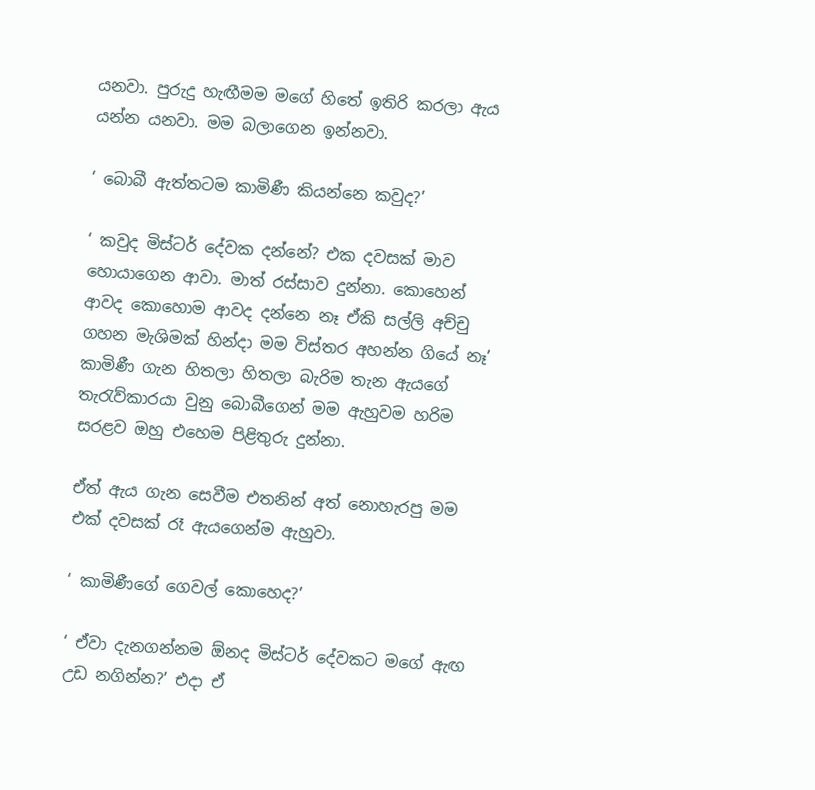යනවා. පුරුදු හැඟීමම මගේ හිතේ ඉතිරි කරලා ඇය යන්න යනවා. මම බලාගෙන ඉන්නවා.

‘ බොබී ඇත්තටම කාමිණී කියන්නෙ කවුද?’

‘ කවුද මිස්ටර් දේවක දන්නේ? එක දවසක් මාව හොයාගෙන ආවා. මාත් රස්සාව දුන්නා. කොහෙන් ආවද කොහොම ආවද දන්නෙ නෑ ඒකි සල්ලි අච්චු ගහන මැශිමක් හින්දා මම විස්තර අහන්න ගියේ නෑ’ කාමිණී ගැන හිතලා හිතලා බැරිම තැන ඇයගේ තැරැව්කාරයා වුනු බොබීගෙන් මම ඇහුවම හරිම සරළව ඔහු එහෙම පිළිතුරු දුන්නා.

ඒත් ඇය ගැන සෙවීම එතනින් අත් නොහැරපු මම එක් දවසක් රෑ ඇයගෙන්ම ඇහුවා.

‘ කාමිණීගේ ගෙවල් කොහෙද?’

‘ ඒවා දැනගන්නම ඕනද මිස්ටර් දේවකට මගේ ඇඟ උඩ නගින්න?’ එදා ඒ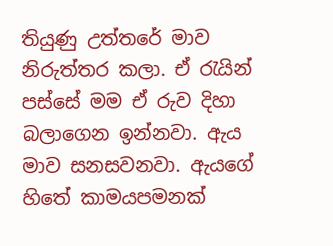තියුණු උත්තරේ මාව නිරුත්තර කලා. ඒ රැයින් පස්සේ මම ඒ රුව දිහා බලාගෙන ඉන්නවා. ඇය මාව සනසවනවා. ඇයගේ හිතේ කාමයපමනක්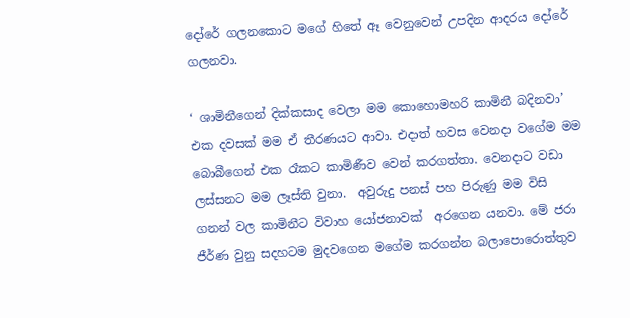දෝරේ ගලනකොට මගේ හිතේ ඈ වෙනුවෙන් උපදින ආදරය දෝරේ ගලනවා.

‘ ශාමිනීගෙන් දික්කසාද වෙලා මම කොහොමහරි කාමිනී බදිනවා’ එක දවසක් මම ඒ තීරණයට ආවා. එදාත් හවස වෙනදා වගේම මම බොබීගෙන් එක රෑකට කාමිණීව වෙන් කරගත්තා. වෙනදාට වඩා ලස්සනට මම ලෑස්ති වුනා.  අවුරුදු පනස් පහ පිරුණු මම විසි ගනන් වල කාමිනීට විවාහ යෝජනාවක්  අරගෙන යනවා. මේ ජරා ජීර්ණ වුනු සදහටම මුදවගෙන මගේම කරගන්න බලාපොරොත්තුව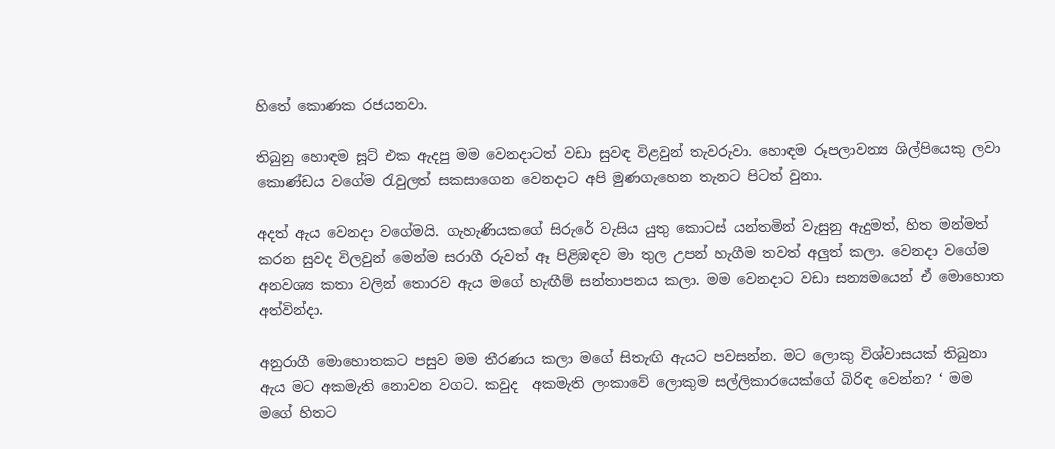හිතේ කොණක රජයනවා.

තිබුනු හොඳම සූට් එක ඇදපු මම වෙනදාටත් වඩා සුවඳ විළවුන් තැවරුවා. හොඳම රූපලාවන්‍ය ශිල්පියෙකු ලවා කොණ්ඩය වගේම රැවුලත් සකසාගෙන වෙනදාට අපි මුණගැහෙන තැනට පිටත් වුනා.

අදත් ඇය වෙනදා වගේමයි. ගැහැණියකගේ සිරුරේ වැසිය යුතු කොටස් යන්තමින් වැසුනු ඇදුමත්, හිත මන්මත් කරන සුවද විලවුන් මෙන්ම සරාගී රුවත් ඈ පිළිඹඳව මා තුල උපන් හැගීම තවත් අලුත් කලා. වෙනදා වගේම අනවශ්‍ය කතා වලින් තොරව ඇය මගේ හැඟීම් සන්තාපනය කලා. මම වෙනදාට වඩා සන්‍යමයෙන් ඒ මොහොත අත්වින්දා.

අනුරාගී මොහොතකට පසුව මම තීරණය කලා මගේ සිතැඟි ඇයට පවසන්න. මට ලොකු විශ්වාසයක් තිබුනා ඇය මට අකමැති නොවන වගට. කවුද  අකමැති ලංකාවේ ලොකුම සල්ලිකාරයෙක්ගේ බිරිඳ වෙන්න? ‘ මම මගේ හිතට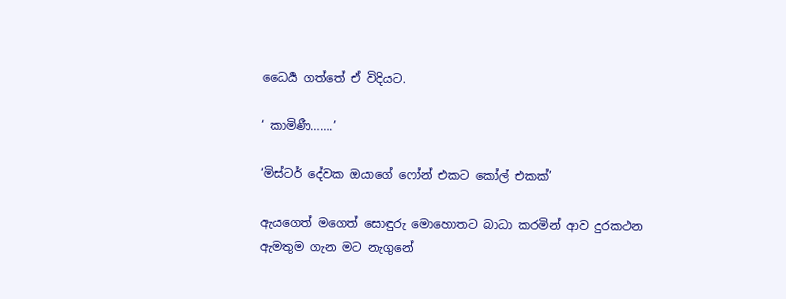ධෛර්‍ය ගත්තේ ඒ විදියට.

‘ කාමිණී…….’

‘මිස්ටර් දේවක ඔයාගේ ෆෝන් එකට කෝල් එකක්’

ඇයගෙත් මගෙත් සොඳුරු මොහොතට බාධා කරමින් ආව දුරකථන ඇමතුම ගැන මට නැගුනේ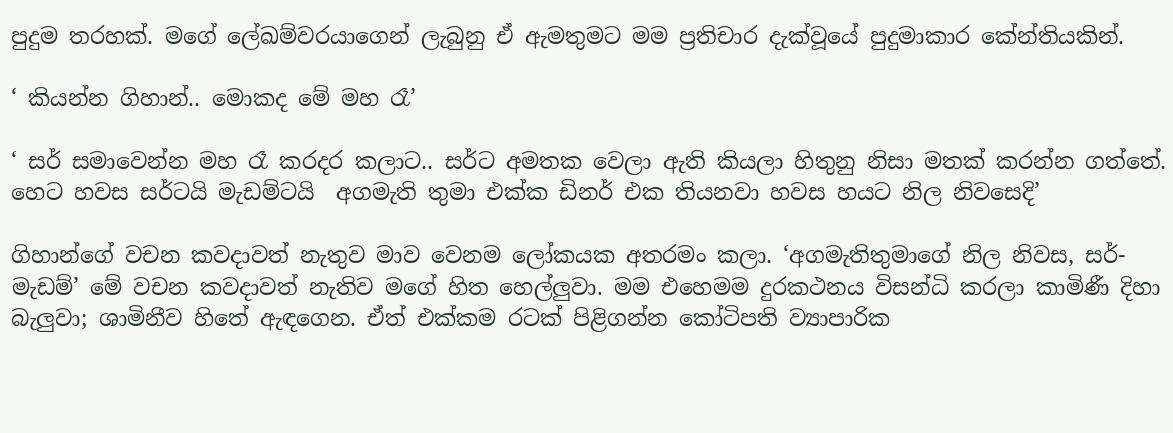පුදුම තරහක්. මගේ ලේඛම්වරයාගෙන් ලැබුනු ඒ ඇමතුමට මම ප්‍රතිචාර දැක්වූයේ පුදුමාකාර කේන්තියකින්.

‘ කියන්න ගිහාන්.. මොකද මේ මහ රෑ’

‘ සර් සමාවෙන්න මහ රෑ කරදර කලාට.. සර්ට අමතක වෙලා ඇති කියලා හිතුනු නිසා මතක් කරන්න ගත්තේ. හෙට හවස සර්ටයි මැඩම්ටයි  අගමැති තුමා එක්ක ඩිනර් එක තියනවා හවස හයට නිල නිවසෙදි’

ගිහාන්ගේ වචන කවදාවත් නැතුව මාව වෙනම ලෝකයක අතරමං කලා. ‘අගමැතිතුමාගේ නිල නිවස, සර්- මැඩම්’ මේ වචන කවදාවත් නැතිව මගේ හිත හෙල්ලුවා. මම එහෙමම දුරකථනය විසන්ධි කරලා කාමිණී දිහා බැලුවා; ශාමිනීව හිතේ ඇඳගෙන. ඒත් එක්කම රටක් පිළිගන්න කෝටිපති ව්‍යාපාරික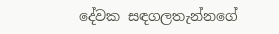දේවක සඳගලතැන්නගේ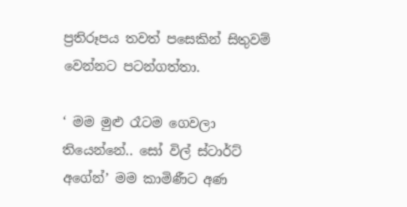ප්‍රතිරූපය තවත් පසෙකින් සිතුවම් වෙන්නට පටන්ගත්තා.

‘ මම මුළු රෑටම ගෙවලා තියෙන්නේ.. සෝ විල් ස්ටාර්ට් අගේන්’ මම කාමිණීට අණ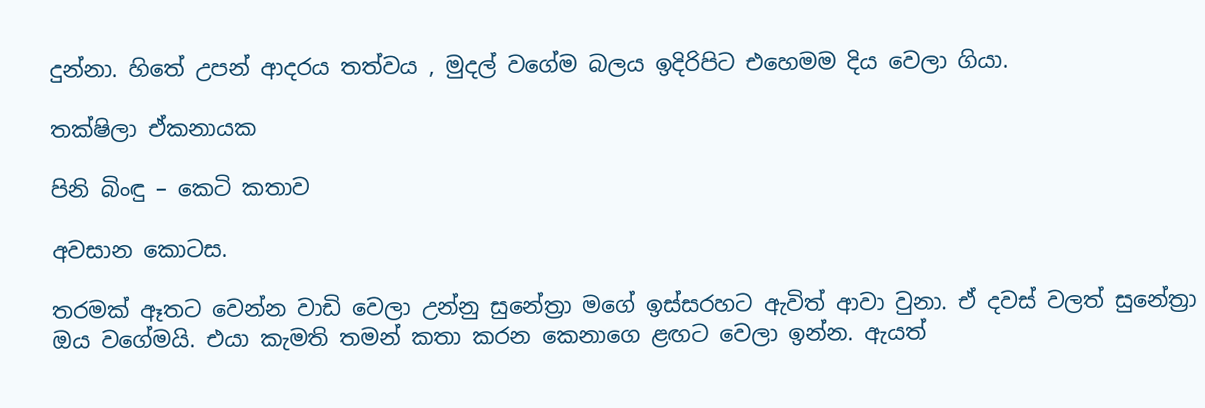දුන්නා. හිතේ උපන් ආදරය තත්වය , මුදල් වගේම බලය ඉදිරිපිට එහෙමම දිය වෙලා ගියා.

තක්ෂිලා ඒකනායක

පිනි බිංඳු – කෙටි කතාව

අවසාන කොටස.

තරමක් ඈතට වෙන්න වාඩි වෙලා උන්නු සුනේත්‍රා මගේ ඉස්සරහට ඇවිත් ආවා වුනා. ඒ දවස් වලත් සුනේත්‍රා ඔය වගේමයි. එයා කැමති තමන් කතා කරන කෙනාගෙ ළඟට වෙලා ඉන්න. ඇයත්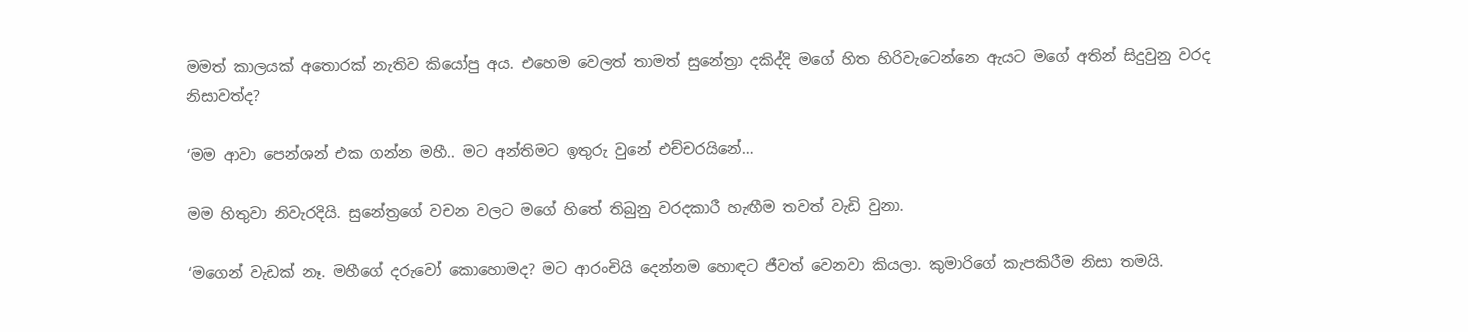මමත් කාලයක් අතොරක් නැතිව කියෝපු අය. එහෙම වෙලත් තාමත් සුනේත්‍රා දකිද්දි මගේ හිත හිරිවැටෙන්නෙ ඇයට මගේ අතින් සිදුවුනු වරද නිසාවත්ද?

‘මම ආවා පෙන්ශන් එක ගන්න මහී.. මට අන්තිමට ඉතුරු වුනේ එච්චරයිනේ…

මම හිතුවා නිවැරදියි. සුනේත්‍රගේ වචන වලට මගේ හිතේ තිබුනු වරදකාරී හැඟීම තවත් වැඩි වුනා.

‘මගෙන් වැඩක් නෑ. මහීගේ දරුවෝ කොහොමද? මට ආරංචියි දෙන්නම හොඳට ජීවත් වෙනවා කියලා. කුමාරිගේ කැපකිරීම නිසා තමයි.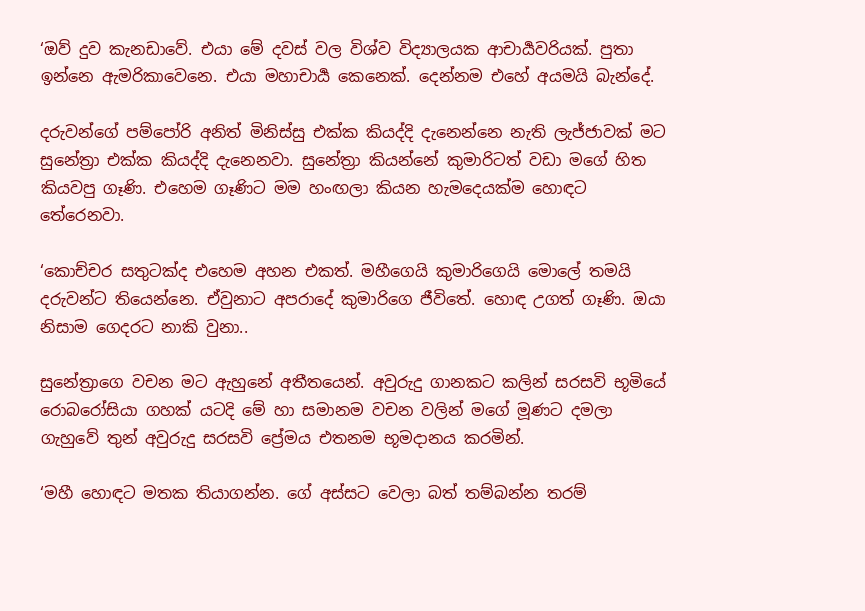‘ඔව් දුව කැනඩාවේ. එයා මේ දවස් වල විශ්ව විද්‍යාලයක ආචාර්‍යවරියක්. පුතා ඉන්නෙ ඇමරිකාවෙනෙ. එයා මහාචාර්‍ය කෙනෙක්. දෙන්නම එහේ අයමයි බැන්දේ.

දරුවන්ගේ පම්පෝරි අනිත් මිනිස්සු එක්ක කියද්දි දැනෙන්නෙ නැති ලැජ්ජාවක් මට සුනේත්‍රා එක්ක කියද්දි දැනෙනවා. සුනේත්‍රා කියන්නේ කුමාරිටත් වඩා මගේ හිත කියවපු ගෑණි. එහෙම ගෑණිට මම හංඟලා කියන හැමදෙයක්ම හොඳට තේරෙනවා.

‘කොච්චර සතුටක්ද එහෙම අහන එකත්. මහීගෙයි කුමාරිගෙයි මොලේ තමයි දරුවන්ට තියෙන්නෙ. ඒවුනාට අපරාදේ කුමාරිගෙ ජීවිතේ. හොඳ උගත් ගෑණි. ඔයා නිසාම ගෙදරට නාකි වුනා..

සුනේත්‍රාගෙ වචන මට ඇහුනේ අතීතයෙන්. අවුරුදු ගානකට කලින් සරසවි භූමියේ රොබරෝසියා ගහක් යටදි මේ හා සමානම වචන වලින් මගේ මූණට දමලා ගැහුවේ තුන් අවුරුදු සරසවි ප්‍රේමය එතනම භූමදානය කරමින්.

‘මහී හොඳට මතක තියාගන්න. ගේ අස්සට වෙලා බත් තම්බන්න තරම්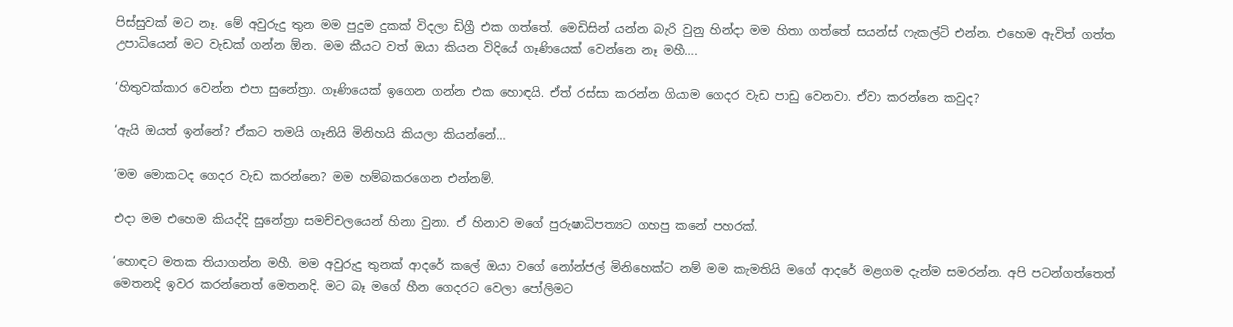පිස්සුවක් මට නෑ. මේ අවුරුදු තුන මම පුදුම දුකක් විදලා ඩිග්‍රී එක ගත්තේ. මෙඩිසින් යන්න බැරි වුනු හින්දා මම හිතා ගත්තේ සයන්ස් ෆැකල්ටි එන්න. එහෙම ඇවිත් ගත්ත උපාධියෙන් මට වැඩක් ගන්න ඕන. මම කීයට වත් ඔයා කියන විදියේ ගෑණියෙක් වෙන්නෙ නෑ මහී….

‘හිතුවක්කාර වෙන්න එපා සුනේත්‍රා. ගෑණියෙක් ඉගෙන ගන්න එක හොඳයි. ඒත් රස්සා කරන්න ගියාම ගෙදර වැඩ පාඩු වෙනවා. ඒවා කරන්නෙ කවුද?

‘ඇයි ඔයත් ඉන්නේ? ඒකට තමයි ගෑනියි මිනිහයි කියලා කියන්නේ…

‘මම මොකටද ගෙදර වැඩ කරන්නෙ? මම හම්බකරගෙන එන්නම්.

එදා මම එහෙම කියද්දි සුනේත්‍රා සමච්චලයෙන් හිනා වුනා. ඒ හිනාව මගේ පුරුෂාධිපත්‍යට ගහපු කනේ පහරක්.

‘හොඳට මතක තියාගන්න මහී. මම අවුරුදු තුනක් ආදරේ කලේ ඔයා වගේ නෝන්ජල් මිනිහෙක්ට නම් මම කැමතියි මගේ ආදරේ මළගම දැන්ම සමරන්න. අපි පටන්ගත්තෙත් මෙතනදි ඉවර කරන්නෙත් මෙතනදි. මට බෑ මගේ හීන ගෙදරට වෙලා පෝලිමට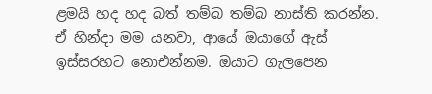ළමයි හද හද බත් තම්බ තම්බ නාස්ති කරන්න. ඒ හින්දා මම යනවා, ආයේ ඔයාගේ ඇස් ඉස්සරහට නොඑන්නම. ඔයාට ගැලපෙන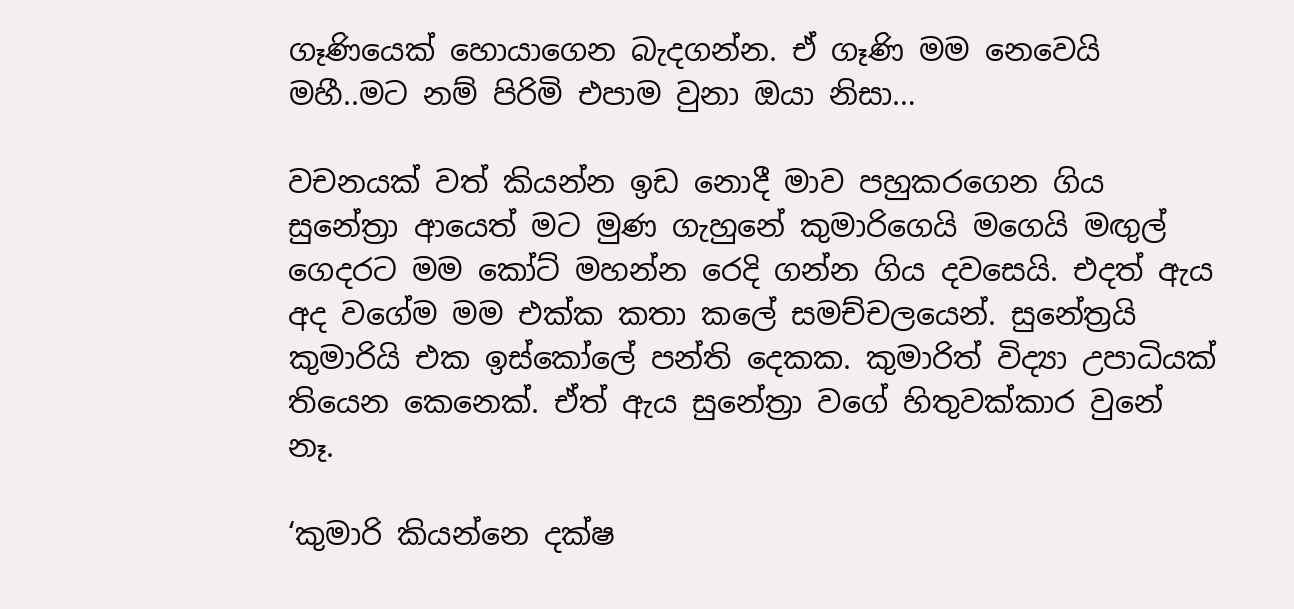ගෑණියෙක් හොයාගෙන බැදගන්න. ඒ ගෑණි මම නෙවෙයි මහී..මට නම් පිරිමි එපාම වුනා ඔයා නිසා…

වචනයක් වත් කියන්න ඉඩ නොදී මාව පහුකරගෙන ගිය සුනේත්‍රා ආයෙත් මට මුණ ගැහුනේ කුමාරිගෙයි මගෙයි මඟුල් ගෙදරට මම කෝට් මහන්න රෙදි ගන්න ගිය දවසෙයි. එදත් ඇය අද වගේම මම එක්ක කතා කලේ සමච්චලයෙන්. සුනේත්‍රයි කුමාරියි එක ඉස්කෝලේ පන්ති දෙකක. කුමාරිත් විද්‍යා උපාධියක් තියෙන කෙනෙක්. ඒත් ඇය සුනේත්‍රා වගේ හිතුවක්කාර වුනේ නෑ.

‘කුමාරි කියන්නෙ දක්ෂ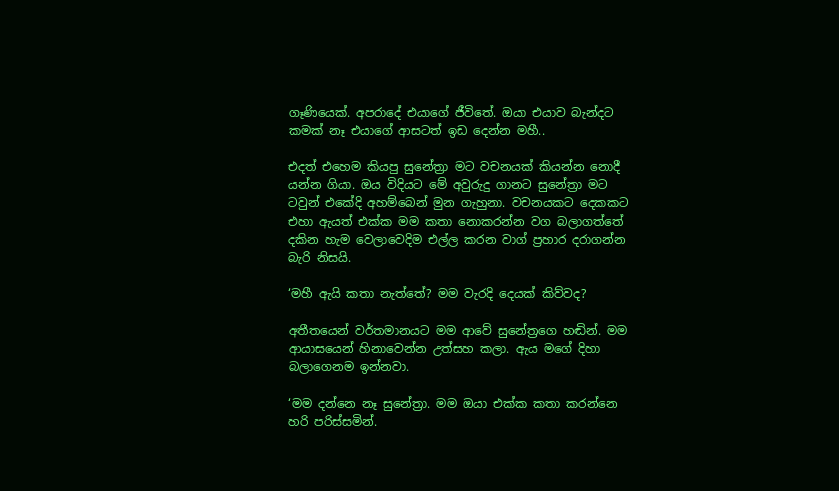ගෑණියෙක්. අපරාදේ එයාගේ ජීවිතේ. ඔයා එයාව බැන්දට කමක් නෑ එයාගේ ආසටත් ඉඩ දෙන්න මහී..

එදත් එහෙම කියපු සුනේත්‍රා මට වචනයක් කියන්න නොදී යන්න ගියා. ඔය විදියට මේ අවුරුදු ගානට සුනේත්‍රා මට ටවුන් එකේදි අහම්බෙන් මුන ගැහුනා. වචනයකට දෙකකට එහා ඇයත් එක්ක මම කතා නොකරන්න වග බලාගත්තේ දකින හැම වෙලාවෙදිම එල්ල කරන වාග් ප්‍රහාර දරාගන්න බැරි නිසයි.

‘මහී ඇයි කතා නැත්තේ? මම වැරදි දෙයක් කිව්වද?

අතීතයෙන් වර්තමානයට මම ආවේ සුනේත්‍රගෙ හඬින්. මම ආයාසයෙන් හිනාවෙන්න උත්සහ කලා. ඇය මගේ දිහා බලාගෙනම ඉන්නවා.

‘මම දන්නෙ නෑ සුනේත්‍රා. මම ඔයා එක්ක කතා කරන්නෙ හරි පරිස්සමින්.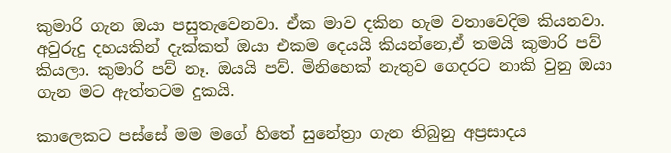කුමාරි ගැන ඔයා පසුතැවෙනවා. ඒක මාව දකින හැම වතාවෙදිම කියනවා. අවුරුදු දහයකින් දැක්කත් ඔයා එකම දෙයයි කියන්නෙ,ඒ තමයි කුමාරි පව් කියලා. කුමාරි පව් නෑ. ඔයයි පව්. මිනිහෙක් නැතුව ගෙදරට නාකි වුනු ඔයා ගැන මට ඇත්තටම දුකයි.

කාලෙකට පස්සේ මම මගේ හිතේ සුනේත්‍රා ගැන තිබුනු අප්‍රසාදය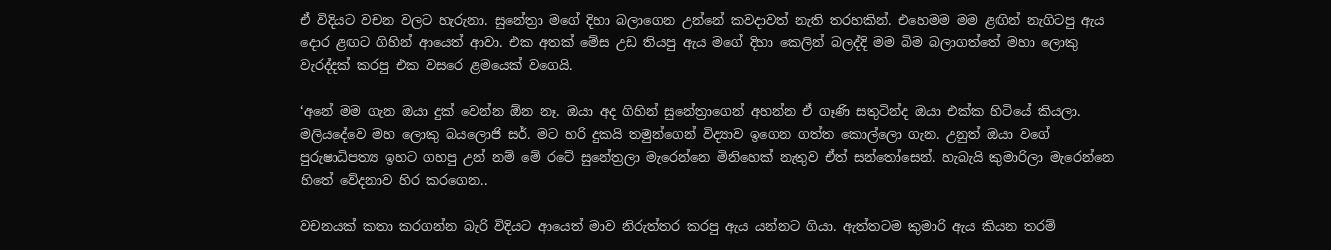ඒ විදියට වචන වලට හැරුනා. සුනේත්‍රා මගේ දිහා බලාගෙන උන්නේ කවදාවත් නැති තරහකින්. එහෙමම මම ළඟින් නැගිටපු ඇය දොර ළඟට ගිහින් ආයෙත් ආවා. එක අතක් මේස උඩ තියපු ඇය මගේ දිහා කෙලින් බලද්දි මම බිම බලාගත්තේ මහා ලොකු වැරද්දක් කරපු එක වසරෙ ළමයෙක් වගෙයි.

‘අනේ මම ගැන ඔයා දුක් වෙන්න ඕන නෑ. ඔයා අද ගිහින් සුනේත්‍රාගෙන් අහන්න ඒ ගෑණි සතුටින්ද ඔයා එක්ක හිටියේ කියලා. මලියදේවෙ මහ ලොකු බයලොජි සර්. මට හරි දුකයි තමුන්ගෙන් විද්‍යාව ඉගෙන ගත්ත කොල්ලො ගැන. උනුත් ඔයා වගේ පුරුෂාධිපත්‍ය ඉහට ගහපු උන් නම් මේ රටේ සුනේත්‍රලා මැරෙන්නෙ මිනිහෙක් නැතුව ඒත් සන්තෝසෙන්. හැබැයි කුමාරිලා මැරෙන්නෙ හිතේ වේදනාව හිර කරගෙන..

වචනයක් කතා කරගන්න බැරි විදියට ආයෙත් මාව නිරුත්තර කරපු ඇය යන්නට ගියා. ඇත්තටම කුමාරි ඇය කියන තරම්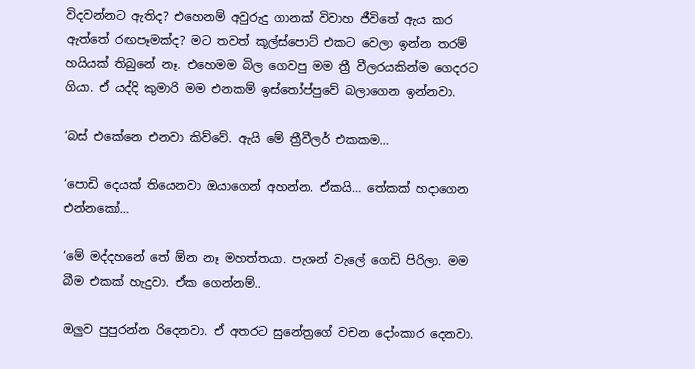විදවන්නට ඇතිද? එහෙනම් අවුරුදු ගානක් විවාහ ජීවිතේ ඇය කර ඇත්තේ රඟපෑමක්ද? මට තවත් කූල්ස්පොට් එකට වෙලා ඉන්න තරම් හයියක් තිබුනේ නෑ. එහෙමම බිල ගෙවපු මම ත්‍රී වීලරයකින්ම ගෙදරට ගියා. ඒ යද්දි කුමාරි මම එනකම් ඉස්තෝප්පුවේ බලාගෙන ඉන්නවා.

‘බස් එකේනෙ එනවා කිව්වේ. ඇයි මේ ත්‍රීවීලර් එකකම…

‘පොඩි දෙයක් තියෙනවා ඔයාගෙන් අහන්න. ඒකයි… තේකක් හදාගෙන එන්නකෝ…

‘මේ මද්දහනේ තේ ඕන නෑ මහත්තයා. පැශන් වැලේ ගෙඩි පිරිලා. මම බීම එකක් හැදුවා. ඒක ගෙන්නම්..

ඔලුව පුපුරන්න රිදෙනවා. ඒ අතරට සුනේත්‍රගේ වචන දෝංකාර දෙනවා.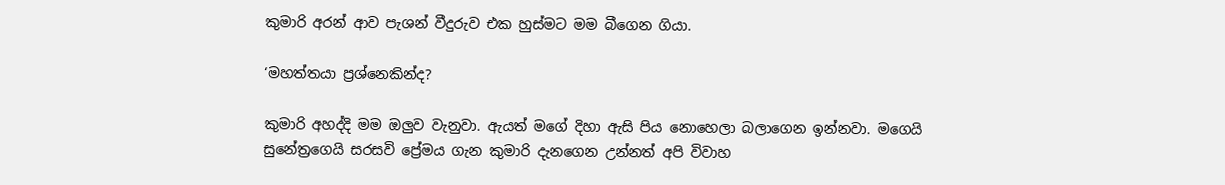කුමාරි අරන් ආව පැශන් වීදුරුව එක හුස්මට මම බීගෙන ගියා.

‘මහත්තයා ප්‍රශ්නෙකින්ද?

කුමාරි අහද්දි මම ඔලුව වැනුවා. ඇයත් මගේ දිහා ඇසි පිය නොහෙලා බලාගෙන ඉන්නවා. මගෙයි සුනේත්‍රගෙයි සරසවි ප්‍රේමය ගැන කුමාරි දැනගෙන උන්නත් අපි විවාහ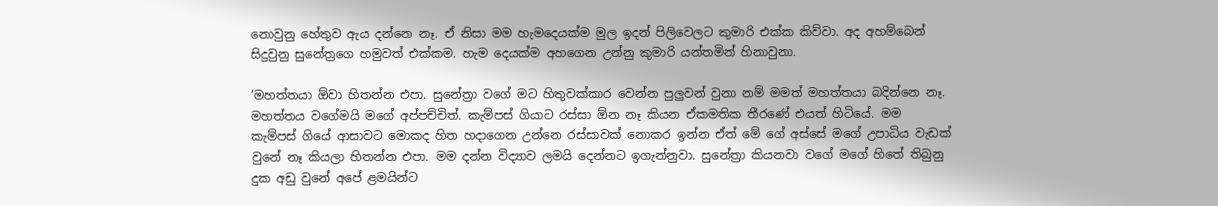නොවුනු හේතුව ඇය දන්නෙ නෑ. ඒ නිසා මම හැමදෙයක්ම මුල ඉදන් පිලිවෙලට කුමාරි එක්ක කිව්වා. අද අහම්බෙන් සිදුවුනු සුනේත්‍රගෙ හමුවත් එක්කම. හැම දෙයක්ම අහගෙන උන්නු කුමාරි යන්තමින් හිනාවුනා.

‘මහත්තයා ඕවා හිතන්න එපා. සුනේත්‍රා වගේ මට හිතුවක්කාර වෙන්න පුලුවන් වුනා නම් මමත් මහත්තයා බදින්නෙ නෑ. මහත්තය වගේමයි මගේ අප්පච්චිත්. කැම්පස් ගියාට රස්සා ඕන නෑ කියන ඒකමතික තීරණේ එයත් හිටියේ. මම කැම්පස් ගියේ ආසාවට මොකද හිත හදාගෙන උන්නෙ රස්සාවක් නොකර ඉන්න ඒත් මේ ගේ අස්සේ මගේ උපාධිය වැඩක් වුනේ නෑ කියලා හිතන්න එපා. මම දන්න විද්‍යාව ලමයි දෙන්නට ඉගැන්නුවා. සුනේත්‍රා කියනවා වගේ මගේ හිතේ තිබුනු දුක අඩු වුනේ අපේ ළමයින්ට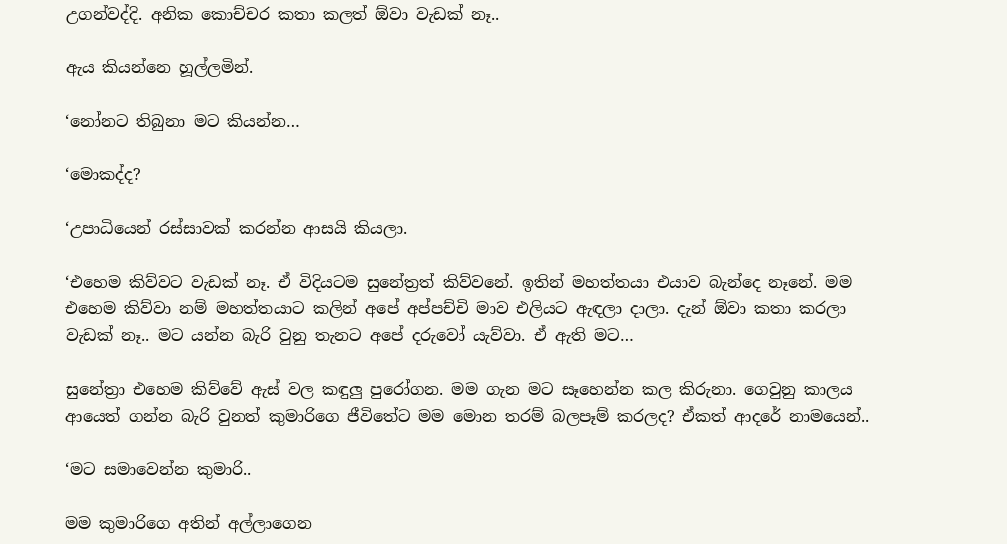උගන්වද්දි. අනික කොච්චර කතා කලත් ඕවා වැඩක් නෑ..

ඇය කියන්නෙ හූල්ලමින්.

‘නෝනට තිබුනා මට කියන්න…

‘මොකද්ද?

‘උපාධියෙන් රස්සාවක් කරන්න ආසයි කියලා.

‘එහෙම කිව්වට වැඩක් නෑ. ඒ විදියටම සුනේත්‍රත් කිව්වනේ. ඉතින් මහත්තයා එයාව බැන්දෙ නෑනේ. මම එහෙම කිව්වා නම් මහත්තයාට කලින් අපේ අප්පච්චි මාව එලියට ඇඳලා දාලා. දැන් ඕවා කතා කරලා වැඩක් නෑ.. මට යන්න බැරි වුනු තැනට අපේ දරුවෝ යැව්වා. ඒ ඇති මට…

සුනේත්‍රා එහෙම කිව්වේ ඇස් වල කඳුලු පුරෝගන. මම ගැන මට සෑහෙන්න කල කිරුනා. ගෙවුනු කාලය ආයෙත් ගන්න බැරි වුනත් කුමාරිගෙ ජීවිතේට මම මොන තරම් බලපෑම් කරලද? ඒකත් ආදරේ නාමයෙන්..

‘මට සමාවෙන්න කුමාරි..

මම කුමාරිගෙ අතින් අල්ලාගෙන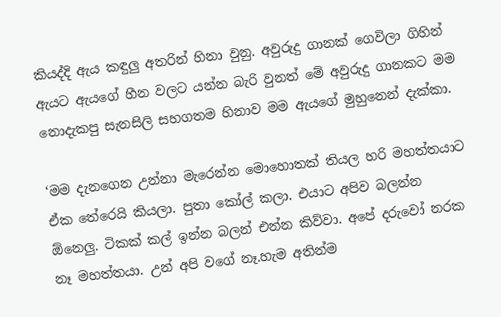කියද්දි ඇය කඳුලු අතරින් හිනා වුනු. අවුරුදු ගානක් ගෙවිලා ගිහින් ඇයට ඇයගේ හීන වලට යන්න බැරි වුනත් මේ අවුරුදු ගානකට මම නොදැකපු සැනසිලි සහගතම හිනාව මම ඇයගේ මුහුනෙන් දැක්කා.

‘මම දැනගෙන උන්නා මැරෙන්න මොහොතක් තියල හරි මහත්තයාට ඒක තේරෙයි කියලා. පුතා කෝල් කලා. එයාට අපිව බලන්න ඕනෙලු. ටිකක් කල් ඉන්න බලන් එන්න කිව්වා. අපේ දරුවෝ නරක නෑ මහත්තයා. උන් අපි වගේ නෑ.හැම අතින්ම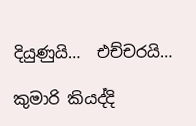දියුණුයි…  එච්චරයි…

කුමාරි කියද්දි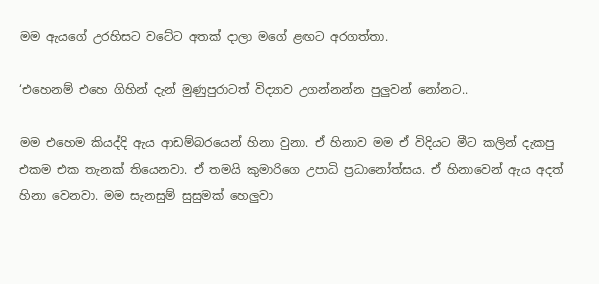මම ඇයගේ උරහිසට වටේට අතක් දාලා මගේ ළඟට අරගත්තා.

‘එහෙනම් එහෙ ගිහින් දැන් මුණුපුරාටත් විද්‍යාව උගන්නන්න පුලුවන් නෝනට..

මම එහෙම කියද්දි ඇය ආඩම්බරයෙන් හිනා වුනා. ඒ හිනාව මම ඒ විදියට මීට කලින් දැකපු එකම එක තැනක් තියෙනවා. ඒ තමයි කුමාරිගෙ උපාධි ප්‍රධානෝත්සය. ඒ හිනාවෙන් ඇය අදත් හිනා වෙනවා. මම සැනසුම් සුසුමක් හෙලුවා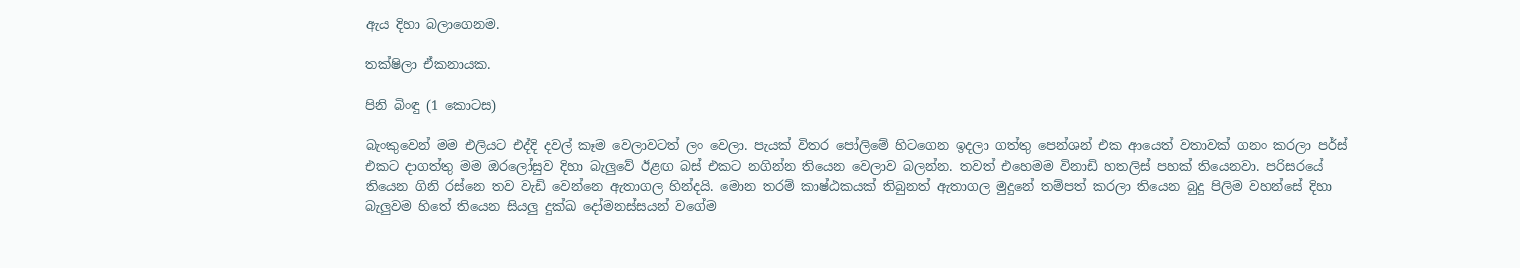ඇය දිහා බලාගෙනම.

තක්ෂිලා ඒකනායක.

පිනි බිංඳු (1 කොටස)

බැංකුවෙන් මම එලියට එද්දි දවල් කෑම වෙලාවටත් ලං වෙලා. පැයක් විතර පෝලිමේ හිටගෙන ඉදලා ගත්තු පෙන්ශන් එක ආයෙත් වතාවක් ගනං කරලා පර්ස් එකට දාගත්තු මම ඔරලෝසුව දිහා බැලුවේ ඊළඟ බස් එකට නගින්න තියෙන වෙලාව බලන්න. තවත් එහෙමම විනාඩි හතලිස් පහක් තියෙනවා. පරිසරයේ තියෙන ගිනි රස්නෙ තව වැඩි වෙන්නෙ ඇතාගල හින්දයි. මොන තරම් කාෂ්ඨකයක් තිබුනත් ඇතාගල මුදුනේ තම්පත් කරලා තියෙන බුදු පිලිම වහන්සේ දිහා බැලුවම හිතේ තියෙන සියලු දුක්ඛ දෝමනස්සයන් වගේම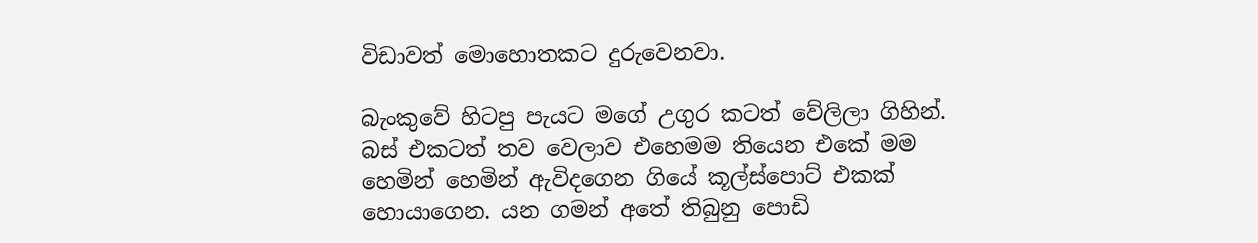විඩාවත් මොහොතකට දුරුවෙනවා.

බැංකුවේ හිටපු පැයට මගේ උගුර කටත් වේලිලා ගිහින්. බස් එකටත් තව වෙලාව එහෙමම තියෙන එකේ මම හෙමින් හෙමින් ඇවිදගෙන ගියේ කූල්ස්පොට් එකක් හොයාගෙන. යන ගමන් අතේ තිබුනු පොඩි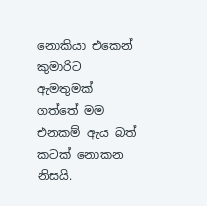නොකියා එකෙන් කුමාරිට ඇමතුමක් ගත්තේ මම එනකම් ඇය බත් කටක් නොකන නිසයි.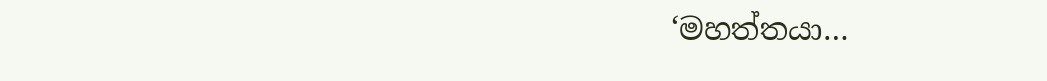‘මහත්තයා…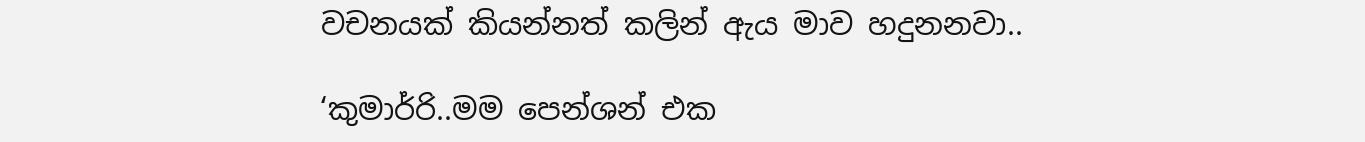වචනයක් කියන්නත් කලින් ඇය මාව හදුනනවා..

‘කුමාර්‍රි..මම පෙන්ශන් එක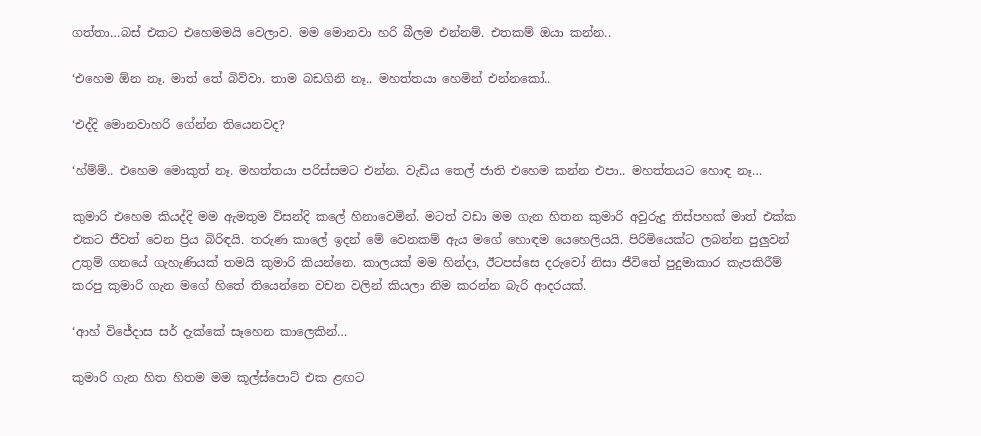ගත්තා…බස් එකට එහෙමමයි වෙලාව. මම මොනවා හරි බීලම එන්නම්. එතකම් ඔයා කන්න..

‘එහෙම ඕන නෑ. මාත් තේ බිව්වා. තාම බඩගිනි නෑ.. මහත්තයා හෙමින් එන්නකෝ..

‘එද්දි මොනවාහරි ගේන්න තියෙනවද?

‘හ්ම්ම්.. එහෙම මොකුත් නෑ. මහත්තයා පරිස්සමට එන්න. වැඩිය තෙල් ජාති එහෙම කන්න එපා.. මහත්තයට හොඳ නෑ…

කුමාරි එහෙම කියද්දි මම ඇමතුම විසන්දි කලේ හිනාවෙමින්. මටත් වඩා මම ගැන හිතන කුමාරි අවුරුදු තිස්පහක් මාත් එක්ක එකට ජීවත් වෙන ප්‍රිය බිරිඳයි. තරුණ කාලේ ඉදන් මේ වෙනකම් ඇය මගේ හොඳම යෙහෙලියයි. පිරිමියෙක්ට ලබන්න පුලුවන් උතුම් ගනයේ ගැහැණියක් තමයි කුමාරි කියන්නෙ. කාලයක් මම හින්දා, ඊටපස්සෙ දරුවෝ නිසා ජීවිතේ පුදුමාකාර කැපකිරීම් කරපු කුමාරි ගැන මගේ හිතේ තියෙන්නෙ වචන වලින් කියලා නිම කරන්න බැරි ආදරයක්.

‘ආහ් විජේදාස සර් දැක්කේ සෑහෙන කාලෙකින්…

කුමාරි ගැන හිත හිතම මම කූල්ස්පොට් එක ළඟට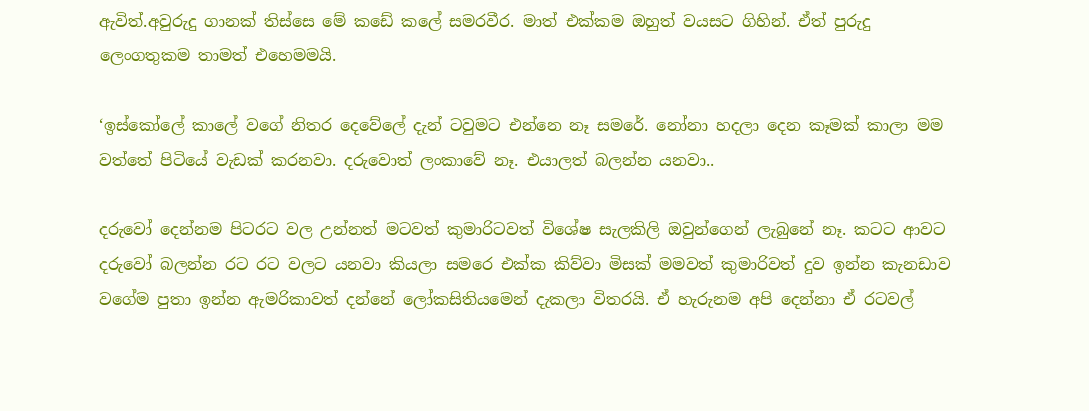ඇවිත්.අවුරුදු ගානක් තිස්සෙ මේ කඩේ කලේ සමරවීර. මාත් එක්කම ඔහුත් වයසට ගිහින්. ඒත් පුරුදු ලෙංගතුකම තාමත් එහෙමමයි.

‘ඉස්කෝලේ කාලේ වගේ නිතර දෙවේලේ දැන් ටවුමට එන්නෙ නෑ සමරේ. නෝනා හදලා දෙන කෑමක් කාලා මම වත්තේ පිටියේ වැඩක් කරනවා. දරුවොත් ලංකාවේ නෑ. එයාලත් බලන්න යනවා..

දරුවෝ දෙන්නම පිටරට වල උන්නත් මටවත් කුමාරිටවත් විශේෂ සැලකිලි ඔවුන්ගෙන් ලැබුනේ නෑ. කටට ආවට දරුවෝ බලන්න රට රට වලට යනවා කියලා සමරෙ එක්ක කිව්වා මිසක් මමවත් කුමාරිවත් දුව ඉන්න කැනඩාව වගේම පුතා ඉන්න ඇමරිකාවත් දන්නේ ලෝකසිතියමෙන් දැකලා විතරයි. ඒ හැරුනම අපි දෙන්නා ඒ රටවල්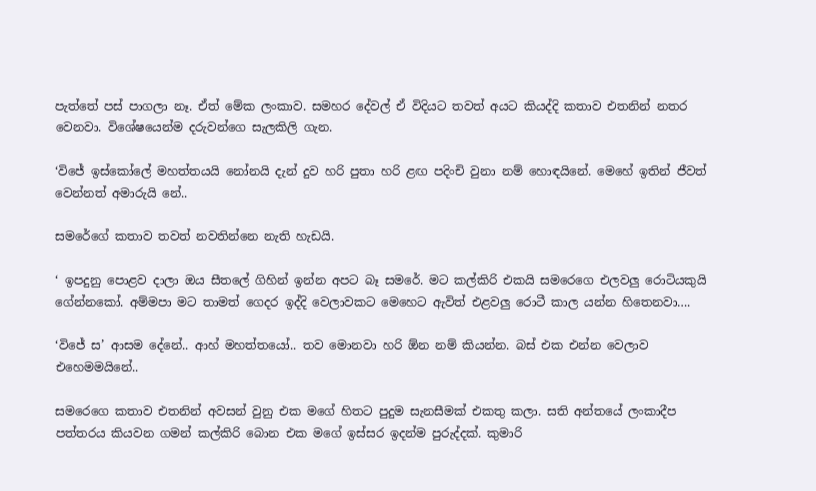පැත්තේ පස් පාගලා නෑ. ඒත් මේක ලංකාව. සමහර දේවල් ඒ විදියට තවත් අයට කියද්දි කතාව එතනින් නතර වෙනවා. විශේෂයෙන්ම දරුවන්ගෙ සැලකිලි ගැන.

‘විජේ ඉස්කෝලේ මහත්තයයි නෝනයි දැන් දුව හරි පුතා හරි ළඟ පදිංචි වුනා නම් හොඳයිනේ. මෙහේ ඉතින් ජීවත් වෙන්නත් අමාරුයි නේ..

සමරේගේ කතාව තවත් නවතින්නෙ නැති හැඩයි.

‘ ඉපදුනු පොළව දාලා ඔය සීතලේ ගිහින් ඉන්න අපට බෑ සමරේ. මට කල්කිරි එකයි සමරෙගෙ එලවලු රොටියකුයි ගේන්නකෝ. අම්මපා මට තාමත් ගෙදර ඉද්දි වෙලාවකට මෙහෙට ඇවිත් එළවලු රොටී කාල යන්න හිතෙනවා….

‘විජේ ස’ ආසම දේනේ.. ආහ් මහත්තයෝ.. තව මොනවා හරි ඕන නම් කියන්න. බස් එක එන්න වෙලාව එහෙමමයිනේ..

සමරෙගෙ කතාව එතනින් අවසන් වුනු එක මගේ හිතට පුදුම සැනසීමක් එකතු කලා. සති අන්තයේ ලංකාදීප පත්තරය කියවන ගමන් කල්කිරි බොන එක මගේ ඉස්සර ඉදන්ම පුරුද්දක්. කුමාරි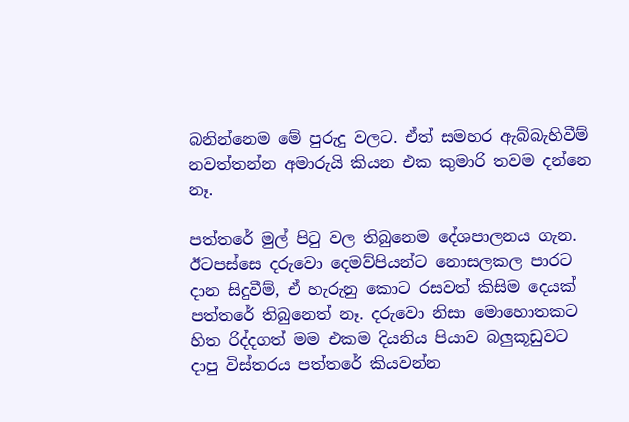බනින්නෙම මේ පුරුදු වලට. ඒත් සමහර ඇබ්බැහිවීම් නවත්තන්න අමාරුයි කියන එක කුමාරි තවම දන්නෙ නෑ.

පත්තරේ මුල් පිටු වල තිබුනෙම දේශපාලනය ගැන. ඊටපස්සෙ දරුවො දෙමව්පියන්ට නොසලකල පාරට දාන සිදුවීම්, ඒ හැරුනු කොට රසවත් කිසිම දෙයක් පත්තරේ තිබුනෙත් නෑ. දරුවො නිසා මොහොතකට හිත රිද්දගත් මම එකම දියනිය පියාව බලුකූඩුවට දාපු විස්තරය පත්තරේ කියවන්න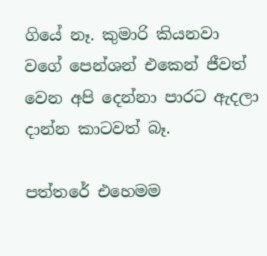ගියේ නෑ. කුමාරි කියනවා වගේ පෙන්ශන් එකෙන් ජීවත් වෙන අපි දෙන්නා පාරට ඇදලා දාන්න කාටවත් බෑ.

පත්තරේ එහෙමම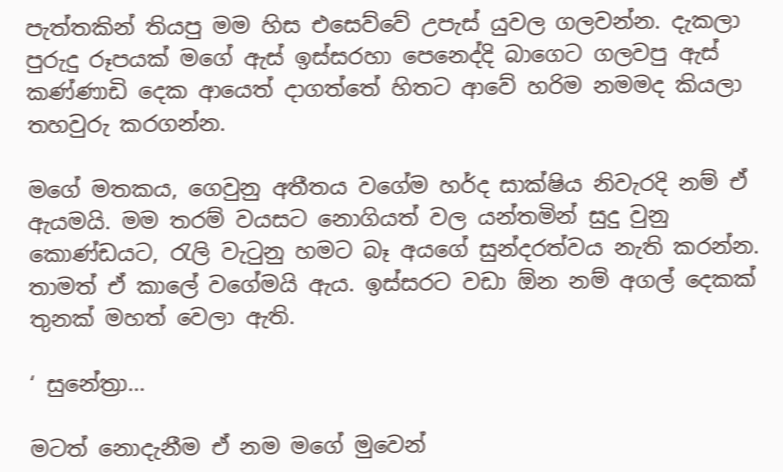පැත්තකින් තියපු මම හිස එසෙව්වේ උපැස් යුවල ගලවන්න. දැකලා පුරුදු රූපයක් මගේ ඇස් ඉස්සරහා පෙනෙද්දි බාගෙට ගලවපු ඇස් කණ්ණාඩි දෙක ආයෙත් දාගත්තේ හිතට ආවේ හරිම නමමද කියලා තහවුරු කරගන්න.

මගේ මතකය, ගෙවුනු අතීතය වගේම හර්ද සාක්ෂිය නිවැරදි නම් ඒ ඇයමයි. මම තරම් වයසට නොගියත් වල යන්තමින් සුදු වුනු කොණ්ඩයට, රැලි වැටුනු හමට බෑ අයගේ සුන්දරත්වය නැති කරන්න. තාමත් ඒ කාලේ වගේමයි ඇය. ඉස්සරට වඩා ඕන නම් අගල් දෙකක් තුනක් මහත් වෙලා ඇති.

‘ සුනේත්‍රා…

මටත් නොදැනීම ඒ නම මගේ මුවෙන්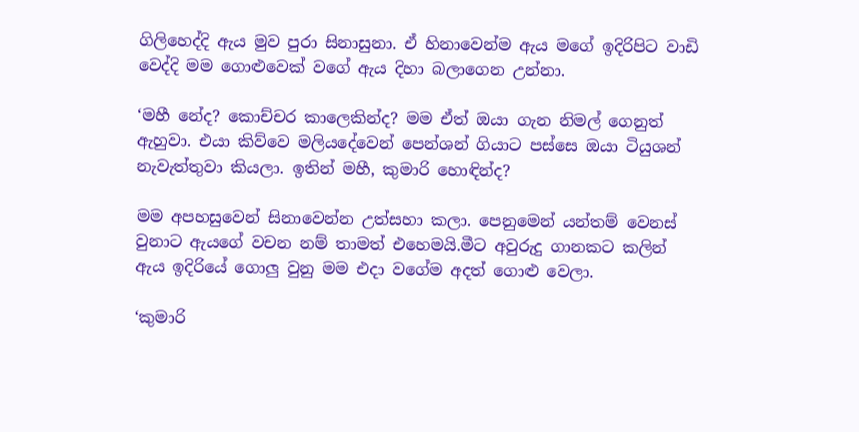ගිලිහෙද්දි ඇය මුව පුරා සිනාසුනා. ඒ හිනාවෙන්ම ඇය මගේ ඉදිරිපිට වාඩි වෙද්දි මම ගොළුවෙක් වගේ ඇය දිහා බලාගෙන උන්නා.

‘මහී නේද? කොච්චර කාලෙකින්ද? මම ඒත් ඔයා ගැන නිමල් ගෙනුත් ඇහුවා. එයා කිව්වෙ මලියදේවෙන් පෙන්ශන් ගියාට පස්සෙ ඔයා ටියුශන් නැවැත්තුවා කියලා. ඉතින් මහී, කුමාරි හොඳින්ද?

මම අපහසුවෙන් සිනාවෙන්න උත්සහා කලා. පෙනුමෙන් යන්තම් වෙනස් වුනාට ඇයගේ වචන නම් තාමත් එහෙමයි.මීට අවුරුදු ගානකට කලින් ඇය ඉදිරියේ ගොලු වුනු මම එදා වගේම අදත් ගොළු වෙලා.

‘කුමාරි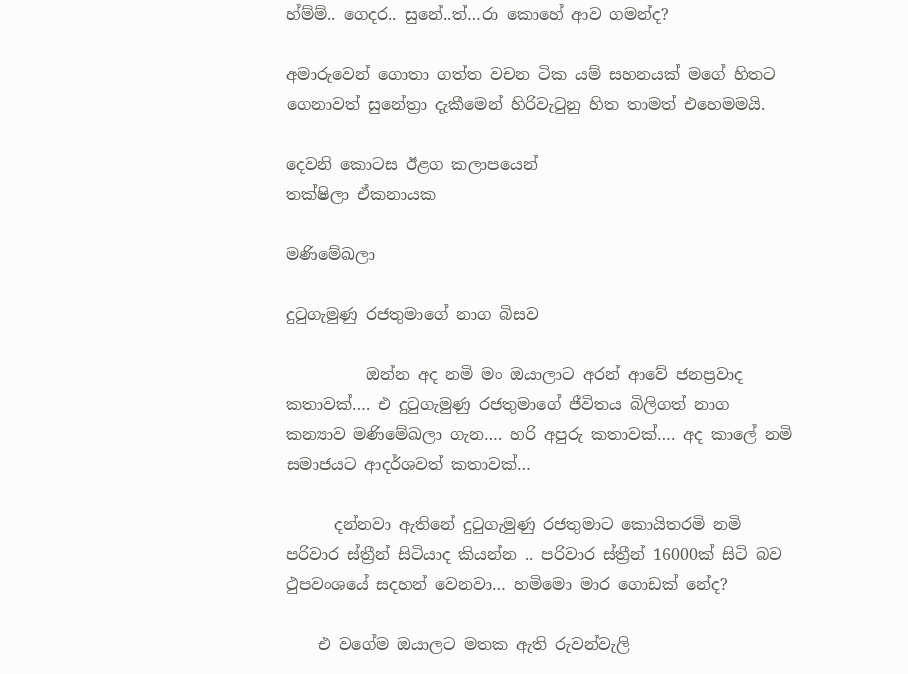හ්ම්ම්.. ගෙදර.. සුනේ..ත්…රා කොහේ ආව ගමන්ද?

අමාරුවෙන් ගොතා ගත්ත වචන ටික යම් සහනයක් මගේ හිතට ගෙනාවත් සුනේත්‍රා දැකීමෙන් හිරිවැටුනු හිත තාමත් එහෙමමයි.

දෙවනි කොටස ඊළග කලාපයෙන්
තක්ෂිලා ඒකනායක

මණිමේඛලා

දුටුගැමුණු රජතුමාගේ නාග බිසව

          ඔන්න අද නමි මං ඔයාලාට අරන් ආවේ ජනප්‍රවාද කතාවක්…. එ දුටුගැමුණු රජතුමාගේ ජීවිතය බිලිගත් නාග කන්‍යාව මණිමේඛලා ගැන…. හරි අපුරු කතාවක්…. අද කාලේ නමි සමාජයට ආදර්ශවත් කතාවක්…

      දන්නවා ඇතිනේ දුටුගැමුණු රජතුමාට කොයිතරමි නමි පරිවාර ස්ත්‍රීන් සිටියාද කියන්න .. පරිවාර ස්ත්‍රීන් 16000ක් සිටි බව ථුපවංශයේ සදහන් වෙනවා… හමිමො මාර ගොඩක් නේද?

    එ වගේම ඔයාලට මතක ඇති රුවන්වැලි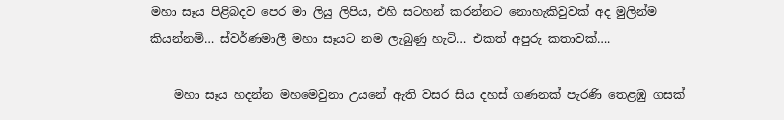මහා සෑය පිළිබදව පෙර මා ලියු ලිපිය, එහි සටහන් කරන්නට නොහැකිවුවක් අද මුලින්ම කියන්නමි… ස්වර්ණමාලී මහා සෑයට නම ලැබුණු හැටි… එකත් අපුරු කතාවක්….

    මහා සෑය හදන්න මහමෙවුනා උයනේ ඇති වසර සිය දහස්‌ ගණනක්‌ පැරණි තෙළඹු ගසක්‌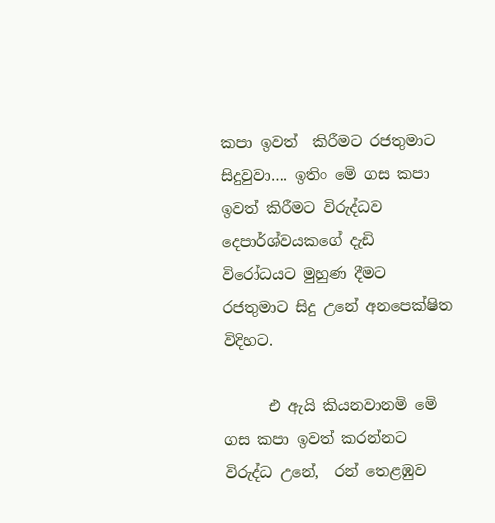කපා ඉවත්  කිරීමට රජතුමාට සිදුවුවා…. ඉතිං මෙි ගස කපා ඉවත් කිරීමට විරුද්ධව දෙපාර්ශ්වයකගේ දැඩි  විරෝධයට මුහුණ දීමට රජතුමාට සිදු උනේ අනපෙක්ෂිත විදිහට.

      එ ඇයි කියනවානමි මෙි ගස කපා ඉවත් කරන්නට විරුද්ධ උනේ,  රන් තෙළඹුව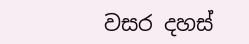වසර දහස්‌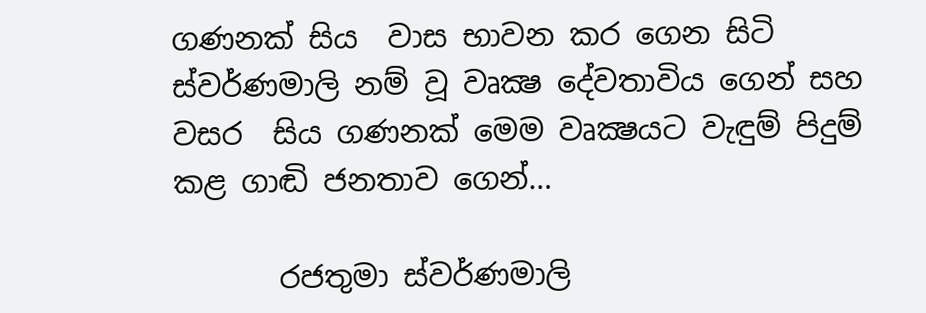ගණනක්‌ සිය  වාස භාවන කර ගෙන සිටි ස්‌වර්ණමාලි නම් වූ වෘක්‍ෂ දේවතාවිය ගෙන් සහ වසර  සිය ගණනක්‌ මෙම වෘක්‍ෂයට වැඳුම් පිදුම් කළ ගාඬි ජනතාව ගෙන්…

       රජතුමා ස්‌වර්ණමාලි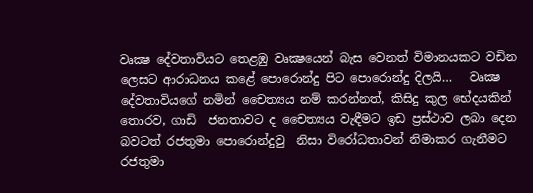වෘක්‍ෂ දේවතාවියට තෙළඹු වෘක්‍ෂයෙන් බැස වෙනත් විමානයකට වඩින ලෙසට ආරාධනය කළේ පොරොන්දු පිට පොරොන්දු දිලයි…   වෘක්‍ෂ  දේවතාවියගේ නමින් චෛත්‍යය නම් කරන්නත්, කිසිදු කුල භේදයකින් තොරව, ගාඩි  ජනතාවට ද චෛත්‍යය වැඳීමට ඉඩ ප්‍රස්‌ථාව ලබා දෙන බවටත් රජතුමා පොරොන්දුවු  නිසා විරෝධතාවන් නිමාකර ගැනීමට රජතුමා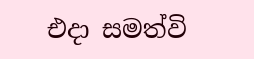එදා සමත්වි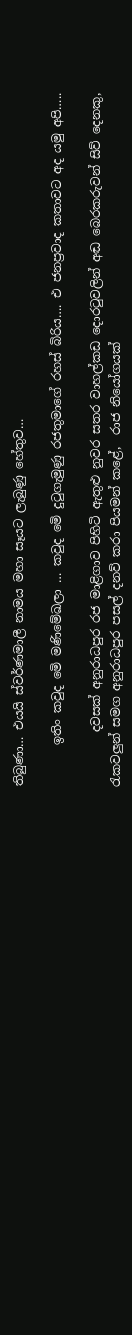තිබුණා… එයයි ස්වර්ණමාලී නාමය මහා සෑයට ලැබුණු හේතුව…

       ඉතිං කවුද මෙි මණිමේඛලා … කවුද මෙි දුටුගැමුණු රජතුමාගේ රහස් බිරිය…. එ ජනප්‍රවාද කතාවට අද යමු අපි…..

         දවසක් අනුරාධපුර රජ මාළිගාව පිහිටි ඇතුළු නුවර සතර වාහල්කඩ දොරටුවලින් අඬ බෙරකරුවන් සිව් දෙනකු, රැකවලුන් සමග අනුරාධපුර පසල් දනව් කරා පියමන් කළේ,  රාජ නියෝගයක්‌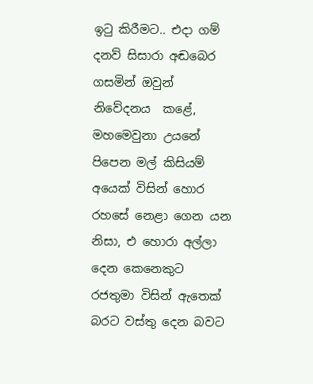ඉටු කිරීමට.. එදා ගම් දනව් සිසාරා අඬබෙර ගසමින් ඔවුන් නිවේදනය  කළේ, මහමෙවුනා උයනේ පිපෙන මල් කිසියම් අයෙක්‌ විසින් හොර රහසේ නෙළා ගෙන යන  නිසා, එ හොරා අල්ලා දෙන කෙනෙකුට රජතුමා විසින් ඇතෙක්‌ බරට වස්‌තු දෙන බවට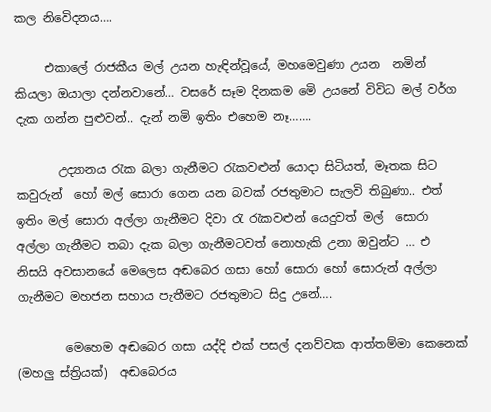කල නිවෙිදනය….

     එකාලේ රාජකීය මල් උයන හැඳින්වූයේ, මහමෙවුණා උයන  නමින් කියලා ඔයාලා දන්නවානේ… වසරේ සෑම දිනකම මෙි උයනේ විවිධ මල් වර්ග දැක ගන්න පුළුවන්.. දැන් නමි ඉතිං එහෙම නෑ…….

       උද්‍යානය රැක බලා ගැනීමට රැකවළුන් යොදා සිටියත්, මෑතක සිට කවුරුන්  හෝ මල් සොරා ගෙන යන බවක් රජතුමාට සැලවි තිබුණා.. එත් ඉතිං මල් සොරා අල්ලා ගැනීමට දිවා රැ රැකවළුන් යෙදුවත් මල්  සොරා අල්ලා ගැනීමට තබා දැක බලා ගැනීමටවත් නොහැකි උනා ඔවුන්ට … එ නිසයි අවසානයේ මෙලෙස අඬබෙර ගසා හෝ සොරා හෝ සොරුන් අල්ලා ගැනීමට මහජන සහාය පැතීමට රජතුමාට සිදු උනේ….

        මෙහෙම අඬබෙර ගසා යද්දි එක්‌ පසල් දනව්වක ආත්තම්මා කෙනෙක්‌ (මහලු ස්‌ත්‍රියක්‌)  අඬබෙරය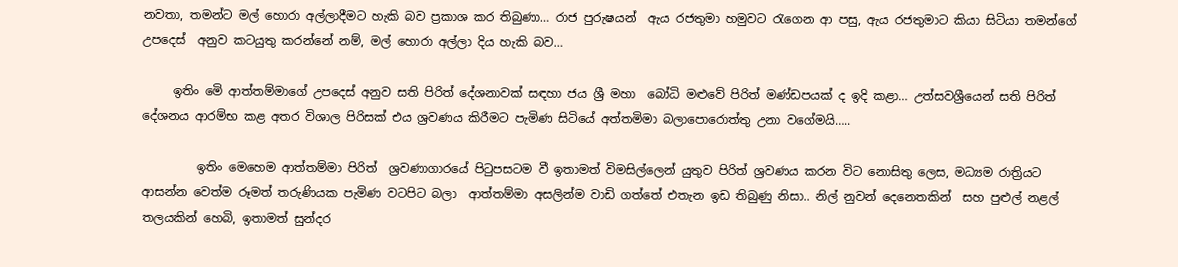නවතා, තමන්ට මල් හොරා අල්ලාදීමට හැකි බව ප්‍රකාශ කර තිබුණා… රාජ පුරුෂයන්  ඇය රජතුමා හමුවට රැගෙන ආ පසු, ඇය රජතුමාට කියා සිටියා තමන්ගේ උපදෙස්‌  අනුව කටයුතු කරන්නේ නම්, මල් හොරා අල්ලා දිය හැකි බව…

     ඉතිං මෙි ආත්තම්මාගේ උපදෙස්‌ අනුව සති පිරිත් දේශනාවක් සඳහා ජය ශ්‍රී මහා  බෝධි මළුවේ පිරිත් මණ්‌ඩපයක්‌ ද ඉදි කළා… උත්සවශ්‍රීයෙන් සති පිරිත් දේශනය ආරම්භ කළ අතර විශාල පිරිසක්‌ එය ශ්‍රවණය කිරීමට පැමිණ සිටියේ අත්තමිමා බලාපොරොත්තු උනා වගේමයි…..

         ඉතිං මෙහෙම ආත්තම්මා පිරිත්  ශ්‍රවණාගාරයේ පිටුපසටම වී ඉතාමත් විමසිල්ලෙන් යුතුව පිරිත් ශ්‍රවණය කරන විට නොසිතු ලෙස, මධ්‍යම රාත්‍රියට ආසන්න වෙත්ම රූමත් තරුණියක පැමිණ වටපිට බලා  ආත්තම්මා අසලින්ම වාඩි ගත්තේ එතැන ඉඩ තිබුණු නිසා.. නිල් නුවන් දෙනෙතකින්  සහ පුළුල් නළල් තලයකින් හෙබි, ඉතාමත් සුන්දර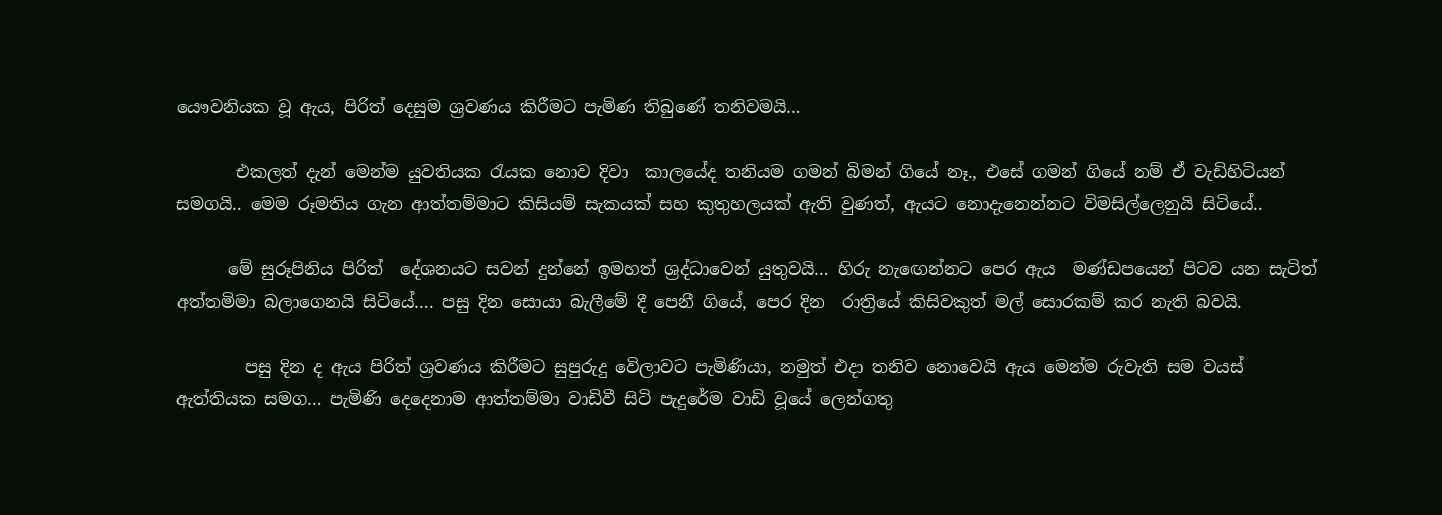යෞවනියක වූ ඇය, පිරිත් දෙසුම ශ්‍රවණය කිරීමට පැමිණ තිබුණේ තනිවමයි…

       එකලත් දැන් මෙන්ම යුවතියක රැයක නොව දිවා  කාලයේද තනියම ගමන් බිමන් ගියේ නෑ., එසේ ගමන් ගියේ නම් ඒ වැඩිහිටියන් සමගයි.. මෙම රූමතිය ගැන ආත්තම්මාට කිසියම් සැකයක්‌ සහ කුතුහලයක්‌ ඇති වුණත්, ඇයට නොදැනෙන්නට විමසිල්ලෙනුයි සිටියේ..

      මේ සුරූපිනිය පිරිත්  දේශනයට සවන් දුන්නේ ඉමහත් ශ්‍රද්ධාවෙන් යුතුවයි… හිරු නැඟෙන්නට පෙර ඇය  මණ්‌ඩපයෙන් පිටව යන සැටිත් අත්තමිමා බලාගෙනයි සිටියේ…. පසු දින සොයා බැලීමේ දී පෙනී ගියේ, පෙර දින  රාත්‍රියේ කිසිවකුත් මල් සොරකම් කර නැති බවයි.

        පසු දින ද ඇය පිරිත් ශ්‍රවණය කිරීමට සුපුරුදු වෙිලාවට පැමිණියා, නමුත් එදා තනිව නොවෙයි ඇය මෙන්ම රුවැති සම වයස්‌ ඇත්තියක සමග… පැමිණි දෙදෙනාම ආත්තම්මා වාඩිවී සිටි පැදුරේම වාඩි වූයේ ලෙන්ගතු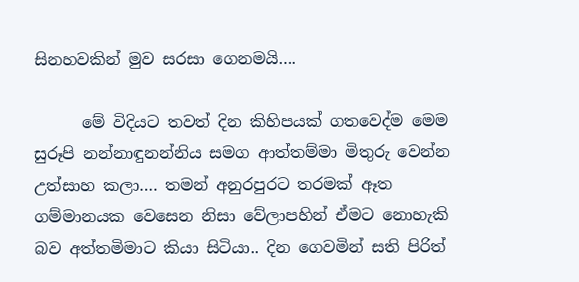සිනහවකින් මුව සරසා ගෙනමයි….

      මේ විදියට තවත් දින කිහිපයක්‌ ගතවෙද්ම මෙම සුරූපි නන්නාඳුනන්නිය සමග ආත්තම්මා මිතුරු වෙන්න උත්සාහ කලා…. තමන් අනුරපුරට තරමක්‌ ඈත ගම්මානයක වෙසෙන නිසා වේලාපහින් ඒමට නොහැකි බව අත්තමිමාට කියා සිටියා.. දින ගෙවමින් සති පිරිත්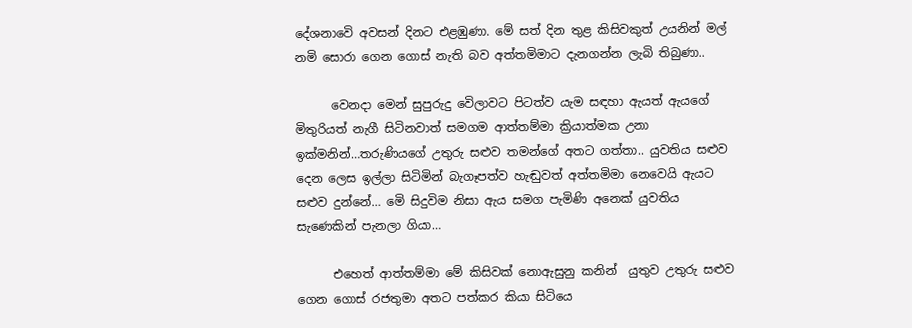දේශනාවෙි අවසන් දිනට එළඹුණා. මේ සත් දින තුළ කිසිවකුත් උයනින් මල් නමි සොරා ගෙන ගොස් නැති බව අත්තමිමාට දැනගන්න ලැබි තිබුණා..

      වෙනදා මෙන් සුපුරුදු වෙිලාවට පිටත්ව යැම සඳහා ඇයත් ඇයගේ  මිතුරියත් නැගී සිටිනවාත් සමගම ආත්තම්මා ක්‍රියාත්මක උනා ඉක්මනින්…තරුණියගේ උතුරු සළුව තමන්ගේ අතට ගත්තා.. යුවතිය සළුව දෙන ලෙස ඉල්ලා සිටිමින් බැගෑපත්ව හැඬුවත් අත්තමිමා නෙවෙයි ඇයට සළුව දුන්නේ… මෙි සිදුවිම නිසා ඇය සමග පැමිණි අනෙක්‌ යුවතිය සැණෙකින් පැනලා ගියා…

      එහෙත් ආත්තම්මා මේ කිසිවක්‌ නොඇසුනු කනින්  යුතුව උතුරු සළුව ගෙන ගොස්‌ රජතුමා අතට පත්කර කියා සිටියෙ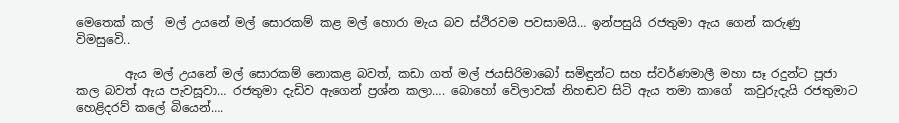මෙතෙක්‌ කල්  මල් උයනේ මල් සොරකම් කළ මල් හොරා මැය බව ස්ථිරවම පවසාමයි… ඉන්පසුයි රජතුමා ඇය ගෙන් කරුණු  විමසුවෙි..

        ඇය මල් උයනේ මල් සොරකම් නොකළ බවත්, කඩා ගත් මල් ජයසිරිමාබෝ සමිඳුන්ට සහ ස්වර්ණමාලී මහා සෑ රදුන්ට පූජා කල බවත් ඇය පැවසූවා… රජතුමා දැඩිව ඇගෙන් ප්‍රශ්න කලා…. බොහෝ වෙිලාවක්‌ නිහඬව සිටි ඇය තමා කාගේ  කවුරුදැයි රජතුමාට හෙළිදරව් කලේ බියෙන්….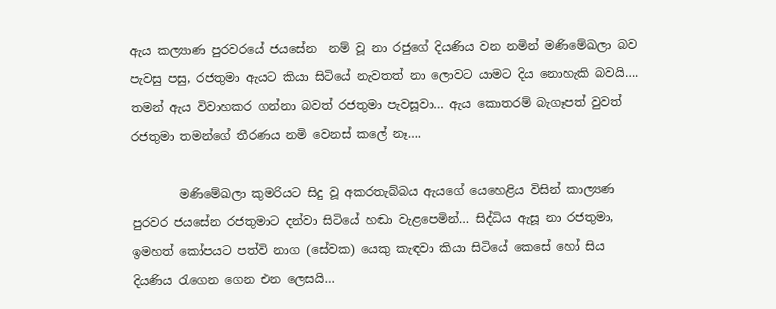ඇය කල්‍යාණ පුරවරයේ ජයසේන  නම් වූ නා රජුගේ දියණිය වන නමින් මණිමේඛලා බව පැවසු පසු, රජතුමා ඇයට කියා සිටියේ නැවතත් නා ලොවට යාමට දිය නොහැකි බවයි…. තමන් ඇය විවාහකර ගන්නා බවත් රජතුමා පැවසූවා… ඇය කොතරම් බැගෑපත් වුවත් රජතුමා තමන්ගේ තීරණය නමි වෙනස්‌ කලේ නෑ….

        මණිමේඛලා කුමරියට සිදු වූ අකරතැබ්බය ඇයගේ යෙහෙළිය විසින් කාල්‍යණ පුරවර ජයසේන රජතුමාට දන්වා සිටියේ හඬා වැළපෙමින්… සිද්ධිය ඇසූ නා රජතුමා, ඉමහත් කෝපයට පත්වි නාග (සේවක) යෙකු කැඳවා කියා සිටියේ කෙසේ හෝ සිය දියණිය රැගෙන ගෙන එන ලෙසයි…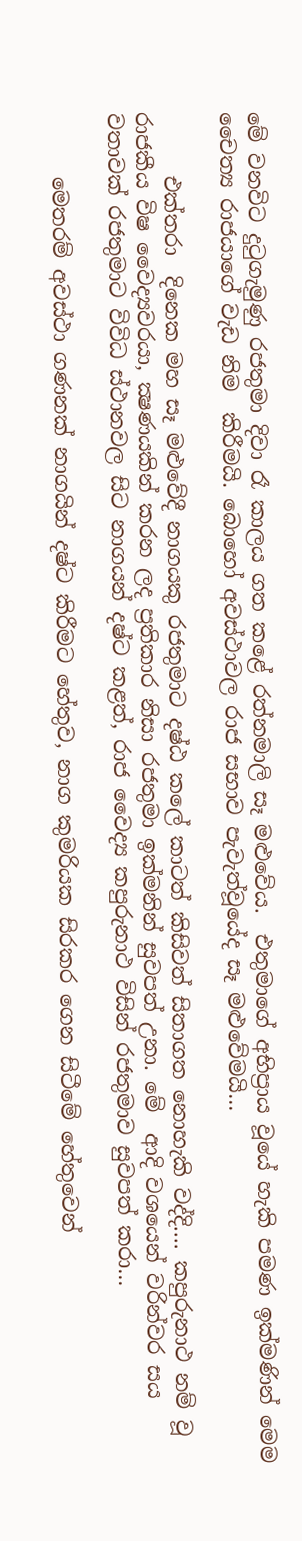මේ වනවිට දුටුගැමුණු රජතුමා දිවා රෑ කාලය ගත කළේ රත්නමාලි සෑ මළුවේය.  එතුමාගේ අභිප්‍රාය වූයේ හැකි පමණ ඉක්‌මණින් මෙම චෛත්‍ය රාජයාගේ වැඩ නිම  කිරීමයි. බොහෝ අවස්‌ථාවල රාජ සභාව පැවැත්වූයේද සෑ මළුවේමයි…

      එක්‌තරා  දිනෙක මහ සෑ මළුවේදී නාගයකු රජතුමාට දෂ්ඨ කලේ කාටත් කිසිවත් සිතාගත නොහැකි වද්දි…. කපුරුනාථ නම් වූ රාජකීය විෂ වෛද්‍යවරයා, ක්‍ෂණයකින් කරන ලද ප්‍රතිකාර නිසා රජතුමා ඉක්මනින් සුවපත් උනා. මේ  ආදි වශයෙන් වරින්වර සය වතාවක්‌ රජතුමාට විවිධ ස්‌ථානවල සිට නාගයන් දෂ්ට කළත්, රාජ වෛද්‍ය කපුරුනාථ විසින් රජතුමාව සුවපත් කරා…

      මෙතරම් අවස්‌ථා ගණනක්‌ නාගයින් දෂ්ට කිරීමට හේතුව, නාග කුමරියක සිරකර ගෙන සිටීමේ හේතුවෙන්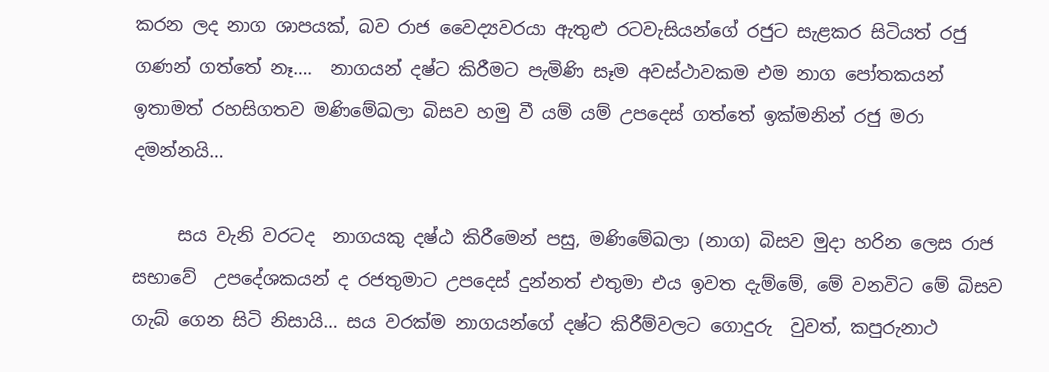කරන ලද නාග ශාපයක්‌, බව රාජ වෛද්‍යවරයා ඇතුළු රටවැසියන්ගේ රජුට සැළකර සිටියත් රජු ගණන් ගත්තේ නෑ….  නාගයන් දෂ්ට කිරීමට පැමිණි සෑම අවස්‌ථාවකම එම නාග පෝතකයන් ඉතාමත් රහසිගතව මණිමේඛලා බිසව හමු වී යම් යම් උපදෙස්‌ ගත්තේ ඉක්මනින් රජු මරා දමන්නයි…

     සය වැනි වරටද  නාගයකු දෂ්ඨ කිරීමෙන් පසු, මණිමේඛලා (නාග) බිසව මුදා හරින ලෙස රාජ සභාවේ  උපදේශකයන් ද රජතුමාට උපදෙස්‌ දුන්නත් එතුමා එය ඉවත දැම්මේ, මේ වනවිට මේ බිසව ගැබ් ගෙන සිටි නිසායි… සය වරක්‌ම නාගයන්ගේ දෂ්ට කිරීම්වලට ගොදුරු  වුවත්, කපුරුනාථ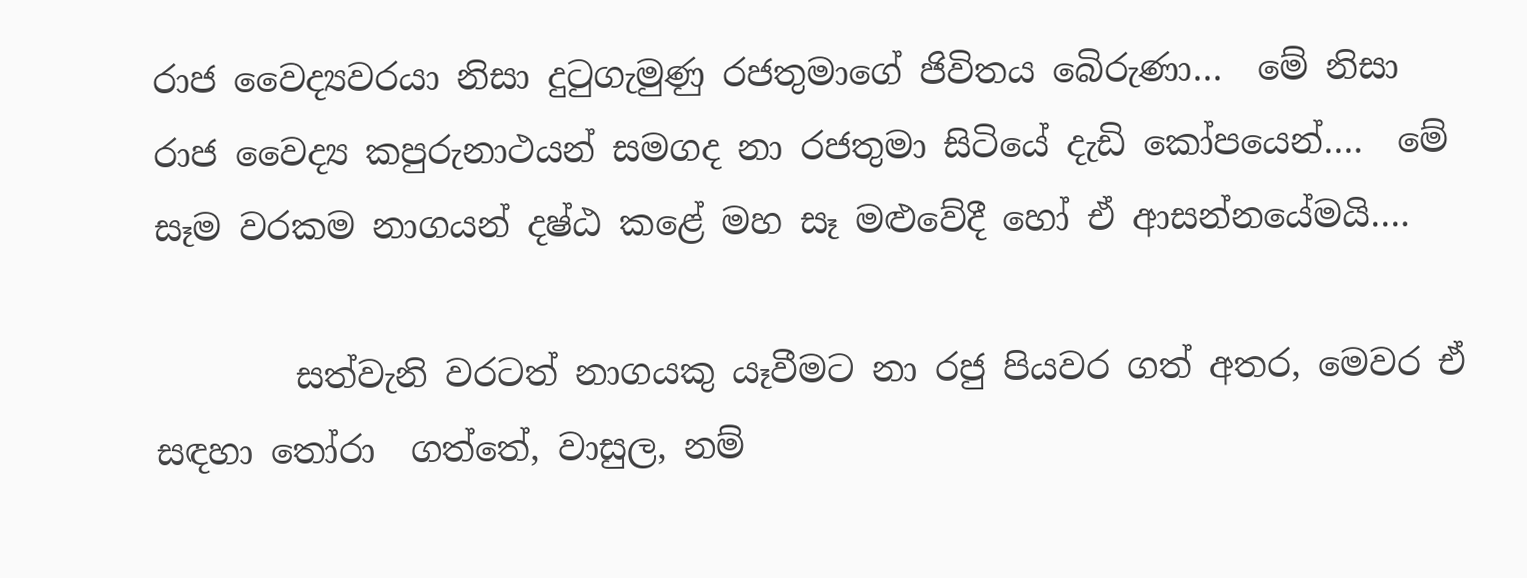රාජ වෛද්‍යවරයා නිසා දුටුගැමුණු රජතුමාගේ ජිවිතය බෙිරුණා…  මේ නිසා රාජ වෛද්‍ය කපුරුනාථයන් සමගද නා රජතුමා සිටියේ දැඩි කෝපයෙන්….  මේ සෑම වරකම නාගයන් දෂ්ඨ කළේ මහ සෑ මළුවේදී හෝ ඒ ආසන්නයේමයි….

        සත්වැනි වරටත් නාගයකු යෑවීමට නා රජු පියවර ගත් අතර, මෙවර ඒ සඳහා තෝරා  ගත්තේ, වාසුල, නම්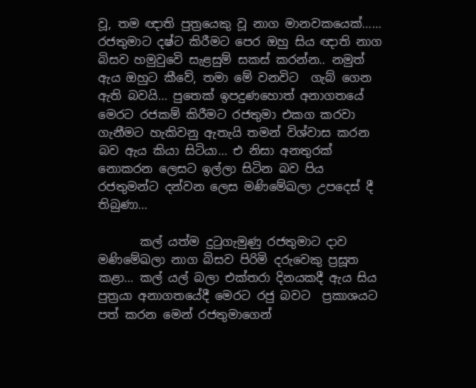වූ, තම ඥාති පුත්‍රයෙකු වූ නාග මානවකයෙක්…… රජතුමාට දෂ්ට කිරීමට පෙර ඔහු සිය ඥාති නාග බිසව හමුවුවෙි සැළසුම් සකස් කරන්න.. නමුත් ඇය ඔහුට කීවේ, තමා මේ වනවිට  ගැබ් ගෙන ඇති බවයි… පුතෙක්‌ ඉපදුණහොත් අනාගතයේ මෙරට රජකම් කිරීමට රජතුමා එකග කරවා ගැනීමට හැකිවනු ඇතැයි තමන් විශ්වාස කරන බව ඇය කියා සිටියා… එ නිසා අනතුරක්‌ නොකරන ලෙසට ඉල්ලා සිටින බව පිය රජතුමන්ට දන්වන ලෙස මණිමේඛලා උපදෙස්‌ දී තිබුණා…

       කල් යත්ම දුටුගැමුණු රජතුමාට දාව මණිමේඛලා නාග බිසව පිරිමි දරුවෙකු ප්‍රසූත කළා… කල් යල් බලා එක්‌තරා දිනයකදී ඇය සිය පුත්‍රයා අනාගතයේදී මෙරට රජු බවට  ප්‍රකාශයට පත් කරන මෙන් රජතුමාගෙන්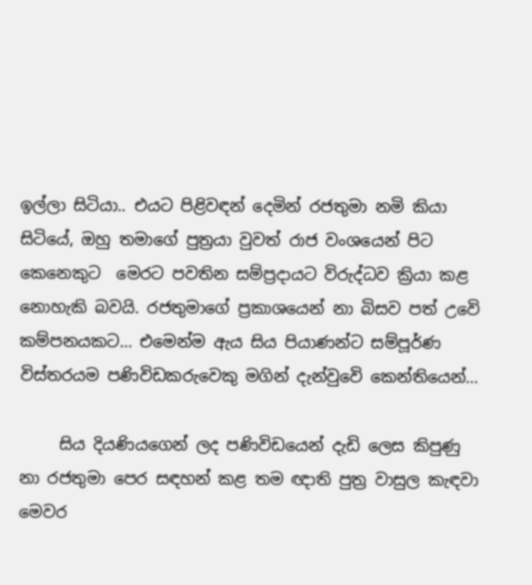ඉල්ලා සිටියා.. එයට පිළිවඳන් දෙමින් රජතුමා නමි කියා සිටියේ, ඔහු තමාගේ පුත්‍රයා වුවත් රාජ වංශයෙන් පිට කෙනෙකුට  මෙරට පවතින සම්ප්‍රදායට විරුද්ධව ක්‍රියා කළ නොහැකි බවයි. රජතුමාගේ ප්‍රකාශයෙන් නා බිසව පත් උවෙි කම්පනයකට… එමෙන්ම ඇය සිය පියාණන්ට සම්පූර්ණ  විස්‌තරයම පණිවිඩකරුවෙකු මගින් දැන්වුවෙි කෙන්තියෙන්…

     සිය දියණියගෙන් ලද පණිවිඩයෙන් දැඩි ලෙස කිපුණු නා රජතුමා පෙර සඳහන් කළ තම ඥාති පුත්‍ර වාසුල කැඳවා මෙවර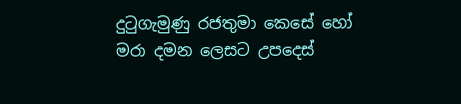දුටුගැමුණු රජතුමා කෙසේ හෝ මරා දමන ලෙසට උපදෙස්‌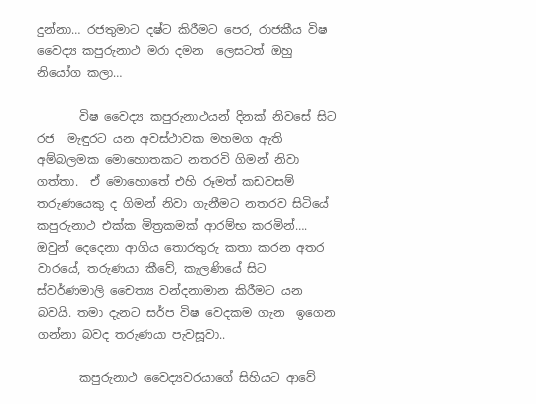දුන්නා… රජතුමාට දෂ්ට කිරීමට පෙර, රාජකීය විෂ වෛද්‍ය කපුරුනාථ මරා දමන  ලෙසටත් ඔහු නියෝග කලා…

       විෂ වෛද්‍ය කපුරුනාථයන් දිනක්‌ නිවසේ සිට රජ  මැඳුරට යන අවස්‌ථාවක මහමග ඇති අම්බලමක මොහොතකට නතරවි ගිමන් නිවා ගත්තා.  ඒ මොහොතේ එහි රූමත් කඩවසම් තරුණයෙකු ද ගිමන් නිවා ගැනීමට නතරව සිටියේ කපුරුනාථ එක්ක මිත්‍රකමක් ආරම්භ කරමින්….  ඔවුන් දෙදෙනා ආගිය තොරතුරු කතා කරන අතර වාරයේ, තරුණයා කීවේ, කැලණියේ සිට  ස්‌වර්ණමාලි චෛත්‍ය වන්දනාමාන කිරීමට යන බවයි. තමා දැනට සර්ප විෂ වෙදකම ගැන  ඉගෙන ගන්නා බවද තරුණයා පැවසූවා..

       කපුරුනාථ වෛද්‍යවරයාගේ සිහියට ආවේ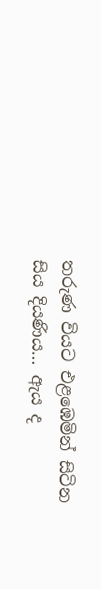තරුණ වියට එළඹෙමින් සිටින සිය දියණිය… ඇය ද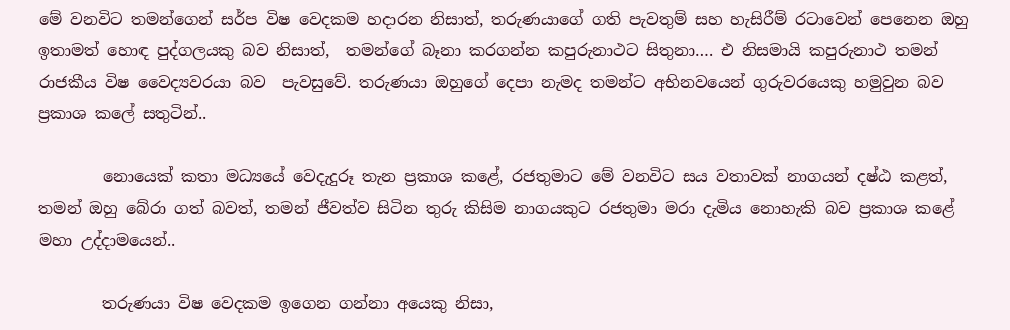මේ වනවිට තමන්ගෙන් සර්ප විෂ වෙදකම හදාරන නිසාත්, තරුණයාගේ ගති පැවතුම් සහ හැසිරීම් රටාවෙන් පෙනෙන ඔහු ඉතාමත් හොඳ පුද්ගලයකු බව නිසාත්,  තමන්ගේ බෑනා කරගන්න කපුරුනාථට සිතුනා…. එ නිසමායි කපුරුනාථ තමන් රාජකීය විෂ වෛද්‍යවරයා බව  පැවසුවේ. තරුණයා ඔහුගේ දෙපා නැමද තමන්ට අභිනවයෙන් ගුරුවරයෙකු හමුවුන බව ප්‍රකාශ කලේ සතුටින්..

        නොයෙක්‌ කතා මධ්‍යයේ වෙදැදුරූ තැන ප්‍රකාශ කළේ, රජතුමාට මේ වනවිට සය වතාවක්‌ නාගයන් දෂ්ඨ කළත්,  තමන් ඔහු බේරා ගත් බවත්, තමන් ජීවත්ව සිටින තුරු කිසිම නාගයකුට රජතුමා මරා දැමිය නොහැකි බව ප්‍රකාශ කළේ මහා උද්දාමයෙන්..

        තරුණයා විෂ වෙදකම ඉගෙන ගන්නා අයෙකු නිසා,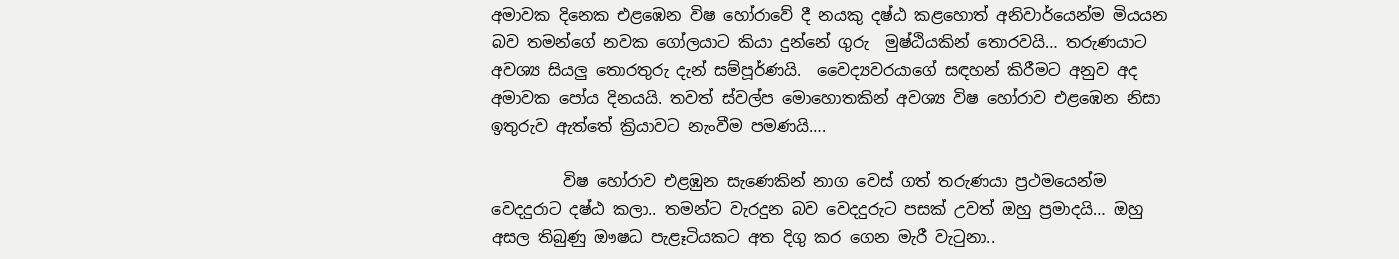අමාවක දිනෙක එළඹෙන විෂ හෝරාවේ දී නයකු දෂ්ඨ කළහොත් අනිවාර්යෙන්ම මියයන බව තමන්ගේ නවක ගෝලයාට කියා දුන්නේ ගුරු  මුෂ්ඨියකින් තොරවයි… තරුණයාට අවශ්‍ය සියලු තොරතුරු දැන් සම්පූර්ණයි.  වෛද්‍යවරයාගේ සඳහන් කිරීමට අනුව අද අමාවක පෝය දිනයයි. තවත් ස්‌වල්ප මොහොතකින් අවශ්‍ය විෂ හෝරාව එළඹෙන නිසා ඉතුරුව ඇත්තේ ක්‍රියාවට නැංවීම පමණයි….

         විෂ හෝරාව එළඹුන සැණෙකින් නාග වෙස්‌ ගත් තරුණයා ප්‍රථමයෙන්ම වෙදදුරාට දෂ්ඨ කලා.. තමන්ට වැරදුන බව වෙදදුරුට පසක්‌ උවත් ඔහු ප්‍රමාදයි… ඔහු  අසල තිබුණු ඖෂධ පැළෑටියකට අත දිගු කර ගෙන මැරී වැටුනා..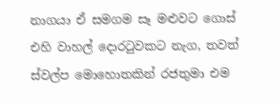නාගයා ඒ සමගම සෑ මළුවට ගොස්‌ එහි වාහල් දොරටුවකට නැග, තවත් ස්‌වල්ප මොහොතකින් රජතුමා එම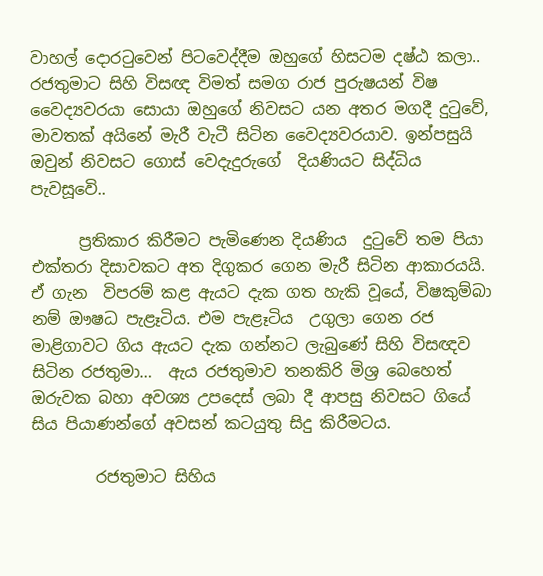වාහල් දොරටුවෙන් පිටවෙද්දීම ඔහුගේ හිසටම දෂ්ඨ කලා.. රජතුමාට සිහි විසඥ විමත් සමග රාජ පුරුෂයන් විෂ වෛද්‍යවරයා සොයා ඔහුගේ නිවසට යන අතර මගදී දුටුවේ,  මාවතක්‌ අයිනේ මැරී වැටී සිටින වෛද්‍යවරයාව. ඉන්පසුයි ඔවුන් නිවසට ගොස්‌ වෙදැදුරුගේ  දියණියට සිද්ධිය පැවසූවෙි..

      ප්‍රතිකාර කිරීමට පැමිණෙන දියණිය  දුටුවේ තම පියා එක්‌තරා දිසාවකට අත දිගුකර ගෙන මැරී සිටින ආකාරයයි. ඒ ගැන  විපරම් කළ ඇයට දැක ගත හැකි වූයේ, විෂකුම්බා නම් ඖෂධ පැළෑටිය. එම පැළෑටිය  උගුලා ගෙන රජ මාළිගාවට ගිය ඇයට දැක ගන්නට ලැබුණේ සිහි විසඥව සිටින රජතුමා…  ඇය රජතුමාව තනකිරි මිශ්‍ර බෙහෙත් ඔරුවක බහා අවශ්‍ය උපදෙස්‌ ලබා දී ආපසු නිවසට ගියේ  සිය පියාණන්ගේ අවසන් කටයුතු සිදු කිරීමටය.

        රජතුමාට සිහිය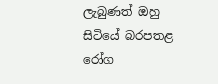ලැබුණත් ඔහු සිටියේ බරපතළ රෝග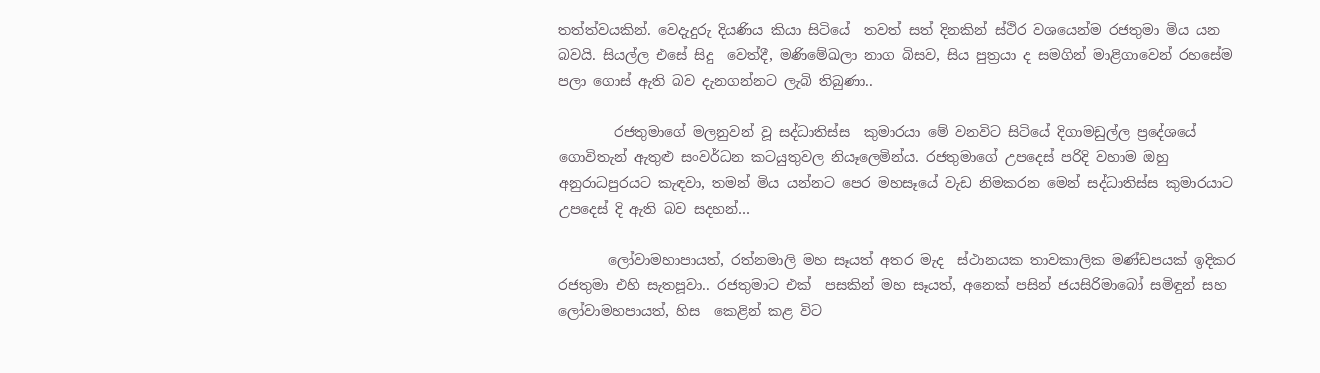තත්ත්වයකින්. වෙදැදුරු දියණිය කියා සිටියේ  තවත් සත් දිනකින් ස්‌ථිර වශයෙන්ම රජතුමා මිය යන බවයි. සියල්ල එසේ සිදු  වෙත්දී, මණිමේඛලා නාග බිසව, සිය පුත්‍රයා ද සමගින් මාළිගාවෙන් රහසේම පලා ගොස්‌ ඇති බව දැනගන්නට ලැබි තිබුණා..

        රජතුමාගේ මලනුවන් වූ සද්ධාතිස්‌ස  කුමාරයා මේ වනවිට සිටියේ දිගාමඩුල්ල ප්‍රදේශයේ ගොවිතැන් ඇතුළු සංවර්ධන කටයුතුවල නියෑලෙමින්ය. රජතුමාගේ උපදෙස්‌ පරිදි වහාම ඔහු අනුරාධපුරයට කැඳවා, තමන් මිය යන්නට පෙර මහසෑයේ වැඩ නිමකරන මෙන් සද්ධාතිස්‌ස කුමාරයාට උපදෙස්‌ දි ඇති බව සදහන්…

       ලෝවාමහාපායත්, රත්නමාලි මහ සෑයත් අතර මැද  ස්‌ථානයක තාවකාලික මණ්‌ඩපයක්‌ ඉදිකර රජතුමා එහි සැතපූවා.. රජතුමාට එක්‌  පසකින් මහ සෑයත්, අනෙක්‌ පසින් ජයසිරිමාබෝ සමිඳුන් සහ ලෝවාමහපායත්, හිස  කෙළින් කළ විට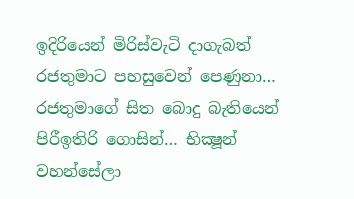ඉදිරියෙන් මිරිස්‌වැටි දාගැබත් රජතුමාට පහසුවෙන් පෙණුනා…  රජතුමාගේ සිත බොදු බැතියෙන් පිරීඉතිරි ගොසින්… භික්‍ෂූන් වහන්සේලා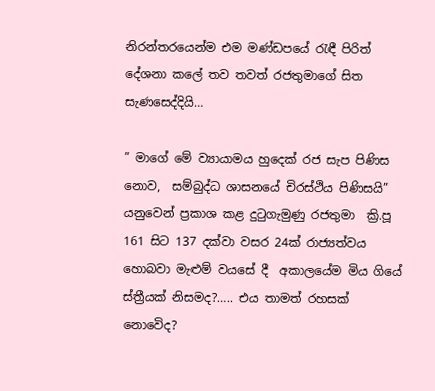නිරන්තරයෙන්ම එම මණ්‌ඩපයේ රැඳී පිරිත් දේශනා කලේ තව තවත් රජතුමාගේ සිත සැණසෙද්දියි…

” මාගේ මේ ව්‍යායාමය හුදෙක්‌ රජ සැප පිණිස නොව,  සම්බුද්ධ ශාසනයේ චිරස්‌ථිය පිණිසයි”  යනුවෙන් ප්‍රකාශ කළ දුටුගැමුණු රජතුමා  ක්‍රි.පූ 161 සිට 137 දක්‌වා වසර 24ක්‌ රාජ්‍යත්වය හොබවා මැළුම් වයසේ දී  අකාලයේම මිය ගියේ ස්ත්‍රීයක් නිසමද?….. එය තාමත් රහසක් නොවෙිද?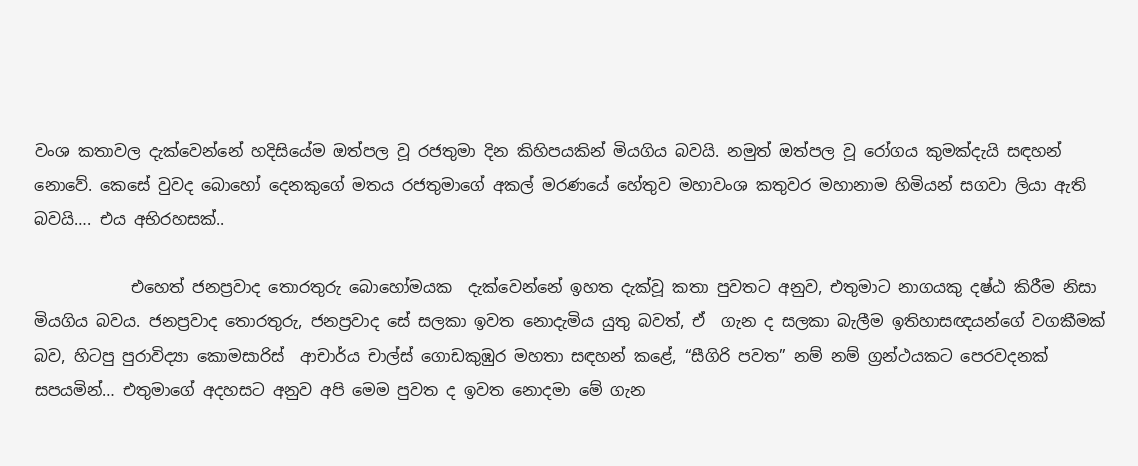වංශ කතාවල දැක්‌වෙන්නේ හදිසියේම ඔත්පල වූ රජතුමා දින කිහිපයකින් මියගිය බවයි. නමුත් ඔත්පල වූ රෝගය කුමක්‌දැයි සඳහන් නොවේ. කෙසේ වුවද බොහෝ දෙනකුගේ මතය රජතුමාගේ අකල් මරණයේ හේතුව මහාවංශ කතුවර මහානාම හිමියන් සගවා ලියා ඇති බවයි…. එය අභිරහසක්..

            එහෙත් ජනප්‍රවාද තොරතුරු බොහෝමයක  දැක්‌වෙන්නේ ඉහත දැක්‌වූ කතා පුවතට අනුව, එතුමාට නාගයකු දෂ්ඨ කිරීම නිසා මියගිය බවය. ජනප්‍රවාද තොරතුරු, ජනප්‍රවාද සේ සලකා ඉවත නොදැමිය යුතු බවත්, ඒ  ගැන ද සලකා බැලීම ඉතිහාසඥයන්ගේ වගකීමක්‌ බව, හිටපු පුරාවිද්‍යා කොමසාරිස්‌  ආචාර්ය චාල්ස්‌ ගොඩකුඹුර මහතා සඳහන් කළේ, “සීගිරි පවත” නම් නම් ග්‍රන්ථයකට පෙරවදනක්‌ සපයමින්… එතුමාගේ අදහසට අනුව අපි මෙම පුවත ද ඉවත නොදමා මේ ගැන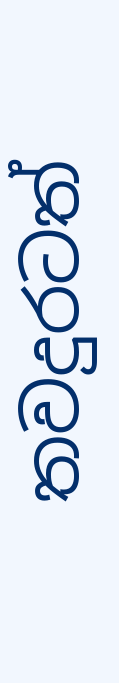තවදුරටත්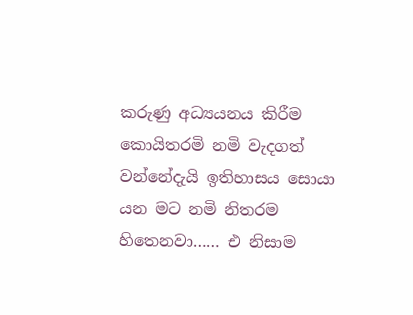කරුණු අධ්‍යයනය කිරීම කොයිතරමි නමි වැදගත් වන්නේදැයි ඉතිහාසය සොයා යන මට නමි නිතරම හිතෙනවා…… එ නිසාම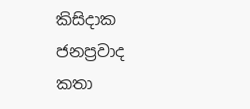කිසිදාක ජනප්‍රවාද කතා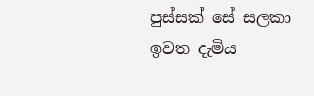පුස්සක් සේ සලකා ඉවත දැමිය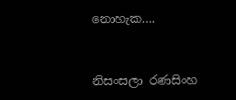නොහැක….


නිසංසලා රණසිංහ